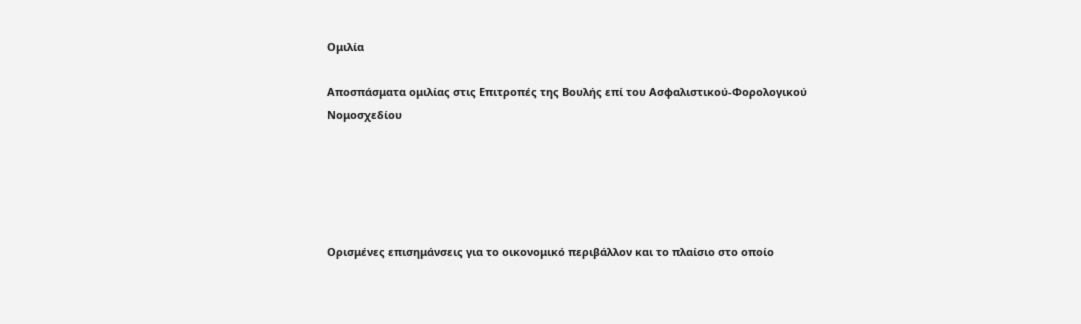Ομιλία

Αποσπάσματα ομιλίας στις Επιτροπές της Βουλής επί του Ασφαλιστικού-Φορολογικού Νομοσχεδίου





Ορισμένες επισημάνσεις για το οικονομικό περιβάλλον και το πλαίσιο στο οποίο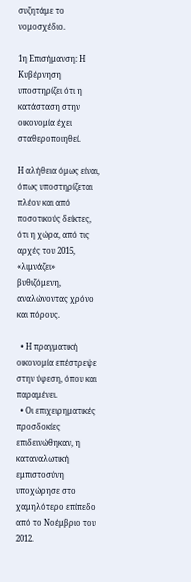συζητάμε το νομοσχέδιο.

1η Επισήμανση: Η Κυβέρνηση υποστηρίζει ότι η κατάσταση στην οικονομία έχει σταθεροποιηθεί.

Η αλήθεια όμως είναι, όπως υποστηρίζεται πλέον και από ποσοτικούς δείκτες, ότι η χώρα, από τις αρχές του 2015, «λιμνάζει» βυθιζόμενη, αναλώνοντας χρόνο και πόρους.

  • Η πραγματική οικονομία επέστρεψε στην ύφεση, όπου και παραμένει.
  • Οι επιχειρηματικές προσδοκίες επιδεινώθηκαν, η καταναλωτική εμπιστοσύνη υποχώρησε στο χαμηλότερο επίπεδο από το Νοέμβριο του 2012.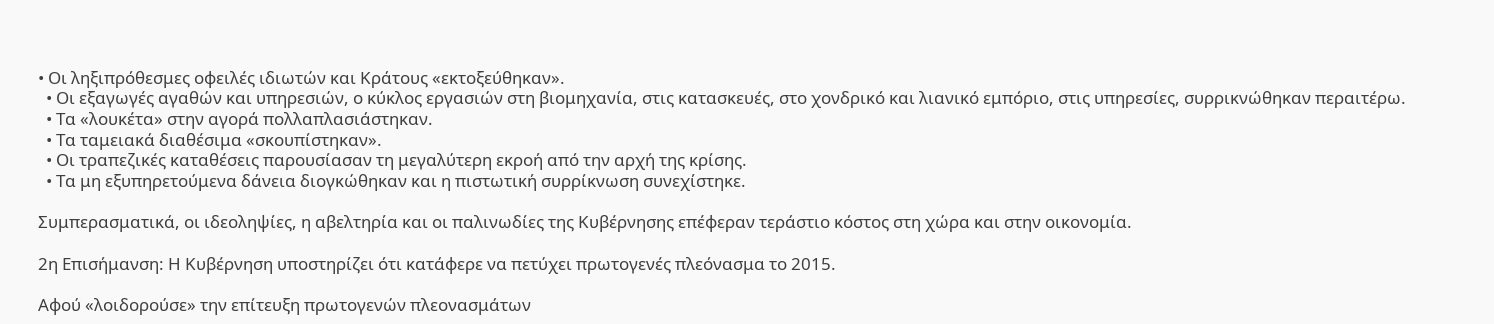• Οι ληξιπρόθεσμες οφειλές ιδιωτών και Κράτους «εκτοξεύθηκαν».
  • Οι εξαγωγές αγαθών και υπηρεσιών, ο κύκλος εργασιών στη βιομηχανία, στις κατασκευές, στο χονδρικό και λιανικό εμπόριο, στις υπηρεσίες, συρρικνώθηκαν περαιτέρω.
  • Τα «λουκέτα» στην αγορά πολλαπλασιάστηκαν.
  • Τα ταμειακά διαθέσιμα «σκουπίστηκαν».
  • Οι τραπεζικές καταθέσεις παρουσίασαν τη μεγαλύτερη εκροή από την αρχή της κρίσης.
  • Τα μη εξυπηρετούμενα δάνεια διογκώθηκαν και η πιστωτική συρρίκνωση συνεχίστηκε.

Συμπερασματικά, οι ιδεοληψίες, η αβελτηρία και οι παλινωδίες της Κυβέρνησης επέφεραν τεράστιο κόστος στη χώρα και στην οικονομία.

2η Επισήμανση: Η Κυβέρνηση υποστηρίζει ότι κατάφερε να πετύχει πρωτογενές πλεόνασμα το 2015.

Αφού «λοιδορούσε» την επίτευξη πρωτογενών πλεονασμάτων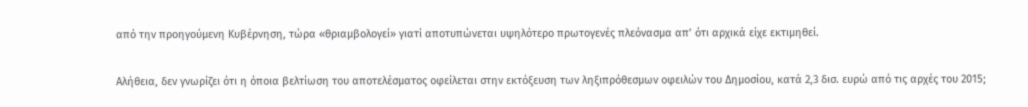από την προηγούμενη Κυβέρνηση, τώρα «θριαμβολογεί» γιατί αποτυπώνεται υψηλότερο πρωτογενές πλεόνασμα απ’ ότι αρχικά είχε εκτιμηθεί.

Αλήθεια, δεν γνωρίζει ότι η όποια βελτίωση του αποτελέσματος οφείλεται στην εκτόξευση των ληξιπρόθεσμων οφειλών του Δημοσίου, κατά 2,3 δισ. ευρώ από τις αρχές του 2015;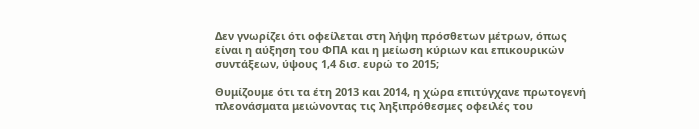Δεν γνωρίζει ότι οφείλεται στη λήψη πρόσθετων μέτρων, όπως είναι η αύξηση του ΦΠΑ και η μείωση κύριων και επικουρικών συντάξεων, ύψους 1,4 δισ. ευρώ το 2015;

Θυμίζουμε ότι τα έτη 2013 και 2014, η χώρα επιτύγχανε πρωτογενή πλεονάσματα μειώνοντας τις ληξιπρόθεσμες οφειλές του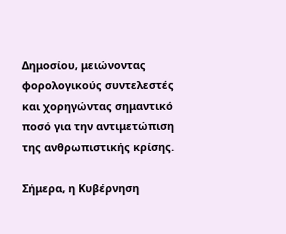Δημοσίου, μειώνοντας φορολογικούς συντελεστές και χορηγώντας σημαντικό ποσό για την αντιμετώπιση της ανθρωπιστικής κρίσης.

Σήμερα, η Κυβέρνηση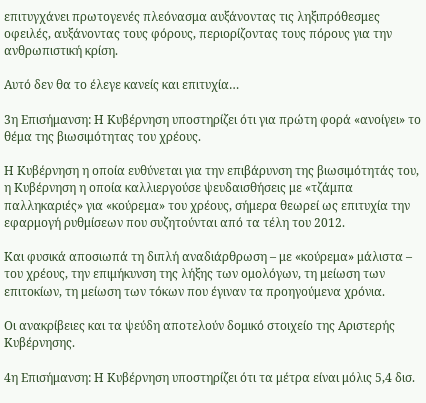επιτυγχάνει πρωτογενές πλεόνασμα αυξάνοντας τις ληξιπρόθεσμες οφειλές, αυξάνοντας τους φόρους, περιορίζοντας τους πόρους για την ανθρωπιστική κρίση.

Αυτό δεν θα το έλεγε κανείς και επιτυχία…

3η Επισήμανση: Η Κυβέρνηση υποστηρίζει ότι για πρώτη φορά «ανοίγει» το θέμα της βιωσιμότητας του χρέους.

Η Κυβέρνηση η οποία ευθύνεται για την επιβάρυνση της βιωσιμότητάς του, η Κυβέρνηση η οποία καλλιεργούσε ψευδαισθήσεις με «τζάμπα παλληκαριές» για «κούρεμα» του χρέους, σήμερα θεωρεί ως επιτυχία την εφαρμογή ρυθμίσεων που συζητούνται από τα τέλη του 2012.

Και φυσικά αποσιωπά τη διπλή αναδιάρθρωση – με «κούρεμα» μάλιστα – του χρέους, την επιμήκυνση της λήξης των ομολόγων, τη μείωση των επιτοκίων, τη μείωση των τόκων που έγιναν τα προηγούμενα χρόνια.

Οι ανακρίβειες και τα ψεύδη αποτελούν δομικό στοιχείο της Αριστερής Κυβέρνησης.

4η Επισήμανση: Η Κυβέρνηση υποστηρίζει ότι τα μέτρα είναι μόλις 5,4 δισ.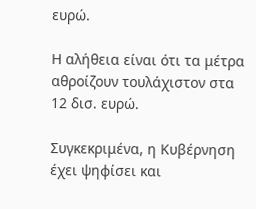ευρώ.

Η αλήθεια είναι ότι τα μέτρα αθροίζουν τουλάχιστον στα 12 δισ. ευρώ.

Συγκεκριμένα, η Κυβέρνηση έχει ψηφίσει και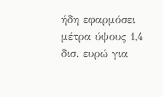ήδη εφαρμόσει μέτρα ύψους 1,4 δισ. ευρώ για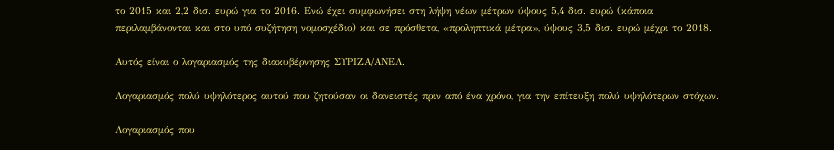το 2015 και 2,2 δισ. ευρώ για το 2016. Ενώ έχει συμφωνήσει στη λήψη νέων μέτρων ύψους 5,4 δισ. ευρώ (κάποια περιλαμβάνονται και στο υπό συζήτηση νομοσχέδιο) και σε πρόσθετα, «προληπτικά μέτρα», ύψους 3,5 δισ. ευρώ μέχρι το 2018.

Αυτός είναι ο λογαριασμός της διακυβέρνησης ΣΥΡΙΖΑ/ΑΝΕΛ.

Λογαριασμός πολύ υψηλότερος αυτού που ζητούσαν οι δανειστές πριν από ένα χρόνο, για την επίτευξη πολύ υψηλότερων στόχων.

Λογαριασμός που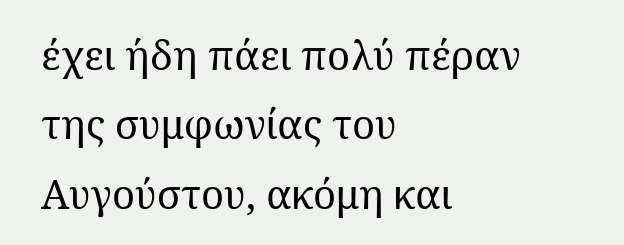έχει ήδη πάει πολύ πέραν της συμφωνίας του Αυγούστου, ακόμη και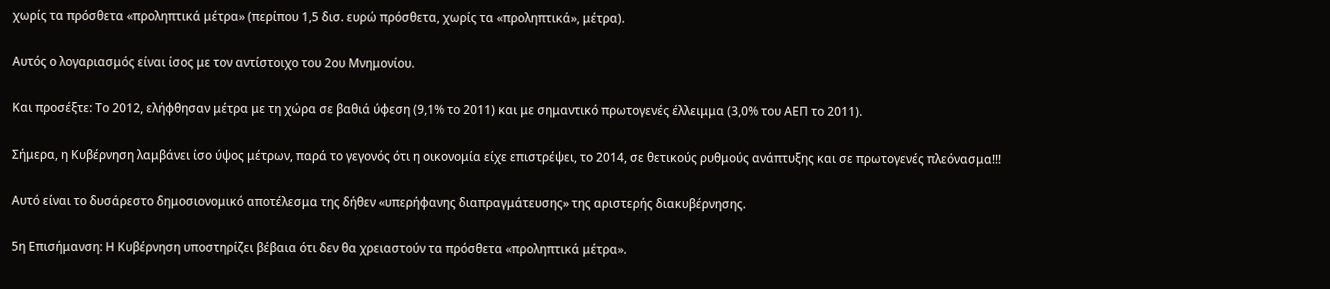χωρίς τα πρόσθετα «προληπτικά μέτρα» (περίπου 1,5 δισ. ευρώ πρόσθετα, χωρίς τα «προληπτικά», μέτρα).

Αυτός ο λογαριασμός είναι ίσος με τον αντίστοιχο του 2ου Μνημονίου.

Και προσέξτε: Το 2012, ελήφθησαν μέτρα με τη χώρα σε βαθιά ύφεση (9,1% το 2011) και με σημαντικό πρωτογενές έλλειμμα (3,0% του ΑΕΠ το 2011).

Σήμερα, η Κυβέρνηση λαμβάνει ίσο ύψος μέτρων, παρά το γεγονός ότι η οικονομία είχε επιστρέψει, το 2014, σε θετικούς ρυθμούς ανάπτυξης και σε πρωτογενές πλεόνασμα!!!

Αυτό είναι το δυσάρεστο δημοσιονομικό αποτέλεσμα της δήθεν «υπερήφανης διαπραγμάτευσης» της αριστερής διακυβέρνησης.

5η Επισήμανση: Η Κυβέρνηση υποστηρίζει βέβαια ότι δεν θα χρειαστούν τα πρόσθετα «προληπτικά μέτρα».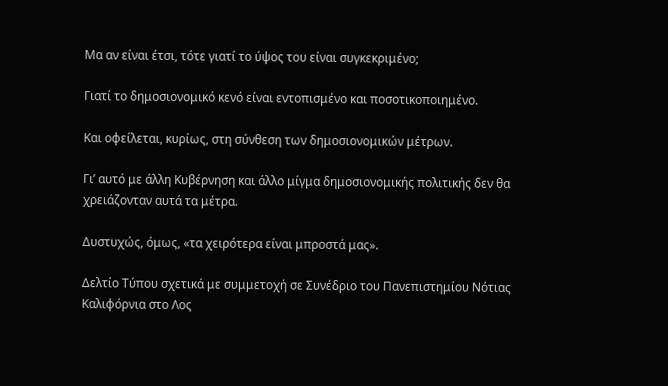Μα αν είναι έτσι, τότε γιατί το ύψος του είναι συγκεκριμένο;

Γιατί το δημοσιονομικό κενό είναι εντοπισμένο και ποσοτικοποιημένο.

Και οφείλεται, κυρίως, στη σύνθεση των δημοσιονομικών μέτρων.

Γι’ αυτό με άλλη Κυβέρνηση και άλλο μίγμα δημοσιονομικής πολιτικής δεν θα χρειάζονταν αυτά τα μέτρα.

Δυστυχώς, όμως, «τα χειρότερα είναι μπροστά μας».

Δελτίο Τύπου σχετικά με συμμετοχή σε Συνέδριο του Πανεπιστημίου Νότιας Καλιφόρνια στο Λος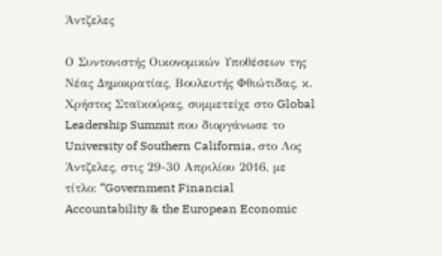Άντζελες

Ο Συντονιστής Οικονομικών Υποθέσεων της Νέας Δημοκρατίας, Βουλευτής Φθιώτιδας, κ. Χρήστος Σταϊκούρας, συμμετείχε στο Global Leadership Summit που διοργάνωσε το University of Southern California, στο Λος Άντζελες, στις 29-30 Απριλίου 2016, με τίτλο: “Government Financial Accountability & the European Economic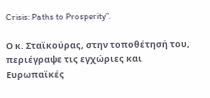Crisis: Paths to Prosperity”.

Ο κ. Σταϊκούρας, στην τοποθέτησή του, περιέγραψε τις εγχώριες και Ευρωπαϊκές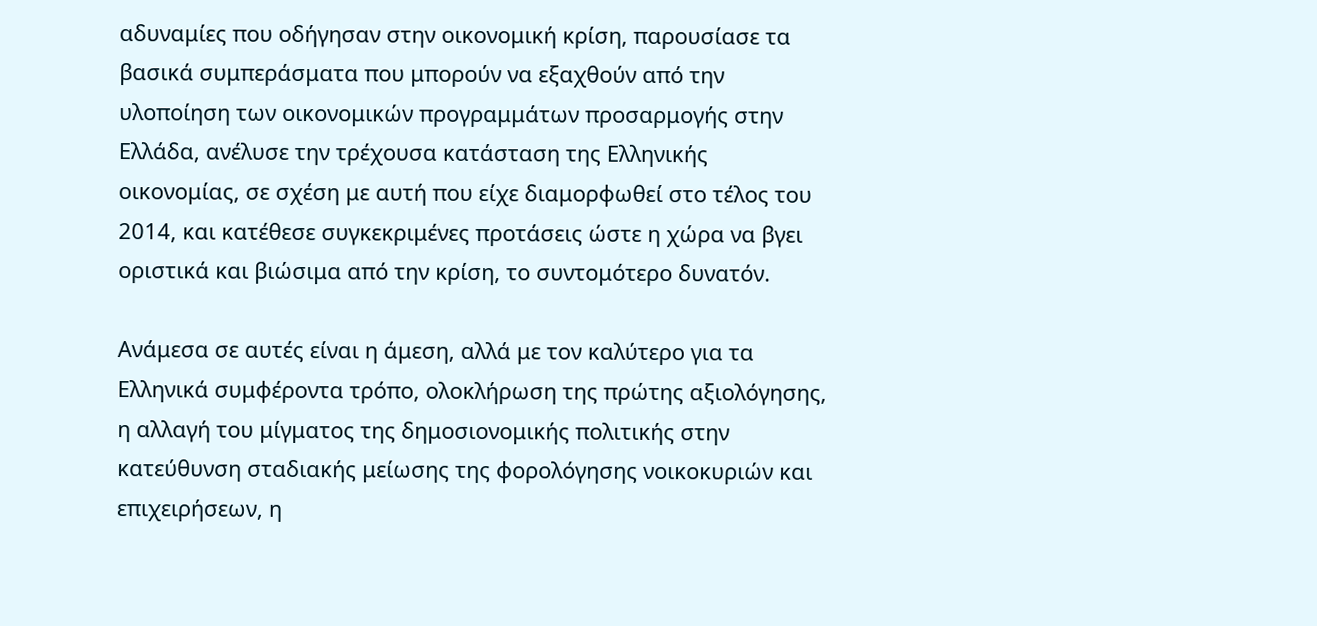αδυναμίες που οδήγησαν στην οικονομική κρίση, παρουσίασε τα βασικά συμπεράσματα που μπορούν να εξαχθούν από την υλοποίηση των οικονομικών προγραμμάτων προσαρμογής στην Ελλάδα, ανέλυσε την τρέχουσα κατάσταση της Ελληνικής οικονομίας, σε σχέση με αυτή που είχε διαμορφωθεί στο τέλος του 2014, και κατέθεσε συγκεκριμένες προτάσεις ώστε η χώρα να βγει οριστικά και βιώσιμα από την κρίση, το συντομότερο δυνατόν.

Ανάμεσα σε αυτές είναι η άμεση, αλλά με τον καλύτερο για τα Ελληνικά συμφέροντα τρόπο, ολοκλήρωση της πρώτης αξιολόγησης, η αλλαγή του μίγματος της δημοσιονομικής πολιτικής στην κατεύθυνση σταδιακής μείωσης της φορολόγησης νοικοκυριών και επιχειρήσεων, η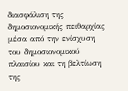διασφάλιση της δημοσιονομικής πειθαρχίας μέσα από την ενίσχυση του δημοσιονομικού πλαισίου και τη βελτίωση της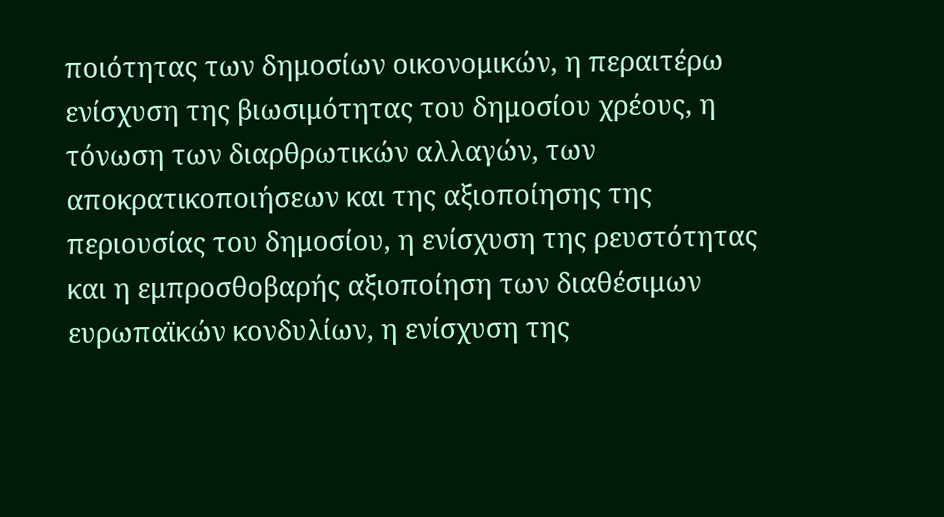ποιότητας των δημοσίων οικονομικών, η περαιτέρω ενίσχυση της βιωσιμότητας του δημοσίου χρέους, η τόνωση των διαρθρωτικών αλλαγών, των αποκρατικοποιήσεων και της αξιοποίησης της περιουσίας του δημοσίου, η ενίσχυση της ρευστότητας και η εμπροσθοβαρής αξιοποίηση των διαθέσιμων ευρωπαϊκών κονδυλίων, η ενίσχυση της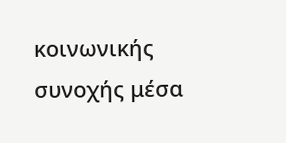κοινωνικής συνοχής μέσα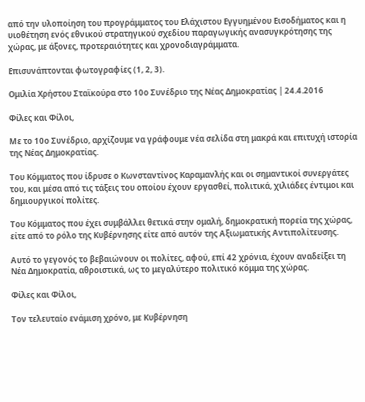από την υλοποίηση του προγράμματος του Ελάχιστου Εγγυημένου Εισοδήματος και η υιοθέτηση ενός εθνικού στρατηγικού σχεδίου παραγωγικής ανασυγκρότησης της χώρας, με άξονες, προτεραιότητες και χρονοδιαγράμματα.

Επισυνάπτονται φωτογραφίες (1, 2, 3).

Ομιλία Χρήστου Σταϊκούρα στο 10ο Συνέδριο της Νέας Δημοκρατίας | 24.4.2016

Φίλες και Φίλοι,

Με το 10ο Συνέδριο, αρχίζουμε να γράφουμε νέα σελίδα στη μακρά και επιτυχή ιστορία της Νέας Δημοκρατίας.

Του Κόμματος που ίδρυσε ο Κωνσταντίνος Καραμανλής και οι σημαντικοί συνεργάτες του, και μέσα από τις τάξεις του οποίου έχουν εργασθεί, πολιτικά, χιλιάδες έντιμοι και δημιουργικοί πολίτες.

Του Κόμματος που έχει συμβάλλει θετικά στην ομαλή, δημοκρατική πορεία της χώρας, είτε από το ρόλο της Κυβέρνησης είτε από αυτόν της Αξιωματικής Αντιπολίτευσης.

Αυτό το γεγονός το βεβαιώνουν οι πολίτες, αφού, επί 42 χρόνια, έχουν αναδείξει τη Νέα Δημοκρατία, αθροιστικά, ως το μεγαλύτερο πολιτικό κόμμα της χώρας.

Φίλες και Φίλοι,

Τον τελευταίο ενάμιση χρόνο, με Κυβέρνηση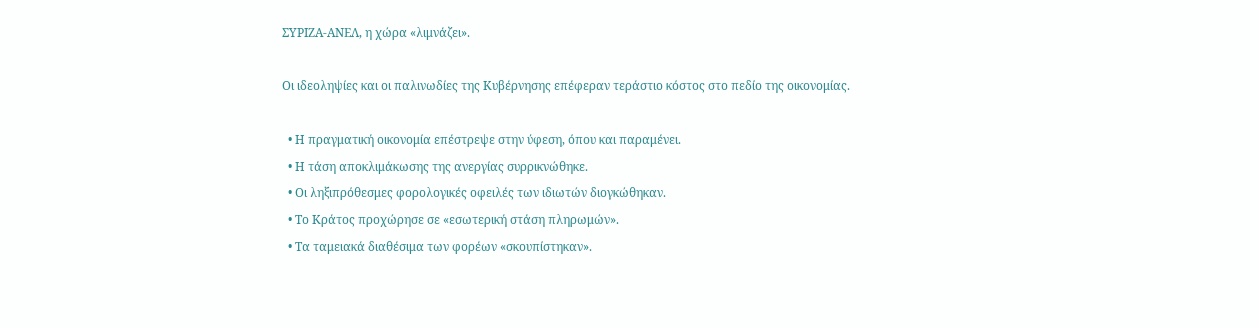ΣΥΡΙΖΑ-ΑΝΕΛ, η χώρα «λιμνάζει».

Οι ιδεοληψίες και οι παλινωδίες της Κυβέρνησης επέφεραν τεράστιο κόστος στο πεδίο της οικονομίας.

  • Η πραγματική οικονομία επέστρεψε στην ύφεση, όπου και παραμένει.
  • Η τάση αποκλιμάκωσης της ανεργίας συρρικνώθηκε.
  • Οι ληξιπρόθεσμες φορολογικές οφειλές των ιδιωτών διογκώθηκαν.
  • Το Κράτος προχώρησε σε «εσωτερική στάση πληρωμών».
  • Τα ταμειακά διαθέσιμα των φορέων «σκουπίστηκαν».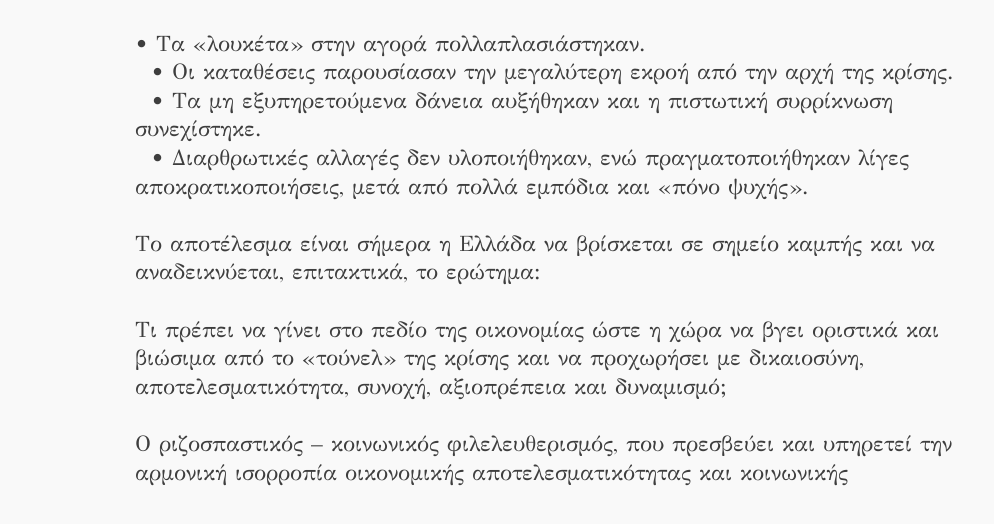• Τα «λουκέτα» στην αγορά πολλαπλασιάστηκαν.
  • Οι καταθέσεις παρουσίασαν την μεγαλύτερη εκροή από την αρχή της κρίσης.
  • Τα μη εξυπηρετούμενα δάνεια αυξήθηκαν και η πιστωτική συρρίκνωση συνεχίστηκε.
  • Διαρθρωτικές αλλαγές δεν υλοποιήθηκαν, ενώ πραγματοποιήθηκαν λίγες αποκρατικοποιήσεις, μετά από πολλά εμπόδια και «πόνο ψυχής».

Το αποτέλεσμα είναι σήμερα η Ελλάδα να βρίσκεται σε σημείο καμπής και να αναδεικνύεται, επιτακτικά, το ερώτημα:

Τι πρέπει να γίνει στο πεδίο της οικονομίας ώστε η χώρα να βγει οριστικά και βιώσιμα από το «τούνελ» της κρίσης και να προχωρήσει με δικαιοσύνη, αποτελεσματικότητα, συνοχή, αξιοπρέπεια και δυναμισμό;

Ο ριζοσπαστικός – κοινωνικός φιλελευθερισμός, που πρεσβεύει και υπηρετεί την αρμονική ισορροπία οικονομικής αποτελεσματικότητας και κοινωνικής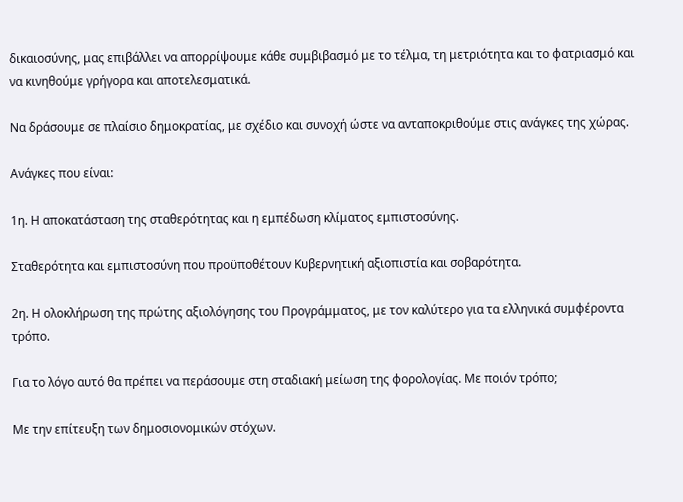δικαιοσύνης, μας επιβάλλει να απορρίψουμε κάθε συμβιβασμό με το τέλμα, τη μετριότητα και το φατριασμό και να κινηθούμε γρήγορα και αποτελεσματικά.

Να δράσουμε σε πλαίσιο δημοκρατίας, με σχέδιο και συνοχή ώστε να ανταποκριθούμε στις ανάγκες της χώρας.

Ανάγκες που είναι:

1η. Η αποκατάσταση της σταθερότητας και η εμπέδωση κλίματος εμπιστοσύνης.

Σταθερότητα και εμπιστοσύνη που προϋποθέτουν Κυβερνητική αξιοπιστία και σοβαρότητα.

2η. Η ολοκλήρωση της πρώτης αξιολόγησης του Προγράμματος, με τον καλύτερο για τα ελληνικά συμφέροντα τρόπο.

Για το λόγο αυτό θα πρέπει να περάσουμε στη σταδιακή μείωση της φορολογίας. Με ποιόν τρόπο;

Με την επίτευξη των δημοσιονομικών στόχων.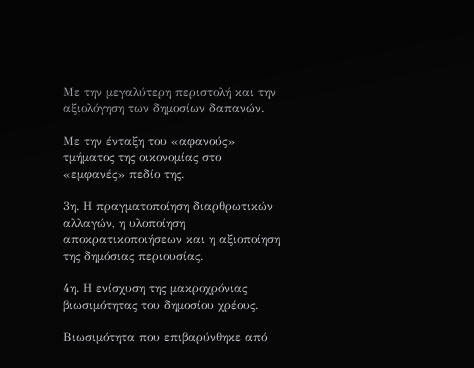Με την μεγαλύτερη περιστολή και την αξιολόγηση των δημοσίων δαπανών.

Με την ένταξη του «αφανούς» τμήματος της οικονομίας στο «εμφανές» πεδίο της.

3η. Η πραγματοποίηση διαρθρωτικών αλλαγών, η υλοποίηση αποκρατικοποιήσεων και η αξιοποίηση της δημόσιας περιουσίας.

4η. Η ενίσχυση της μακροχρόνιας βιωσιμότητας του δημοσίου χρέους.

Βιωσιμότητα που επιβαρύνθηκε από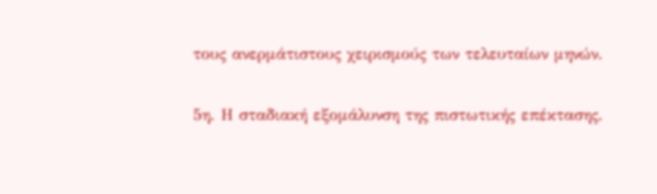τους ανερμάτιστους χειρισμούς των τελευταίων μηνών.

5η. Η σταδιακή εξομάλυνση της πιστωτικής επέκτασης.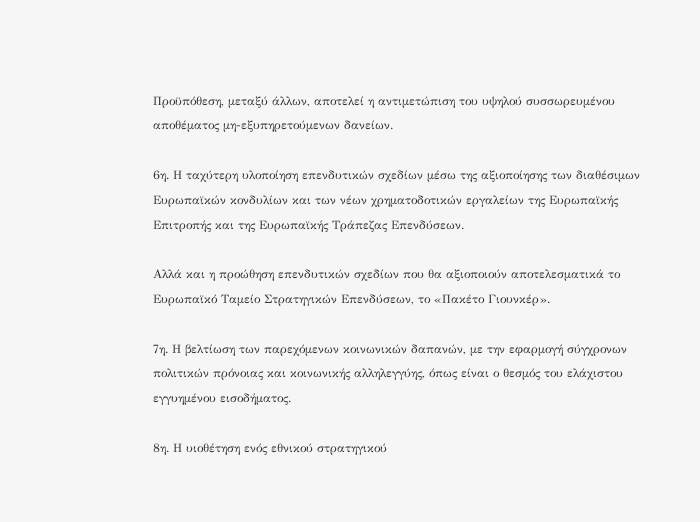Προϋπόθεση, μεταξύ άλλων, αποτελεί η αντιμετώπιση του υψηλού συσσωρευμένου αποθέματος μη-εξυπηρετούμενων δανείων.

6η. Η ταχύτερη υλοποίηση επενδυτικών σχεδίων μέσω της αξιοποίησης των διαθέσιμων Ευρωπαϊκών κονδυλίων και των νέων χρηματοδοτικών εργαλείων της Ευρωπαϊκής Επιτροπής και της Ευρωπαϊκής Τράπεζας Επενδύσεων.

Αλλά και η προώθηση επενδυτικών σχεδίων που θα αξιοποιούν αποτελεσματικά το Ευρωπαϊκό Ταμείο Στρατηγικών Επενδύσεων, το «Πακέτο Γιουνκέρ».

7η. Η βελτίωση των παρεχόμενων κοινωνικών δαπανών, με την εφαρμογή σύγχρονων πολιτικών πρόνοιας και κοινωνικής αλληλεγγύης, όπως είναι ο θεσμός του ελάχιστου εγγυημένου εισοδήματος.

8η. Η υιοθέτηση ενός εθνικού στρατηγικού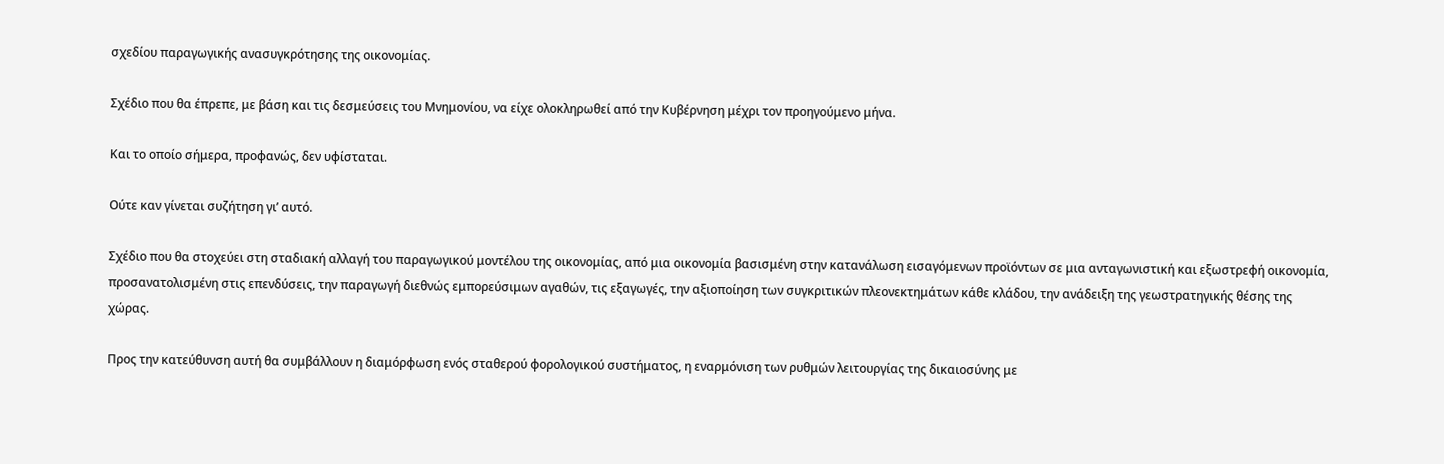σχεδίου παραγωγικής ανασυγκρότησης της οικονομίας.

Σχέδιο που θα έπρεπε, με βάση και τις δεσμεύσεις του Μνημονίου, να είχε ολοκληρωθεί από την Κυβέρνηση μέχρι τον προηγούμενο μήνα.

Και το οποίο σήμερα, προφανώς, δεν υφίσταται.

Ούτε καν γίνεται συζήτηση γι’ αυτό.

Σχέδιο που θα στοχεύει στη σταδιακή αλλαγή του παραγωγικού μοντέλου της οικονομίας, από μια οικονομία βασισμένη στην κατανάλωση εισαγόμενων προϊόντων σε μια ανταγωνιστική και εξωστρεφή οικονομία, προσανατολισμένη στις επενδύσεις, την παραγωγή διεθνώς εμπορεύσιμων αγαθών, τις εξαγωγές, την αξιοποίηση των συγκριτικών πλεονεκτημάτων κάθε κλάδου, την ανάδειξη της γεωστρατηγικής θέσης της χώρας.

Προς την κατεύθυνση αυτή θα συμβάλλουν η διαμόρφωση ενός σταθερού φορολογικού συστήματος, η εναρμόνιση των ρυθμών λειτουργίας της δικαιοσύνης με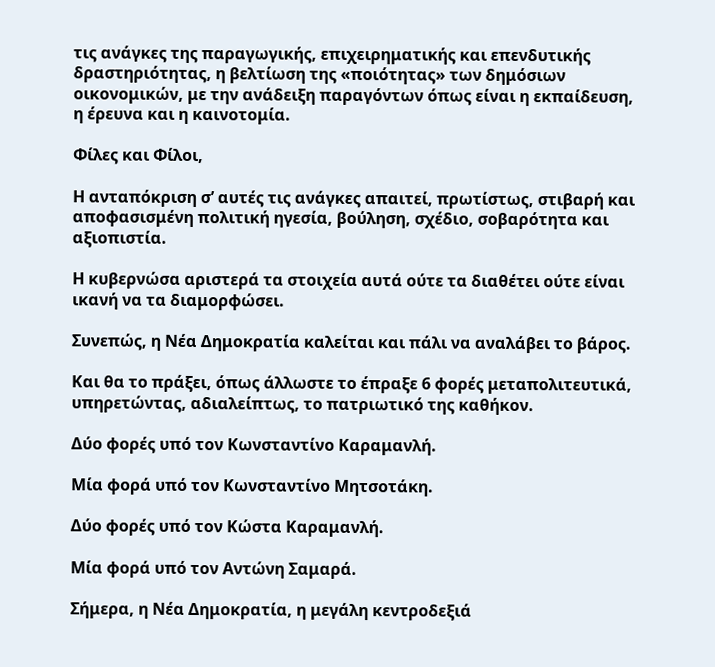τις ανάγκες της παραγωγικής, επιχειρηματικής και επενδυτικής δραστηριότητας, η βελτίωση της «ποιότητας» των δημόσιων οικονομικών, με την ανάδειξη παραγόντων όπως είναι η εκπαίδευση, η έρευνα και η καινοτομία.

Φίλες και Φίλοι,

Η ανταπόκριση σ’ αυτές τις ανάγκες απαιτεί, πρωτίστως, στιβαρή και αποφασισμένη πολιτική ηγεσία, βούληση, σχέδιο, σοβαρότητα και αξιοπιστία.

Η κυβερνώσα αριστερά τα στοιχεία αυτά ούτε τα διαθέτει ούτε είναι ικανή να τα διαμορφώσει.

Συνεπώς, η Νέα Δημοκρατία καλείται και πάλι να αναλάβει το βάρος.

Και θα το πράξει, όπως άλλωστε το έπραξε 6 φορές μεταπολιτευτικά, υπηρετώντας, αδιαλείπτως, το πατριωτικό της καθήκον.

Δύο φορές υπό τον Κωνσταντίνο Καραμανλή.

Μία φορά υπό τον Κωνσταντίνο Μητσοτάκη.

Δύο φορές υπό τον Κώστα Καραμανλή.

Μία φορά υπό τον Αντώνη Σαμαρά.

Σήμερα, η Νέα Δημοκρατία, η μεγάλη κεντροδεξιά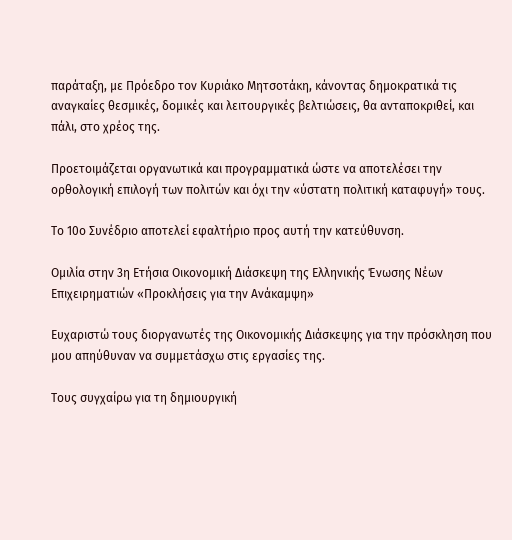παράταξη, με Πρόεδρο τον Κυριάκο Μητσοτάκη, κάνοντας δημοκρατικά τις αναγκαίες θεσμικές, δομικές και λειτουργικές βελτιώσεις, θα ανταποκριθεί, και πάλι, στο χρέος της.

Προετοιμάζεται οργανωτικά και προγραμματικά ώστε να αποτελέσει την ορθολογική επιλογή των πολιτών και όχι την «ύστατη πολιτική καταφυγή» τους.

Το 10ο Συνέδριο αποτελεί εφαλτήριο προς αυτή την κατεύθυνση.

Ομιλία στην 3η Ετήσια Οικονομική Διάσκεψη της Ελληνικής Ένωσης Νέων Επιχειρηματιών «Προκλήσεις για την Ανάκαμψη»

Ευχαριστώ τους διοργανωτές της Οικονομικής Διάσκεψης για την πρόσκληση που μου απηύθυναν να συμμετάσχω στις εργασίες της.

Τους συγχαίρω για τη δημιουργική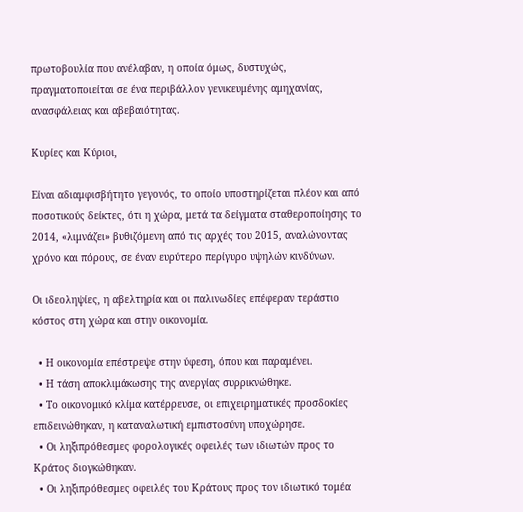πρωτοβουλία που ανέλαβαν, η οποία όμως, δυστυχώς, πραγματοποιείται σε ένα περιβάλλον γενικευμένης αμηχανίας, ανασφάλειας και αβεβαιότητας.

Κυρίες και Κύριοι,

Είναι αδιαμφισβήτητο γεγονός, το οποίο υποστηρίζεται πλέον και από ποσοτικούς δείκτες, ότι η χώρα, μετά τα δείγματα σταθεροποίησης το 2014, «λιμνάζει» βυθιζόμενη από τις αρχές του 2015, αναλώνοντας χρόνο και πόρους, σε έναν ευρύτερο περίγυρο υψηλών κινδύνων.

Οι ιδεοληψίες, η αβελτηρία και οι παλινωδίες επέφεραν τεράστιο κόστος στη χώρα και στην οικονομία.

  • Η οικονομία επέστρεψε στην ύφεση, όπου και παραμένει.
  • Η τάση αποκλιμάκωσης της ανεργίας συρρικνώθηκε.
  • Το οικονομικό κλίμα κατέρρευσε, οι επιχειρηματικές προσδοκίες επιδεινώθηκαν, η καταναλωτική εμπιστοσύνη υποχώρησε.
  • Οι ληξιπρόθεσμες φορολογικές οφειλές των ιδιωτών προς το Κράτος διογκώθηκαν.
  • Οι ληξιπρόθεσμες οφειλές του Κράτους προς τον ιδιωτικό τομέα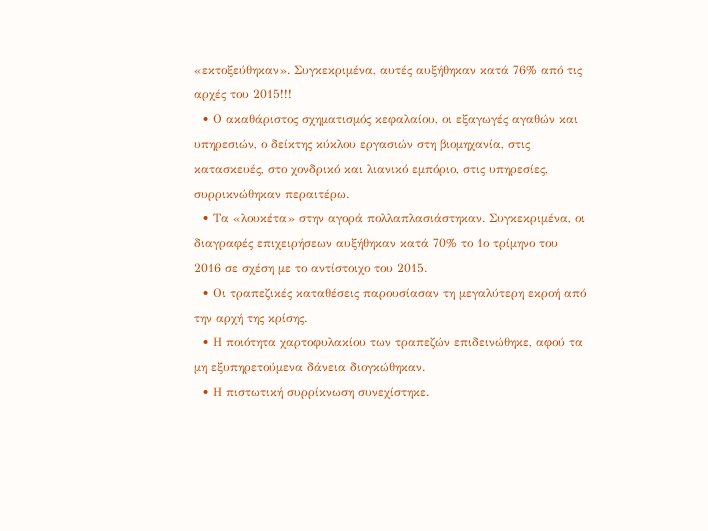«εκτοξεύθηκαν». Συγκεκριμένα, αυτές αυξήθηκαν κατά 76% από τις αρχές του 2015!!!
  • Ο ακαθάριστος σχηματισμός κεφαλαίου, οι εξαγωγές αγαθών και υπηρεσιών, ο δείκτης κύκλου εργασιών στη βιομηχανία, στις κατασκευές, στο χονδρικό και λιανικό εμπόριο, στις υπηρεσίες, συρρικνώθηκαν περαιτέρω.
  • Τα «λουκέτα» στην αγορά πολλαπλασιάστηκαν. Συγκεκριμένα, οι διαγραφές επιχειρήσεων αυξήθηκαν κατά 70% το 1ο τρίμηνο του 2016 σε σχέση με το αντίστοιχο του 2015.
  • Οι τραπεζικές καταθέσεις παρουσίασαν τη μεγαλύτερη εκροή από την αρχή της κρίσης.
  • Η ποιότητα χαρτοφυλακίου των τραπεζών επιδεινώθηκε, αφού τα μη εξυπηρετούμενα δάνεια διογκώθηκαν.
  • Η πιστωτική συρρίκνωση συνεχίστηκε.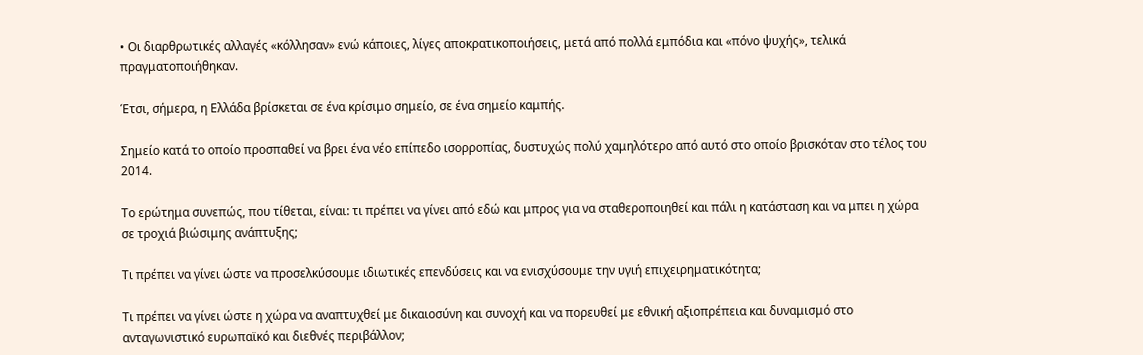• Οι διαρθρωτικές αλλαγές «κόλλησαν» ενώ κάποιες, λίγες αποκρατικοποιήσεις, μετά από πολλά εμπόδια και «πόνο ψυχής», τελικά πραγματοποιήθηκαν.

Έτσι, σήμερα, η Ελλάδα βρίσκεται σε ένα κρίσιμο σημείο, σε ένα σημείο καμπής.

Σημείο κατά το οποίο προσπαθεί να βρει ένα νέο επίπεδο ισορροπίας, δυστυχώς πολύ χαμηλότερο από αυτό στο οποίο βρισκόταν στο τέλος του 2014.

Το ερώτημα συνεπώς, που τίθεται, είναι: τι πρέπει να γίνει από εδώ και μπρος για να σταθεροποιηθεί και πάλι η κατάσταση και να μπει η χώρα σε τροχιά βιώσιμης ανάπτυξης;

Τι πρέπει να γίνει ώστε να προσελκύσουμε ιδιωτικές επενδύσεις και να ενισχύσουμε την υγιή επιχειρηματικότητα;

Τι πρέπει να γίνει ώστε η χώρα να αναπτυχθεί με δικαιοσύνη και συνοχή και να πορευθεί με εθνική αξιοπρέπεια και δυναμισμό στο ανταγωνιστικό ευρωπαϊκό και διεθνές περιβάλλον;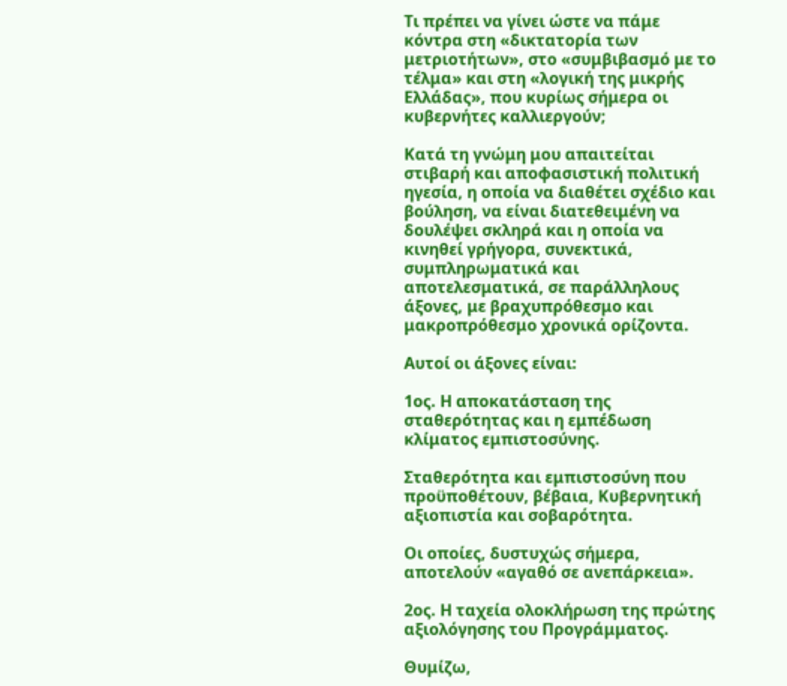Τι πρέπει να γίνει ώστε να πάμε κόντρα στη «δικτατορία των μετριοτήτων», στο «συμβιβασμό με το τέλμα» και στη «λογική της μικρής Ελλάδας», που κυρίως σήμερα οι κυβερνήτες καλλιεργούν;

Κατά τη γνώμη μου απαιτείται στιβαρή και αποφασιστική πολιτική ηγεσία, η οποία να διαθέτει σχέδιο και βούληση, να είναι διατεθειμένη να δουλέψει σκληρά και η οποία να κινηθεί γρήγορα, συνεκτικά, συμπληρωματικά και αποτελεσματικά, σε παράλληλους άξονες, με βραχυπρόθεσμο και μακροπρόθεσμο χρονικά ορίζοντα.

Αυτοί οι άξονες είναι:

1ος. Η αποκατάσταση της σταθερότητας και η εμπέδωση κλίματος εμπιστοσύνης.

Σταθερότητα και εμπιστοσύνη που προϋποθέτουν, βέβαια, Κυβερνητική αξιοπιστία και σοβαρότητα.

Οι οποίες, δυστυχώς σήμερα, αποτελούν «αγαθό σε ανεπάρκεια».

2ος. Η ταχεία ολοκλήρωση της πρώτης αξιολόγησης του Προγράμματος.

Θυμίζω,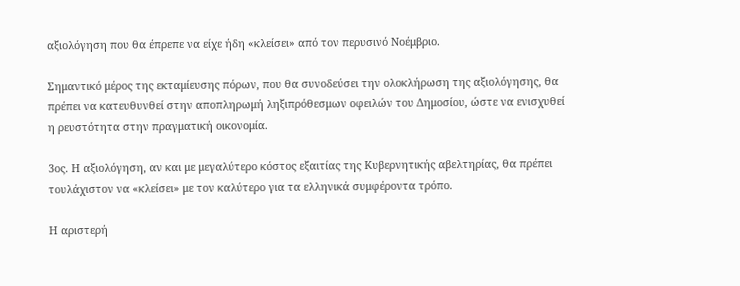αξιολόγηση που θα έπρεπε να είχε ήδη «κλείσει» από τον περυσινό Νοέμβριο.

Σημαντικό μέρος της εκταμίευσης πόρων, που θα συνοδεύσει την ολοκλήρωση της αξιολόγησης, θα πρέπει να κατευθυνθεί στην αποπληρωμή ληξιπρόθεσμων οφειλών του Δημοσίου, ώστε να ενισχυθεί η ρευστότητα στην πραγματική οικονομία.

3ος. Η αξιολόγηση, αν και με μεγαλύτερο κόστος εξαιτίας της Κυβερνητικής αβελτηρίας, θα πρέπει τουλάχιστον να «κλείσει» με τον καλύτερο για τα ελληνικά συμφέροντα τρόπο.

Η αριστερή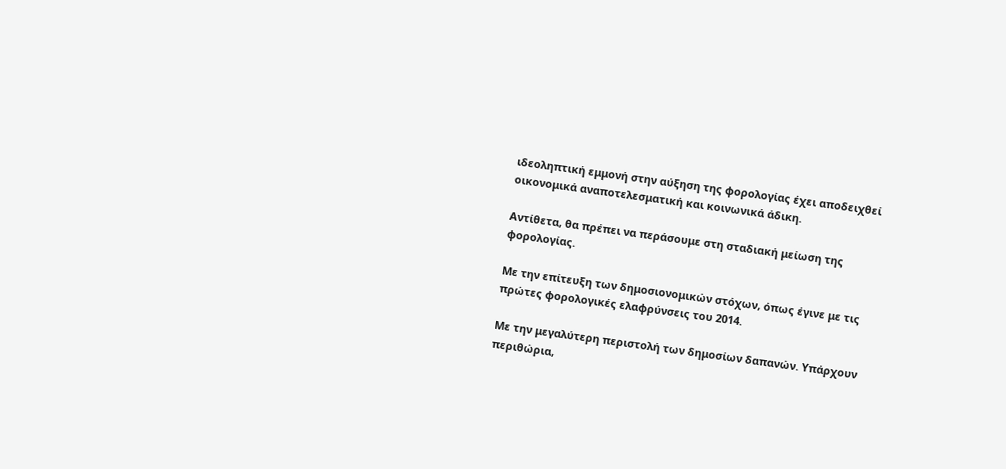ιδεοληπτική εμμονή στην αύξηση της φορολογίας έχει αποδειχθεί οικονομικά αναποτελεσματική και κοινωνικά άδικη.

Αντίθετα, θα πρέπει να περάσουμε στη σταδιακή μείωση της φορολογίας.

Με την επίτευξη των δημοσιονομικών στόχων, όπως έγινε με τις πρώτες φορολογικές ελαφρύνσεις του 2014.

Με την μεγαλύτερη περιστολή των δημοσίων δαπανών. Υπάρχουν περιθώρια,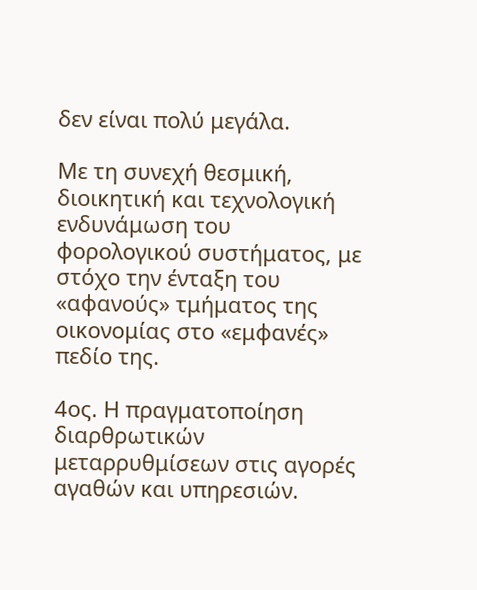δεν είναι πολύ μεγάλα.

Με τη συνεχή θεσμική, διοικητική και τεχνολογική ενδυνάμωση του φορολογικού συστήματος, με στόχο την ένταξη του «αφανούς» τμήματος της οικονομίας στο «εμφανές» πεδίο της.

4ος. Η πραγματοποίηση διαρθρωτικών μεταρρυθμίσεων στις αγορές αγαθών και υπηρεσιών.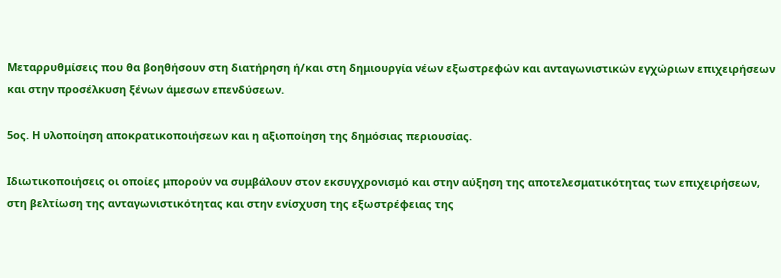Μεταρρυθμίσεις που θα βοηθήσουν στη διατήρηση ή/και στη δημιουργία νέων εξωστρεφών και ανταγωνιστικών εγχώριων επιχειρήσεων και στην προσέλκυση ξένων άμεσων επενδύσεων.

5ος. Η υλοποίηση αποκρατικοποιήσεων και η αξιοποίηση της δημόσιας περιουσίας.

Ιδιωτικοποιήσεις οι οποίες μπορούν να συμβάλουν στον εκσυγχρονισμό και στην αύξηση της αποτελεσματικότητας των επιχειρήσεων, στη βελτίωση της ανταγωνιστικότητας και στην ενίσχυση της εξωστρέφειας της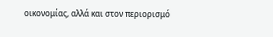οικονομίας, αλλά και στον περιορισμό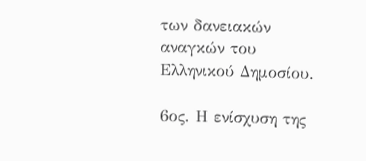των δανειακών αναγκών του Ελληνικού Δημοσίου.

6ος. Η ενίσχυση της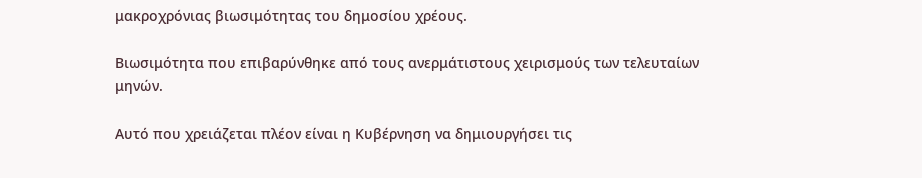μακροχρόνιας βιωσιμότητας του δημοσίου χρέους.

Βιωσιμότητα που επιβαρύνθηκε από τους ανερμάτιστους χειρισμούς των τελευταίων μηνών.

Αυτό που χρειάζεται πλέον είναι η Κυβέρνηση να δημιουργήσει τις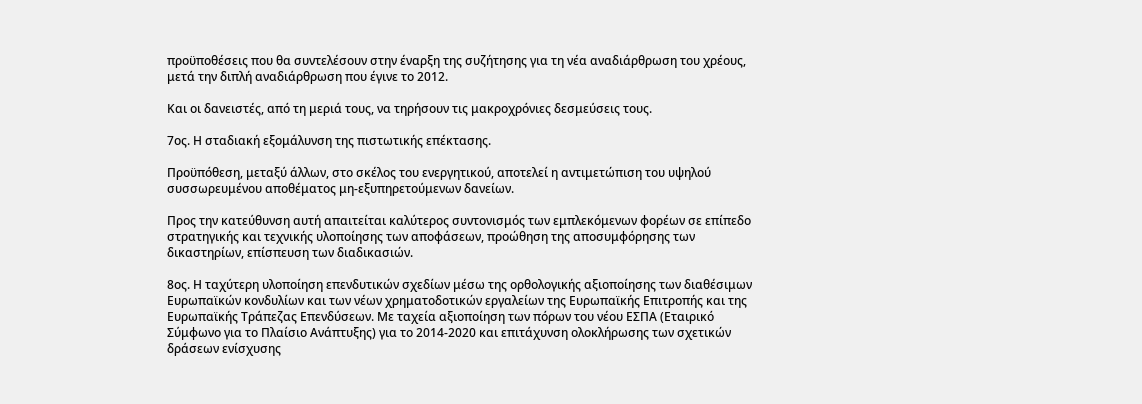προϋποθέσεις που θα συντελέσουν στην έναρξη της συζήτησης για τη νέα αναδιάρθρωση του χρέους, μετά την διπλή αναδιάρθρωση που έγινε το 2012.

Και οι δανειστές, από τη μεριά τους, να τηρήσουν τις μακροχρόνιες δεσμεύσεις τους.

7ος. Η σταδιακή εξομάλυνση της πιστωτικής επέκτασης.

Προϋπόθεση, μεταξύ άλλων, στο σκέλος του ενεργητικού, αποτελεί η αντιμετώπιση του υψηλού συσσωρευμένου αποθέματος μη-εξυπηρετούμενων δανείων.

Προς την κατεύθυνση αυτή απαιτείται καλύτερος συντονισμός των εμπλεκόμενων φορέων σε επίπεδο στρατηγικής και τεχνικής υλοποίησης των αποφάσεων, προώθηση της αποσυμφόρησης των δικαστηρίων, επίσπευση των διαδικασιών.

8ος. Η ταχύτερη υλοποίηση επενδυτικών σχεδίων μέσω της ορθολογικής αξιοποίησης των διαθέσιμων Ευρωπαϊκών κονδυλίων και των νέων χρηματοδοτικών εργαλείων της Ευρωπαϊκής Επιτροπής και της Ευρωπαϊκής Τράπεζας Επενδύσεων. Με ταχεία αξιοποίηση των πόρων του νέου ΕΣΠΑ (Εταιρικό Σύμφωνο για το Πλαίσιο Ανάπτυξης) για το 2014-2020 και επιτάχυνση ολοκλήρωσης των σχετικών δράσεων ενίσχυσης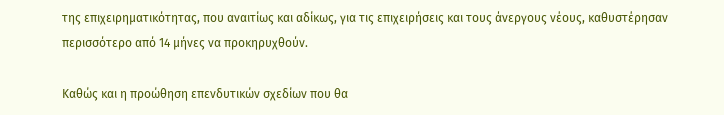της επιχειρηματικότητας, που αναιτίως και αδίκως, για τις επιχειρήσεις και τους άνεργους νέους, καθυστέρησαν περισσότερο από 14 μήνες να προκηρυχθούν.

Καθώς και η προώθηση επενδυτικών σχεδίων που θα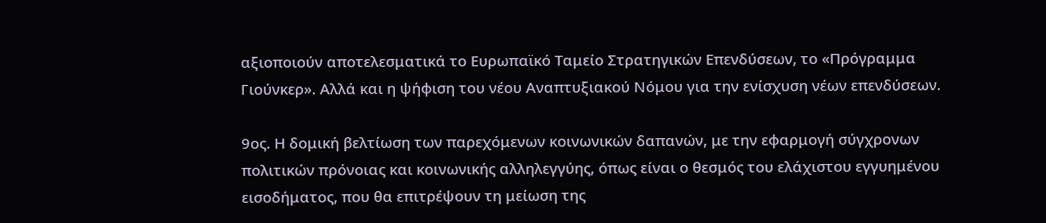αξιοποιούν αποτελεσματικά το Ευρωπαϊκό Ταμείο Στρατηγικών Επενδύσεων, το «Πρόγραμμα Γιούνκερ». Αλλά και η ψήφιση του νέου Αναπτυξιακού Νόμου για την ενίσχυση νέων επενδύσεων.

9ος. Η δομική βελτίωση των παρεχόμενων κοινωνικών δαπανών, με την εφαρμογή σύγχρονων πολιτικών πρόνοιας και κοινωνικής αλληλεγγύης, όπως είναι ο θεσμός του ελάχιστου εγγυημένου εισοδήματος, που θα επιτρέψουν τη μείωση της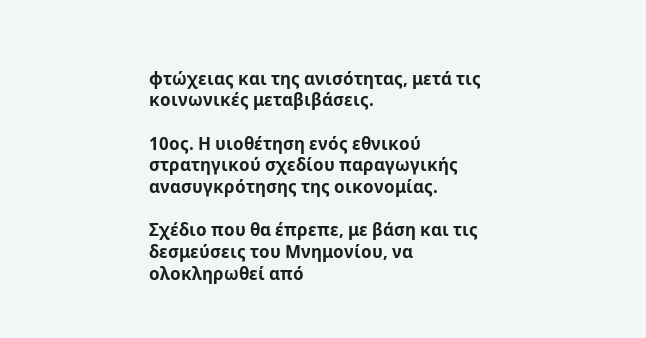φτώχειας και της ανισότητας, μετά τις κοινωνικές μεταβιβάσεις.

10ος. Η υιοθέτηση ενός εθνικού στρατηγικού σχεδίου παραγωγικής ανασυγκρότησης της οικονομίας.

Σχέδιο που θα έπρεπε, με βάση και τις δεσμεύσεις του Μνημονίου, να ολοκληρωθεί από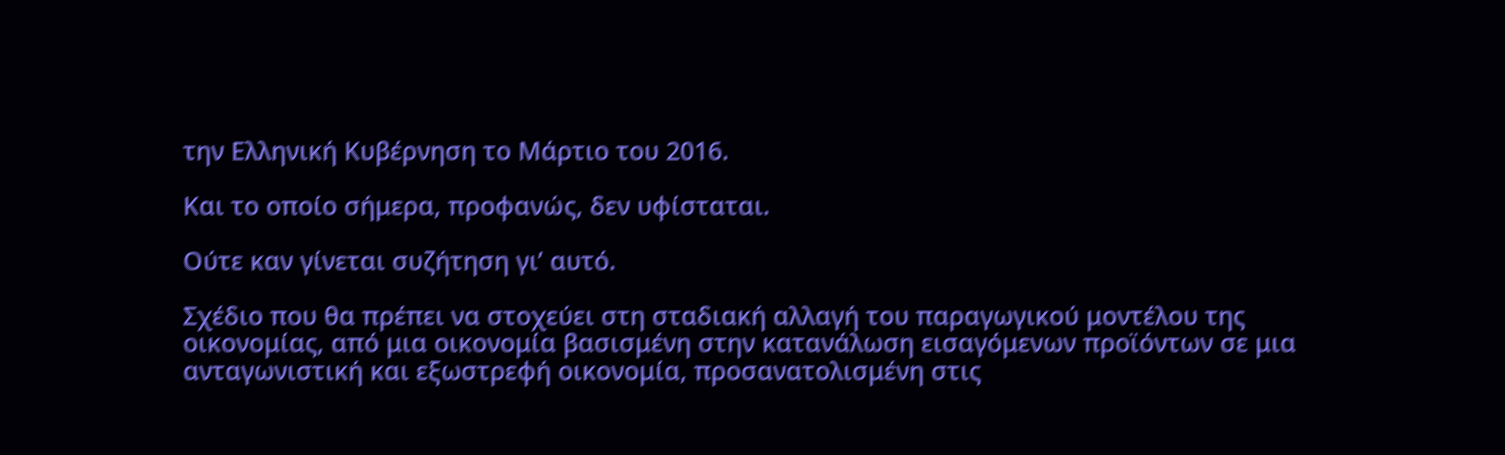την Ελληνική Κυβέρνηση το Μάρτιο του 2016.

Και το οποίο σήμερα, προφανώς, δεν υφίσταται.

Ούτε καν γίνεται συζήτηση γι’ αυτό.

Σχέδιο που θα πρέπει να στοχεύει στη σταδιακή αλλαγή του παραγωγικού μοντέλου της οικονομίας, από μια οικονομία βασισμένη στην κατανάλωση εισαγόμενων προϊόντων σε μια ανταγωνιστική και εξωστρεφή οικονομία, προσανατολισμένη στις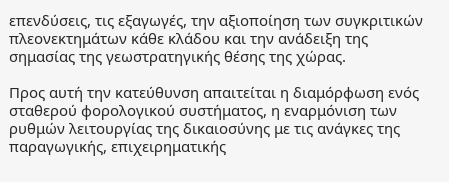επενδύσεις, τις εξαγωγές, την αξιοποίηση των συγκριτικών πλεονεκτημάτων κάθε κλάδου και την ανάδειξη της σημασίας της γεωστρατηγικής θέσης της χώρας.

Προς αυτή την κατεύθυνση απαιτείται η διαμόρφωση ενός σταθερού φορολογικού συστήματος, η εναρμόνιση των ρυθμών λειτουργίας της δικαιοσύνης με τις ανάγκες της παραγωγικής, επιχειρηματικής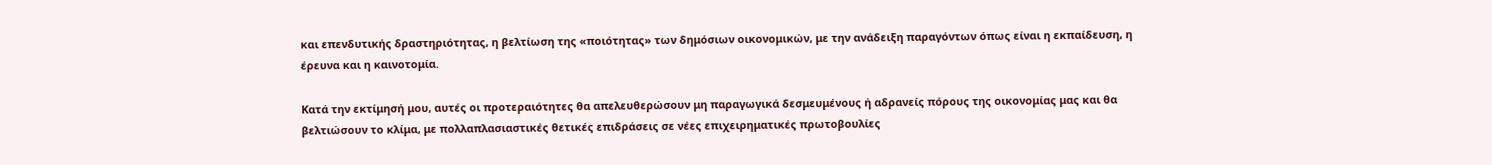και επενδυτικής δραστηριότητας, η βελτίωση της «ποιότητας» των δημόσιων οικονομικών, με την ανάδειξη παραγόντων όπως είναι η εκπαίδευση, η έρευνα και η καινοτομία.

Κατά την εκτίμησή μου, αυτές οι προτεραιότητες θα απελευθερώσουν μη παραγωγικά δεσμευμένους ή αδρανείς πόρους της οικονομίας μας και θα βελτιώσουν το κλίμα, με πολλαπλασιαστικές θετικές επιδράσεις σε νέες επιχειρηματικές πρωτοβουλίες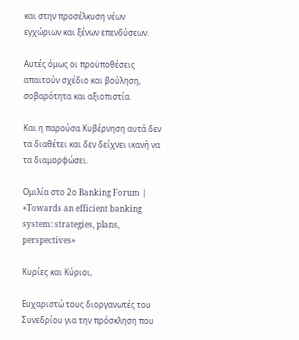και στην προσέλκυση νέων εγχώριων και ξένων επενδύσεων.

Αυτές όμως οι προϋποθέσεις απαιτούν σχέδιο και βούληση, σοβαρότητα και αξιοπιστία.

Και η παρούσα Κυβέρνηση αυτά δεν τα διαθέτει και δεν δείχνει ικανή να τα διαμορφώσει.

Ομιλία στο 2ο Banking Forum | «Towards an efficient banking system: strategies, plans, perspectives»

Κυρίες και Κύριοι,

Ευχαριστώ τους διοργανωτές του Συνεδρίου για την πρόσκληση που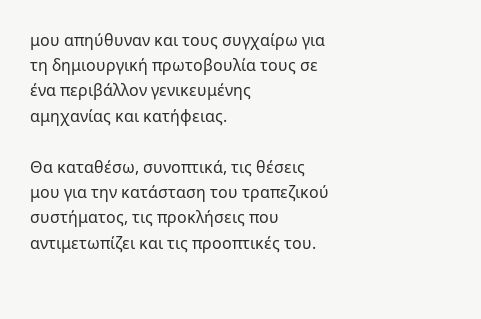μου απηύθυναν και τους συγχαίρω για τη δημιουργική πρωτοβουλία τους σε ένα περιβάλλον γενικευμένης αμηχανίας και κατήφειας.

Θα καταθέσω, συνοπτικά, τις θέσεις μου για την κατάσταση του τραπεζικού συστήματος, τις προκλήσεις που αντιμετωπίζει και τις προοπτικές του.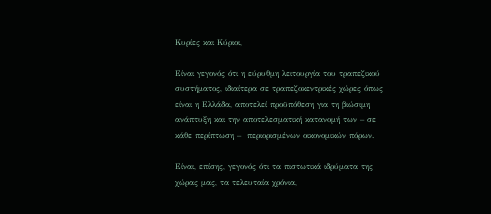Κυρίες και Κύριοι,

Είναι γεγονός ότι η εύρυθμη λειτουργία του τραπεζικού συστήματος, ιδιαίτερα σε τραπεζοκεντρικές χώρες όπως είναι η Ελλάδα, αποτελεί προϋπόθεση για τη βιώσιμη ανάπτυξη και την αποτελεσματική κατανομή των – σε κάθε περίπτωση –  περιορισμένων οικονομικών πόρων.

Είναι, επίσης, γεγονός ότι τα πιστωτικά ιδρύματα της χώρας μας, τα τελευταία χρόνια,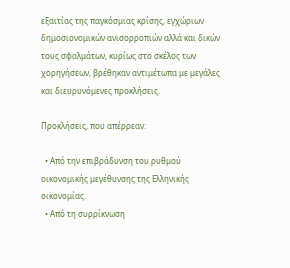εξαιτίας της παγκόσμιας κρίσης, εγχώριων δημοσιονομικών ανισορροπιών αλλά και δικών τους σφαλμάτων, κυρίως στο σκέλος των χορηγήσεων, βρέθηκαν αντιμέτωπα με μεγάλες και διευρυνόμενες προκλήσεις.

Προκλήσεις, που απέρρεαν:

  • Από την επιβράδυνση του ρυθμού οικονομικής μεγέθυνσης της Ελληνικής οικονομίας.
  • Από τη συρρίκνωση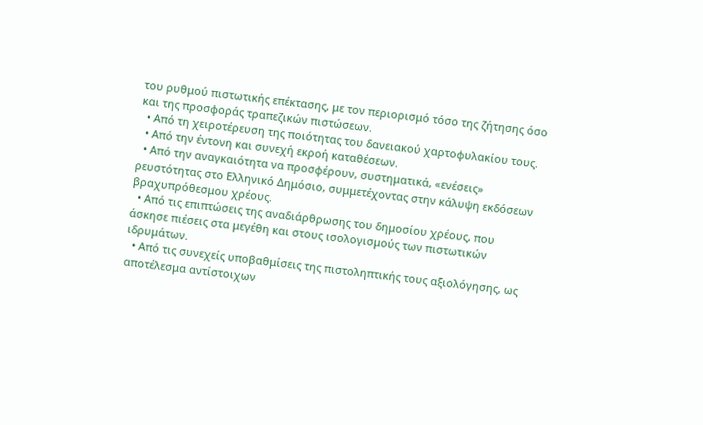του ρυθμού πιστωτικής επέκτασης, με τον περιορισμό τόσο της ζήτησης όσο και της προσφοράς τραπεζικών πιστώσεων.
  • Από τη χειροτέρευση της ποιότητας του δανειακού χαρτοφυλακίου τους.
  • Από την έντονη και συνεχή εκροή καταθέσεων.
  • Από την αναγκαιότητα να προσφέρουν, συστηματικά, «ενέσεις» ρευστότητας στο Ελληνικό Δημόσιο, συμμετέχοντας στην κάλυψη εκδόσεων βραχυπρόθεσμου χρέους.
  • Από τις επιπτώσεις της αναδιάρθρωσης του δημοσίου χρέους, που άσκησε πιέσεις στα μεγέθη και στους ισολογισμούς των πιστωτικών ιδρυμάτων.
  • Από τις συνεχείς υποβαθμίσεις της πιστοληπτικής τους αξιολόγησης, ως αποτέλεσμα αντίστοιχων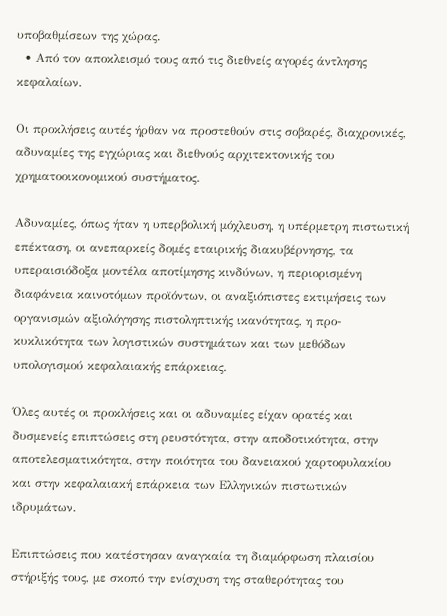υποβαθμίσεων της χώρας.
  • Από τον αποκλεισμό τους από τις διεθνείς αγορές άντλησης κεφαλαίων.

Οι προκλήσεις αυτές ήρθαν να προστεθούν στις σοβαρές, διαχρονικές, αδυναμίες της εγχώριας και διεθνούς αρχιτεκτονικής του χρηματοοικονομικού συστήματος.

Αδυναμίες, όπως ήταν η υπερβολική μόχλευση, η υπέρμετρη πιστωτική επέκταση, οι ανεπαρκείς δομές εταιρικής διακυβέρνησης, τα υπεραισιόδοξα μοντέλα αποτίμησης κινδύνων, η περιορισμένη διαφάνεια καινοτόμων προϊόντων, οι αναξιόπιστες εκτιμήσεις των οργανισμών αξιολόγησης πιστοληπτικής ικανότητας, η προ-κυκλικότητα των λογιστικών συστημάτων και των μεθόδων υπολογισμού κεφαλαιακής επάρκειας.

Όλες αυτές οι προκλήσεις και οι αδυναμίες είχαν ορατές και δυσμενείς επιπτώσεις στη ρευστότητα, στην αποδοτικότητα, στην αποτελεσματικότητα, στην ποιότητα του δανειακού χαρτοφυλακίου και στην κεφαλαιακή επάρκεια των Ελληνικών πιστωτικών ιδρυμάτων.

Επιπτώσεις που κατέστησαν αναγκαία τη διαμόρφωση πλαισίου στήριξής τους, με σκοπό την ενίσχυση της σταθερότητας του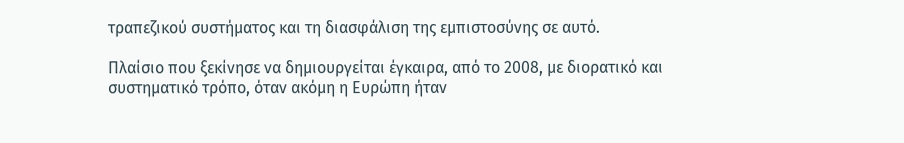τραπεζικού συστήματος και τη διασφάλιση της εμπιστοσύνης σε αυτό.

Πλαίσιο που ξεκίνησε να δημιουργείται έγκαιρα, από το 2008, με διορατικό και συστηματικό τρόπο, όταν ακόμη η Ευρώπη ήταν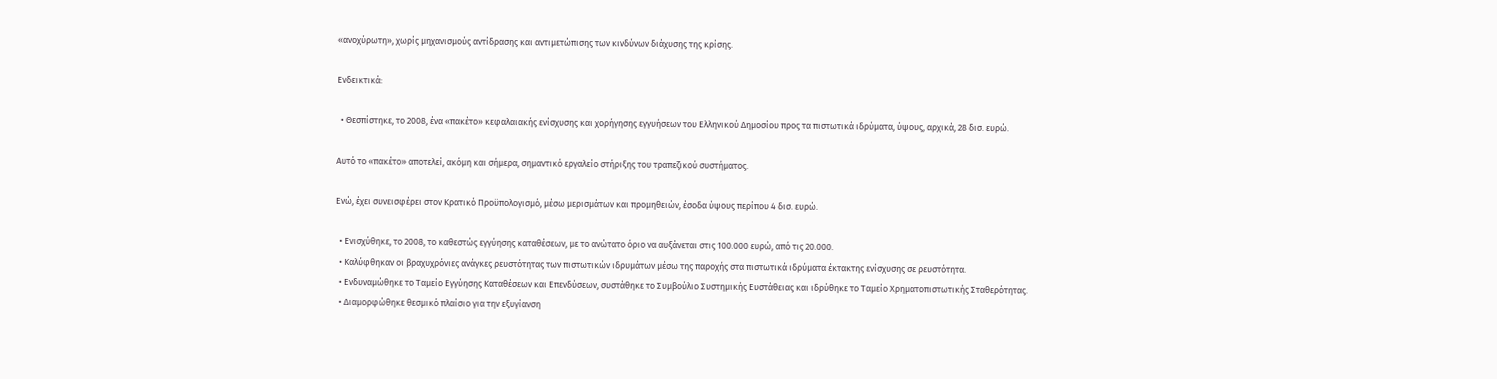«ανοχύρωτη», χωρίς μηχανισμούς αντίδρασης και αντιμετώπισης των κινδύνων διάχυσης της κρίσης.

Ενδεικτικά:

  • Θεσπίστηκε, το 2008, ένα «πακέτο» κεφαλαιακής ενίσχυσης και χορήγησης εγγυήσεων του Ελληνικού Δημοσίου προς τα πιστωτικά ιδρύματα, ύψους, αρχικά, 28 δισ. ευρώ.

Αυτό το «πακέτο» αποτελεί, ακόμη και σήμερα, σημαντικό εργαλείο στήριξης του τραπεζικού συστήματος.

Ενώ, έχει συνεισφέρει στον Κρατικό Προϋπολογισμό, μέσω μερισμάτων και προμηθειών, έσοδα ύψους περίπου 4 δισ. ευρώ.

  • Ενισχύθηκε, το 2008, το καθεστώς εγγύησης καταθέσεων, με το ανώτατο όριο να αυξάνεται στις 100.000 ευρώ, από τις 20.000.
  • Καλύφθηκαν οι βραχυχρόνιες ανάγκες ρευστότητας των πιστωτικών ιδρυμάτων μέσω της παροχής στα πιστωτικά ιδρύματα έκτακτης ενίσχυσης σε ρευστότητα.
  • Ενδυναμώθηκε το Ταμείο Εγγύησης Καταθέσεων και Επενδύσεων, συστάθηκε το Συμβούλιο Συστημικής Ευστάθειας και ιδρύθηκε το Ταμείο Χρηματοπιστωτικής Σταθερότητας.
  • Διαμορφώθηκε θεσμικό πλαίσιο για την εξυγίανση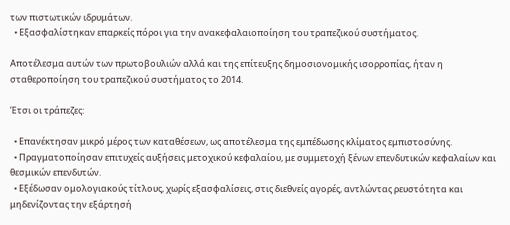των πιστωτικών ιδρυμάτων.
  • Εξασφαλίστηκαν επαρκείς πόροι για την ανακεφαλαιοποίηση του τραπεζικού συστήματος.

Αποτέλεσμα αυτών των πρωτοβουλιών αλλά και της επίτευξης δημοσιονομικής ισορροπίας, ήταν η σταθεροποίηση του τραπεζικού συστήματος το 2014.

Έτσι οι τράπεζες:

  • Επανέκτησαν μικρό μέρος των καταθέσεων, ως αποτέλεσμα της εμπέδωσης κλίματος εμπιστοσύνης.
  • Πραγματοποίησαν επιτυχείς αυξήσεις μετοχικού κεφαλαίου, με συμμετοχή ξένων επενδυτικών κεφαλαίων και θεσμικών επενδυτών.
  • Εξέδωσαν ομολογιακούς τίτλους, χωρίς εξασφαλίσεις, στις διεθνείς αγορές, αντλώντας ρευστότητα και μηδενίζοντας την εξάρτησή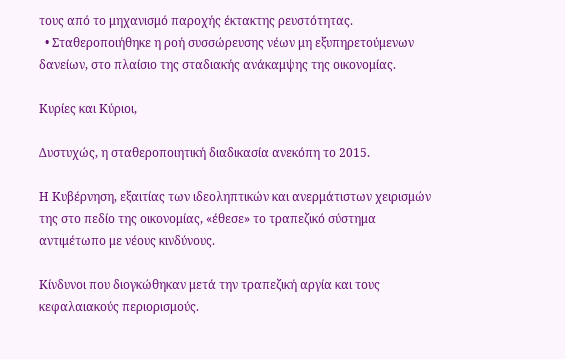τους από το μηχανισμό παροχής έκτακτης ρευστότητας.
  • Σταθεροποιήθηκε η ροή συσσώρευσης νέων μη εξυπηρετούμενων δανείων, στο πλαίσιο της σταδιακής ανάκαμψης της οικονομίας.

Κυρίες και Κύριοι,

Δυστυχώς, η σταθεροποιητική διαδικασία ανεκόπη το 2015.

Η Κυβέρνηση, εξαιτίας των ιδεοληπτικών και ανερμάτιστων χειρισμών της στο πεδίο της οικονομίας, «έθεσε» το τραπεζικό σύστημα αντιμέτωπο με νέους κινδύνους.

Κίνδυνοι που διογκώθηκαν μετά την τραπεζική αργία και τους κεφαλαιακούς περιορισμούς.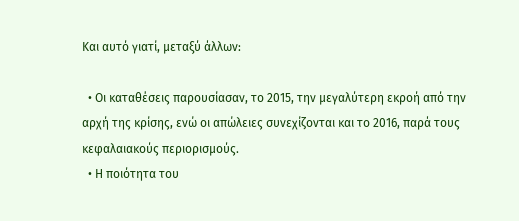Και αυτό γιατί, μεταξύ άλλων:

  • Οι καταθέσεις παρουσίασαν, το 2015, την μεγαλύτερη εκροή από την αρχή της κρίσης, ενώ οι απώλειες συνεχίζονται και το 2016, παρά τους κεφαλαιακούς περιορισμούς.
  • Η ποιότητα του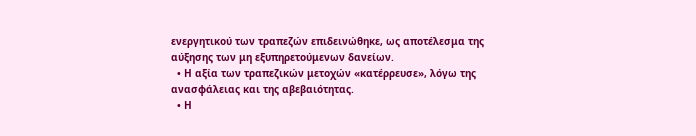ενεργητικού των τραπεζών επιδεινώθηκε, ως αποτέλεσμα της αύξησης των μη εξυπηρετούμενων δανείων.
  • Η αξία των τραπεζικών μετοχών «κατέρρευσε», λόγω της ανασφάλειας και της αβεβαιότητας.
  • Η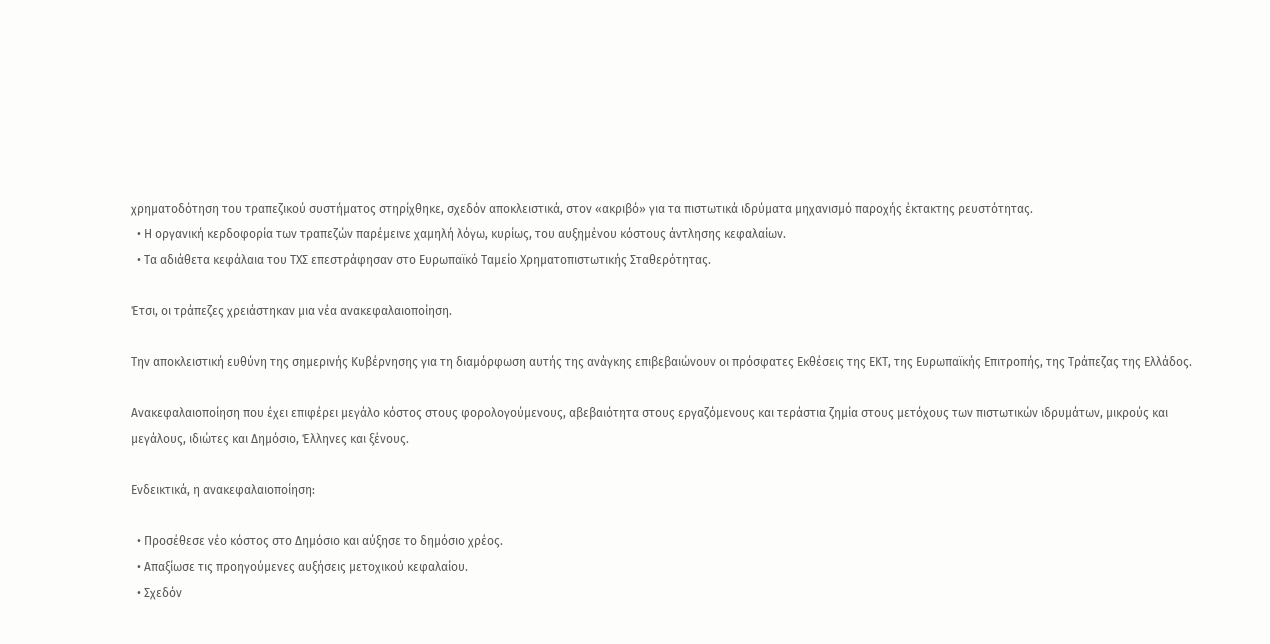χρηματοδότηση του τραπεζικού συστήματος στηρίχθηκε, σχεδόν αποκλειστικά, στον «ακριβό» για τα πιστωτικά ιδρύματα μηχανισμό παροχής έκτακτης ρευστότητας.
  • Η οργανική κερδοφορία των τραπεζών παρέμεινε χαμηλή λόγω, κυρίως, του αυξημένου κόστους άντλησης κεφαλαίων.
  • Τα αδιάθετα κεφάλαια του ΤΧΣ επεστράφησαν στο Ευρωπαϊκό Ταμείο Χρηματοπιστωτικής Σταθερότητας.

Έτσι, οι τράπεζες χρειάστηκαν μια νέα ανακεφαλαιοποίηση.

Την αποκλειστική ευθύνη της σημερινής Κυβέρνησης για τη διαμόρφωση αυτής της ανάγκης επιβεβαιώνουν οι πρόσφατες Εκθέσεις της ΕΚΤ, της Ευρωπαϊκής Επιτροπής, της Τράπεζας της Ελλάδος.

Ανακεφαλαιοποίηση που έχει επιφέρει μεγάλο κόστος στους φορολογούμενους, αβεβαιότητα στους εργαζόμενους και τεράστια ζημία στους μετόχους των πιστωτικών ιδρυμάτων, μικρούς και μεγάλους, ιδιώτες και Δημόσιο, Έλληνες και ξένους.

Ενδεικτικά, η ανακεφαλαιοποίηση:

  • Προσέθεσε νέο κόστος στο Δημόσιο και αύξησε το δημόσιο χρέος.
  • Απαξίωσε τις προηγούμενες αυξήσεις μετοχικού κεφαλαίου.
  • Σχεδόν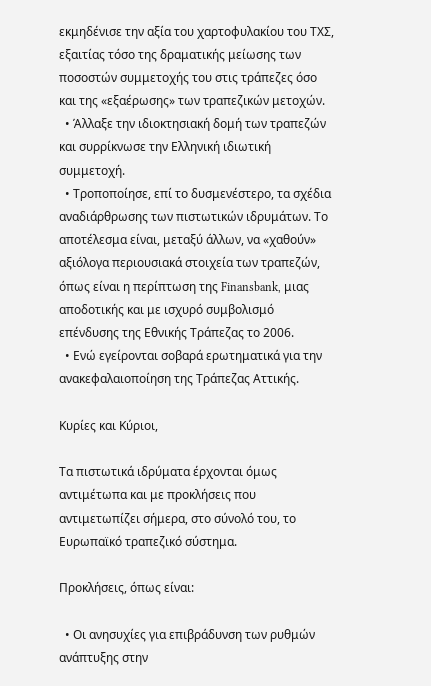εκμηδένισε την αξία του χαρτοφυλακίου του ΤΧΣ, εξαιτίας τόσο της δραματικής μείωσης των ποσοστών συμμετοχής του στις τράπεζες όσο και της «εξαέρωσης» των τραπεζικών μετοχών.
  • Άλλαξε την ιδιοκτησιακή δομή των τραπεζών και συρρίκνωσε την Ελληνική ιδιωτική συμμετοχή.
  • Τροποποίησε, επί το δυσμενέστερο, τα σχέδια αναδιάρθρωσης των πιστωτικών ιδρυμάτων. Το αποτέλεσμα είναι, μεταξύ άλλων, να «χαθούν» αξιόλογα περιουσιακά στοιχεία των τραπεζών, όπως είναι η περίπτωση της Finansbank, μιας αποδοτικής και με ισχυρό συμβολισμό επένδυσης της Εθνικής Τράπεζας το 2006.
  • Ενώ εγείρονται σοβαρά ερωτηματικά για την ανακεφαλαιοποίηση της Τράπεζας Αττικής.

Κυρίες και Κύριοι,

Τα πιστωτικά ιδρύματα έρχονται όμως αντιμέτωπα και με προκλήσεις που αντιμετωπίζει σήμερα, στο σύνολό του, το Ευρωπαϊκό τραπεζικό σύστημα.

Προκλήσεις, όπως είναι:

  • Οι ανησυχίες για επιβράδυνση των ρυθμών ανάπτυξης στην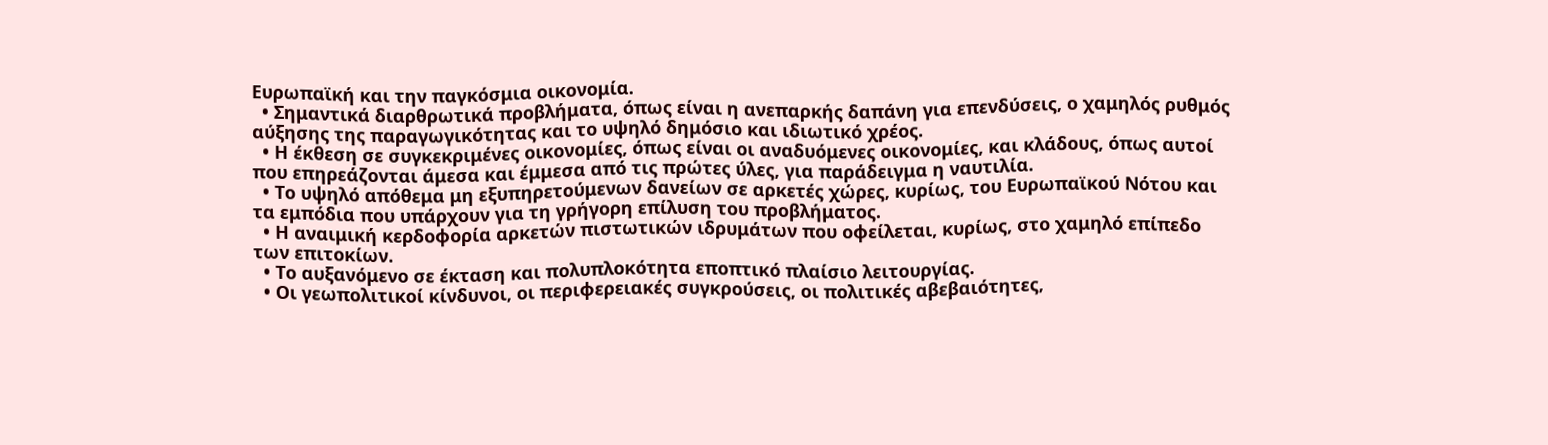Ευρωπαϊκή και την παγκόσμια οικονομία.
  • Σημαντικά διαρθρωτικά προβλήματα, όπως είναι η ανεπαρκής δαπάνη για επενδύσεις, ο χαμηλός ρυθμός αύξησης της παραγωγικότητας και το υψηλό δημόσιο και ιδιωτικό χρέος.
  • Η έκθεση σε συγκεκριμένες οικονομίες, όπως είναι οι αναδυόμενες οικονομίες, και κλάδους, όπως αυτοί που επηρεάζονται άμεσα και έμμεσα από τις πρώτες ύλες, για παράδειγμα η ναυτιλία.
  • Το υψηλό απόθεμα μη εξυπηρετούμενων δανείων σε αρκετές χώρες, κυρίως, του Ευρωπαϊκού Νότου και τα εμπόδια που υπάρχουν για τη γρήγορη επίλυση του προβλήματος.
  • Η αναιμική κερδοφορία αρκετών πιστωτικών ιδρυμάτων που οφείλεται, κυρίως, στο χαμηλό επίπεδο των επιτοκίων.
  • Το αυξανόμενο σε έκταση και πολυπλοκότητα εποπτικό πλαίσιο λειτουργίας.
  • Οι γεωπολιτικοί κίνδυνοι, οι περιφερειακές συγκρούσεις, οι πολιτικές αβεβαιότητες,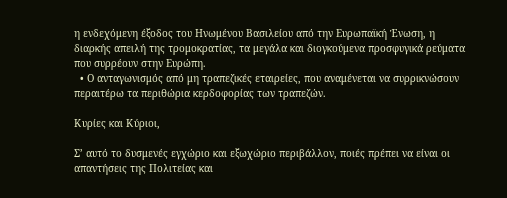η ενδεχόμενη έξοδος του Ηνωμένου Βασιλείου από την Ευρωπαϊκή Ένωση, η διαρκής απειλή της τρομοκρατίας, τα μεγάλα και διογκούμενα προσφυγικά ρεύματα που συρρέουν στην Ευρώπη.
  • Ο ανταγωνισμός από μη τραπεζικές εταιρείες, που αναμένεται να συρρικνώσουν περαιτέρω τα περιθώρια κερδοφορίας των τραπεζών.

Κυρίες και Κύριοι,

Σ’ αυτό το δυσμενές εγχώριο και εξωχώριο περιβάλλον, ποιές πρέπει να είναι οι απαντήσεις της Πολιτείας και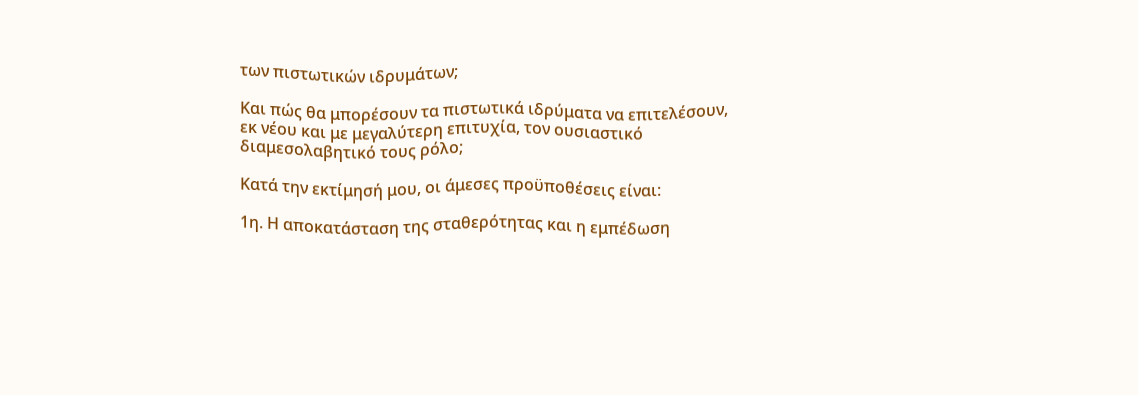των πιστωτικών ιδρυμάτων;

Και πώς θα μπορέσουν τα πιστωτικά ιδρύματα να επιτελέσουν, εκ νέου και με μεγαλύτερη επιτυχία, τον ουσιαστικό διαμεσολαβητικό τους ρόλο;

Κατά την εκτίμησή μου, οι άμεσες προϋποθέσεις είναι:

1η. Η αποκατάσταση της σταθερότητας και η εμπέδωση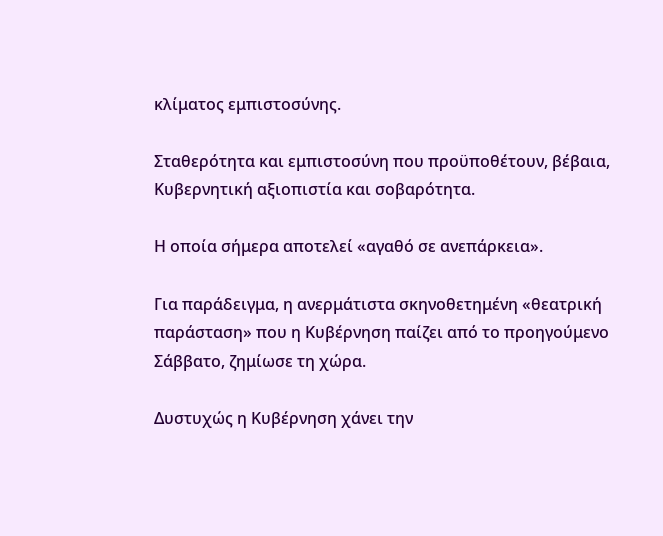κλίματος εμπιστοσύνης.

Σταθερότητα και εμπιστοσύνη που προϋποθέτουν, βέβαια, Κυβερνητική αξιοπιστία και σοβαρότητα.

Η οποία σήμερα αποτελεί «αγαθό σε ανεπάρκεια».

Για παράδειγμα, η ανερμάτιστα σκηνοθετημένη «θεατρική παράσταση» που η Κυβέρνηση παίζει από το προηγούμενο Σάββατο, ζημίωσε τη χώρα.

Δυστυχώς η Κυβέρνηση χάνει την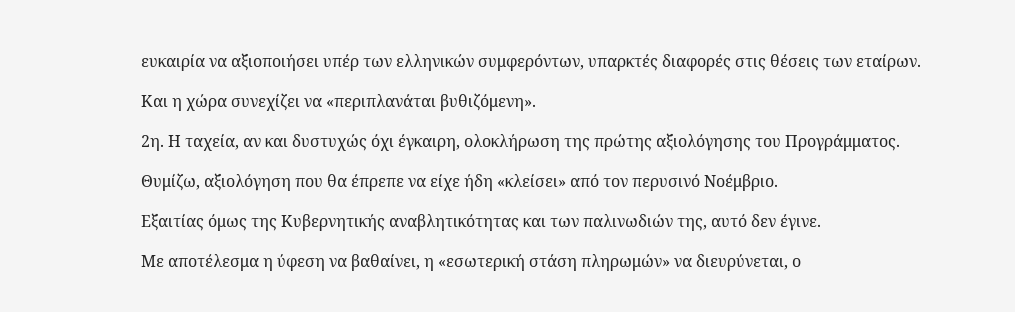ευκαιρία να αξιοποιήσει υπέρ των ελληνικών συμφερόντων, υπαρκτές διαφορές στις θέσεις των εταίρων.

Και η χώρα συνεχίζει να «περιπλανάται βυθιζόμενη».

2η. Η ταχεία, αν και δυστυχώς όχι έγκαιρη, ολοκλήρωση της πρώτης αξιολόγησης του Προγράμματος.

Θυμίζω, αξιολόγηση που θα έπρεπε να είχε ήδη «κλείσει» από τον περυσινό Νοέμβριο.

Εξαιτίας όμως της Κυβερνητικής αναβλητικότητας και των παλινωδιών της, αυτό δεν έγινε.

Με αποτέλεσμα η ύφεση να βαθαίνει, η «εσωτερική στάση πληρωμών» να διευρύνεται, ο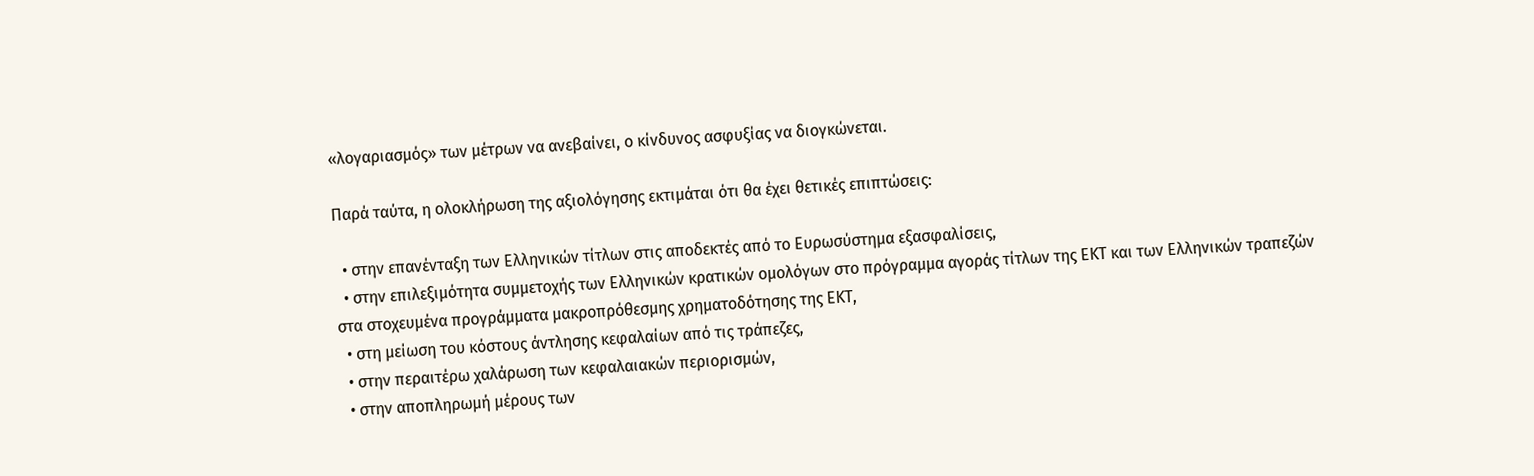«λογαριασμός» των μέτρων να ανεβαίνει, ο κίνδυνος ασφυξίας να διογκώνεται.

Παρά ταύτα, η ολοκλήρωση της αξιολόγησης εκτιμάται ότι θα έχει θετικές επιπτώσεις:

  • στην επανένταξη των Ελληνικών τίτλων στις αποδεκτές από το Ευρωσύστημα εξασφαλίσεις,
  • στην επιλεξιμότητα συμμετοχής των Ελληνικών κρατικών ομολόγων στο πρόγραμμα αγοράς τίτλων της ΕΚΤ και των Ελληνικών τραπεζών στα στοχευμένα προγράμματα μακροπρόθεσμης χρηματοδότησης της ΕΚΤ,
  • στη μείωση του κόστους άντλησης κεφαλαίων από τις τράπεζες,
  • στην περαιτέρω χαλάρωση των κεφαλαιακών περιορισμών,
  • στην αποπληρωμή μέρους των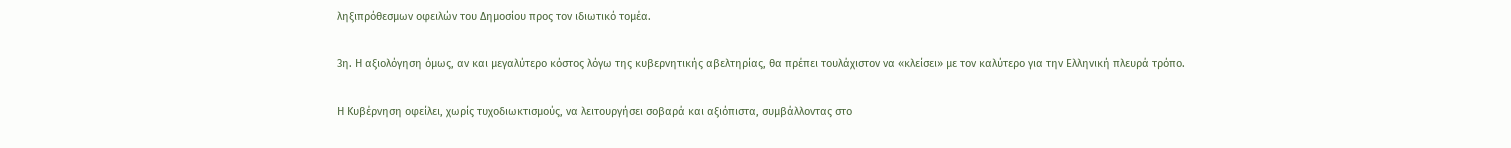ληξιπρόθεσμων οφειλών του Δημοσίου προς τον ιδιωτικό τομέα.

3η. Η αξιολόγηση όμως, αν και μεγαλύτερο κόστος λόγω της κυβερνητικής αβελτηρίας, θα πρέπει τουλάχιστον να «κλείσει» με τον καλύτερο για την Ελληνική πλευρά τρόπο.

Η Κυβέρνηση οφείλει, χωρίς τυχοδιωκτισμούς, να λειτουργήσει σοβαρά και αξιόπιστα, συμβάλλοντας στο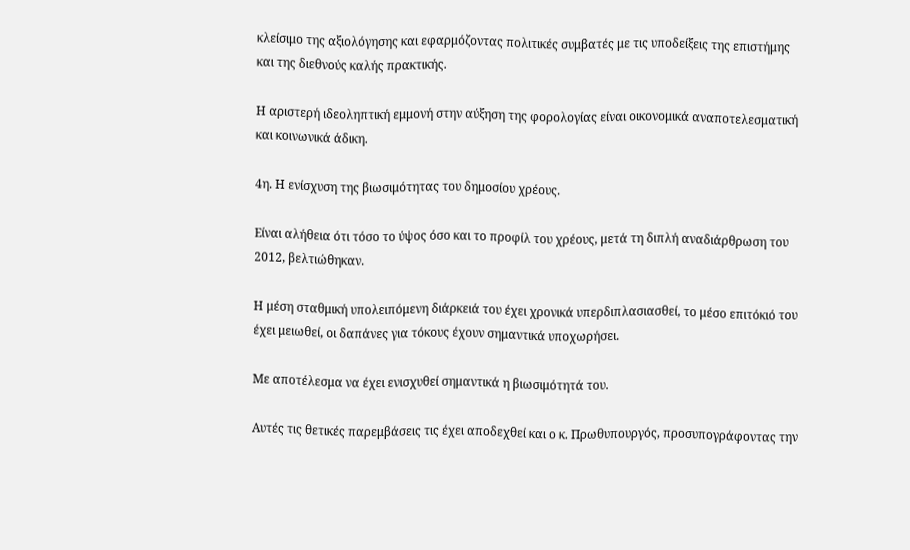κλείσιμο της αξιολόγησης και εφαρμόζοντας πολιτικές συμβατές με τις υποδείξεις της επιστήμης και της διεθνούς καλής πρακτικής.

Η αριστερή ιδεοληπτική εμμονή στην αύξηση της φορολογίας είναι οικονομικά αναποτελεσματική και κοινωνικά άδικη.

4η. Η ενίσχυση της βιωσιμότητας του δημοσίου χρέους.

Είναι αλήθεια ότι τόσο το ύψος όσο και το προφίλ του χρέους, μετά τη διπλή αναδιάρθρωση του 2012, βελτιώθηκαν.

Η μέση σταθμική υπολειπόμενη διάρκειά του έχει χρονικά υπερδιπλασιασθεί, το μέσο επιτόκιό του έχει μειωθεί, οι δαπάνες για τόκους έχουν σημαντικά υποχωρήσει.

Με αποτέλεσμα να έχει ενισχυθεί σημαντικά η βιωσιμότητά του.

Αυτές τις θετικές παρεμβάσεις τις έχει αποδεχθεί και ο κ. Πρωθυπουργός, προσυπογράφοντας την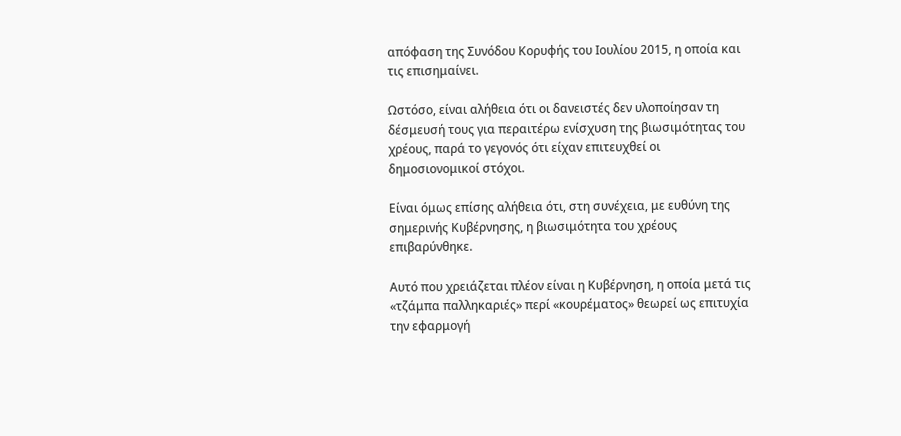απόφαση της Συνόδου Κορυφής του Ιουλίου 2015, η οποία και τις επισημαίνει.

Ωστόσο, είναι αλήθεια ότι οι δανειστές δεν υλοποίησαν τη δέσμευσή τους για περαιτέρω ενίσχυση της βιωσιμότητας του χρέους, παρά το γεγονός ότι είχαν επιτευχθεί οι δημοσιονομικοί στόχοι.

Είναι όμως επίσης αλήθεια ότι, στη συνέχεια, με ευθύνη της σημερινής Κυβέρνησης, η βιωσιμότητα του χρέους επιβαρύνθηκε.

Αυτό που χρειάζεται πλέον είναι η Κυβέρνηση, η οποία μετά τις «τζάμπα παλληκαριές» περί «κουρέματος» θεωρεί ως επιτυχία την εφαρμογή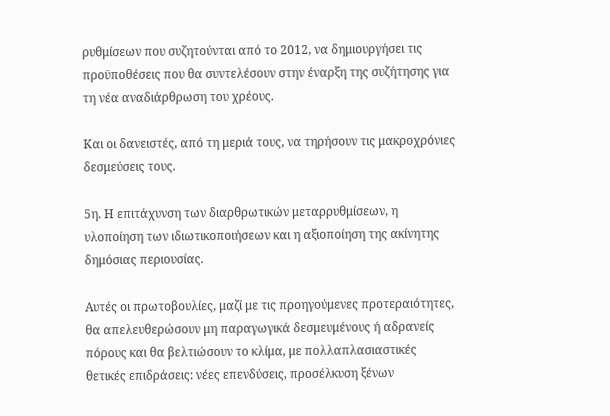ρυθμίσεων που συζητούνται από το 2012, να δημιουργήσει τις προϋποθέσεις που θα συντελέσουν στην έναρξη της συζήτησης για τη νέα αναδιάρθρωση του χρέους.

Και οι δανειστές, από τη μεριά τους, να τηρήσουν τις μακροχρόνιες δεσμεύσεις τους.

5η. Η επιτάχυνση των διαρθρωτικών μεταρρυθμίσεων, η υλοποίηση των ιδιωτικοποιήσεων και η αξιοποίηση της ακίνητης δημόσιας περιουσίας.

Αυτές οι πρωτοβουλίες, μαζί με τις προηγούμενες προτεραιότητες, θα απελευθερώσουν μη παραγωγικά δεσμευμένους ή αδρανείς πόρους και θα βελτιώσουν το κλίμα, με πολλαπλασιαστικές θετικές επιδράσεις: νέες επενδύσεις, προσέλκυση ξένων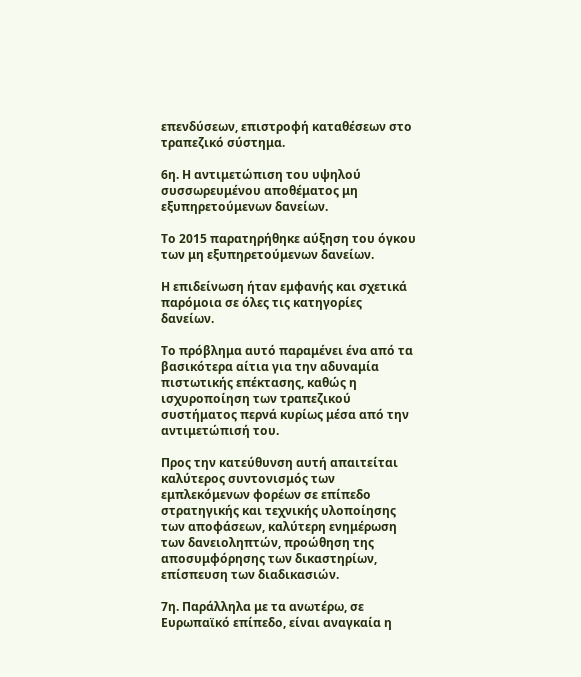επενδύσεων, επιστροφή καταθέσεων στο τραπεζικό σύστημα.

6η. Η αντιμετώπιση του υψηλού συσσωρευμένου αποθέματος μη εξυπηρετούμενων δανείων.

Το 2015 παρατηρήθηκε αύξηση του όγκου των μη εξυπηρετούμενων δανείων.

Η επιδείνωση ήταν εμφανής και σχετικά παρόμοια σε όλες τις κατηγορίες δανείων.

Το πρόβλημα αυτό παραμένει ένα από τα βασικότερα αίτια για την αδυναμία πιστωτικής επέκτασης, καθώς η ισχυροποίηση των τραπεζικού συστήματος περνά κυρίως μέσα από την αντιμετώπισή του.

Προς την κατεύθυνση αυτή απαιτείται καλύτερος συντονισμός των εμπλεκόμενων φορέων σε επίπεδο στρατηγικής και τεχνικής υλοποίησης των αποφάσεων, καλύτερη ενημέρωση των δανειοληπτών, προώθηση της αποσυμφόρησης των δικαστηρίων, επίσπευση των διαδικασιών.

7η. Παράλληλα με τα ανωτέρω, σε Ευρωπαϊκό επίπεδο, είναι αναγκαία η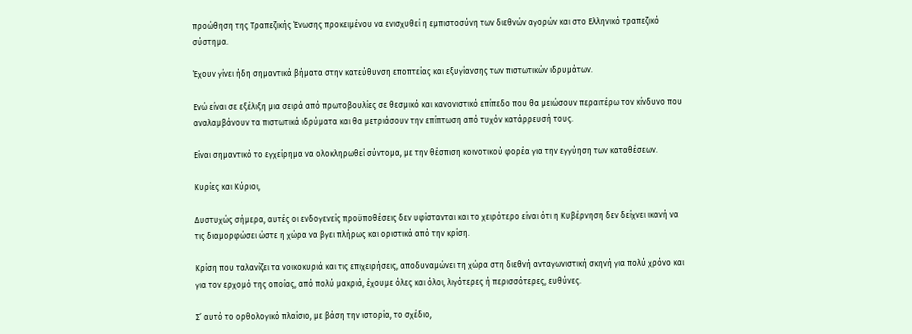προώθηση της Τραπεζικής Ένωσης προκειμένου να ενισχυθεί η εμπιστοσύνη των διεθνών αγορών και στο Ελληνικό τραπεζικό σύστημα.

Έχουν γίνει ήδη σημαντικά βήματα στην κατεύθυνση εποπτείας και εξυγίανσης των πιστωτικών ιδρυμάτων.

Ενώ είναι σε εξέλιξη μια σειρά από πρωτοβουλίες σε θεσμικό και κανονιστικό επίπεδο που θα μειώσουν περαιτέρω τον κίνδυνο που αναλαμβάνουν τα πιστωτικά ιδρύματα και θα μετριάσουν την επίπτωση από τυχόν κατάρρευσή τους.

Είναι σημαντικό το εγχείρημα να ολοκληρωθεί σύντομα, με την θέσπιση κοινοτικού φορέα για την εγγύηση των καταθέσεων.

Κυρίες και Κύριοι,

Δυστυχώς σήμερα, αυτές οι ενδογενείς προϋποθέσεις δεν υφίστανται και το χειρότερο είναι ότι η Κυβέρνηση δεν δείχνει ικανή να τις διαμορφώσει ώστε η χώρα να βγει πλήρως και οριστικά από την κρίση.

Κρίση που ταλανίζει τα νοικοκυριά και τις επιχειρήσεις, αποδυναμώνει τη χώρα στη διεθνή ανταγωνιστική σκηνή για πολύ χρόνο και για τον ερχομό της οποίας, από πολύ μακριά, έχουμε όλες και όλοι, λιγότερες ή περισσότερες, ευθύνες.

Σ’ αυτό το ορθολογικό πλαίσιο, με βάση την ιστορία, το σχέδιο,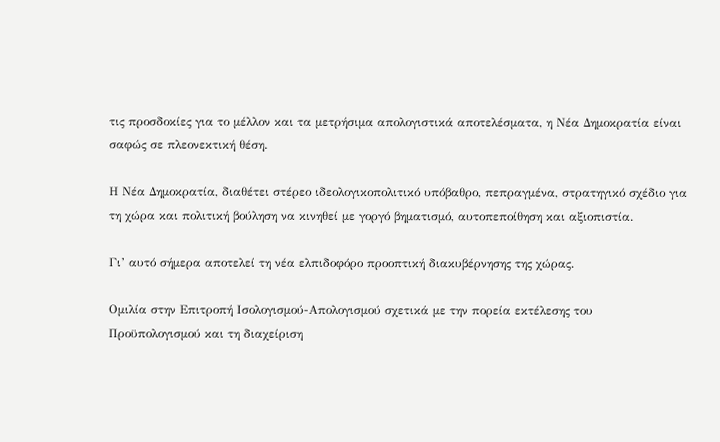τις προσδοκίες για το μέλλον και τα μετρήσιμα απολογιστικά αποτελέσματα, η Νέα Δημοκρατία είναι σαφώς σε πλεονεκτική θέση.

Η Νέα Δημοκρατία, διαθέτει στέρεο ιδεολογικοπολιτικό υπόβαθρο, πεπραγμένα, στρατηγικό σχέδιο για τη χώρα και πολιτική βούληση να κινηθεί με γοργό βηματισμό, αυτοπεποίθηση και αξιοπιστία.

Γι’ αυτό σήμερα αποτελεί τη νέα ελπιδοφόρο προοπτική διακυβέρνησης της χώρας.

Ομιλία στην Επιτροπή Ισολογισμού-Απολογισμού σχετικά με την πορεία εκτέλεσης του Προϋπολογισμού και τη διαχείριση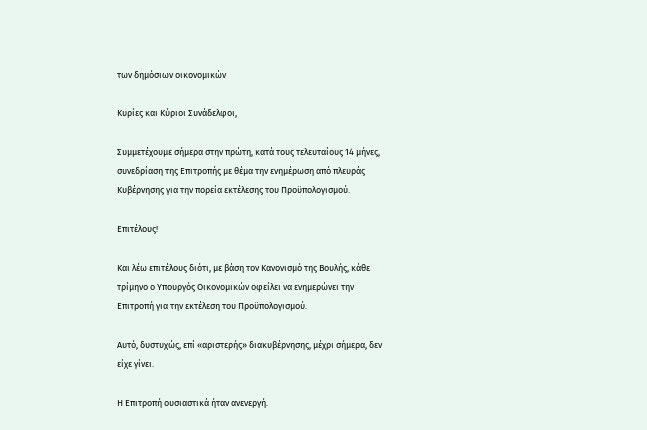των δημόσιων οικονομικών

Κυρίες και Κύριοι Συνάδελφοι,

Συμμετέχουμε σήμερα στην πρώτη, κατά τους τελευταίους 14 μήνες, συνεδρίαση της Επιτροπής με θέμα την ενημέρωση από πλευράς Κυβέρνησης για την πορεία εκτέλεσης του Προϋπολογισμού.

Επιτέλους!

Και λέω επιτέλους διότι, με βάση τον Κανονισμό της Βουλής, κάθε τρίμηνο ο Υπουργός Οικονομικών οφείλει να ενημερώνει την Επιτροπή για την εκτέλεση του Προϋπολογισμού.

Αυτό, δυστυχώς, επί «αριστερής» διακυβέρνησης, μέχρι σήμερα, δεν είχε γίνει.

Η Επιτροπή ουσιαστικά ήταν ανενεργή.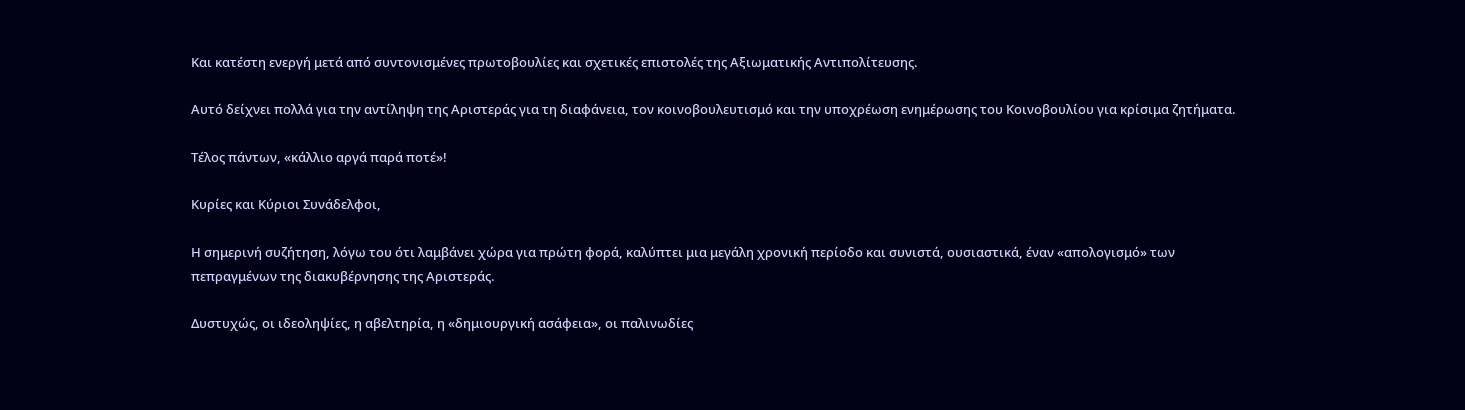Και κατέστη ενεργή μετά από συντονισμένες πρωτοβουλίες και σχετικές επιστολές της Αξιωματικής Αντιπολίτευσης.

Αυτό δείχνει πολλά για την αντίληψη της Αριστεράς για τη διαφάνεια, τον κοινοβουλευτισμό και την υποχρέωση ενημέρωσης του Κοινοβουλίου για κρίσιμα ζητήματα.

Τέλος πάντων, «κάλλιο αργά παρά ποτέ»!

Κυρίες και Κύριοι Συνάδελφοι,

Η σημερινή συζήτηση, λόγω του ότι λαμβάνει χώρα για πρώτη φορά, καλύπτει μια μεγάλη χρονική περίοδο και συνιστά, ουσιαστικά, έναν «απολογισμό» των πεπραγμένων της διακυβέρνησης της Αριστεράς.

Δυστυχώς, οι ιδεοληψίες, η αβελτηρία, η «δημιουργική ασάφεια», οι παλινωδίες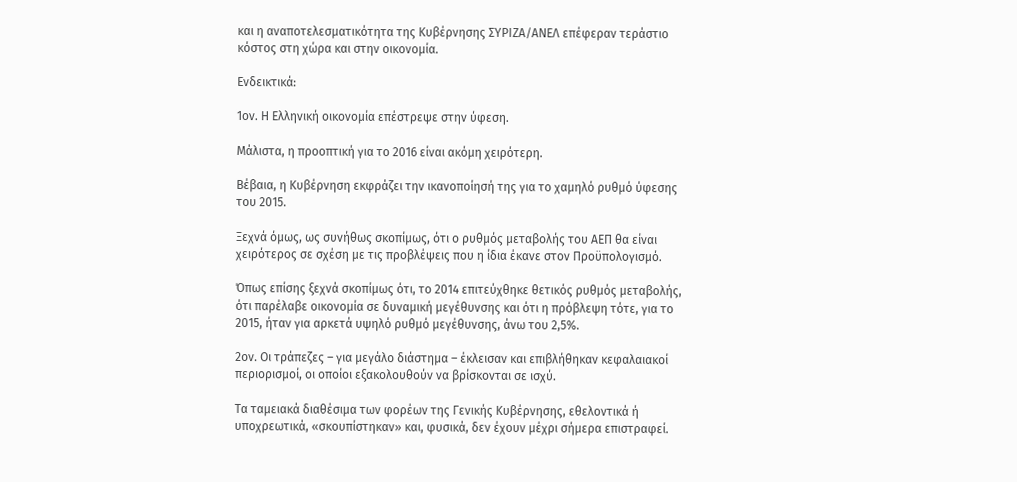και η αναποτελεσματικότητα της Κυβέρνησης ΣΥΡΙΖΑ/ΑΝΕΛ επέφεραν τεράστιο κόστος στη χώρα και στην οικονομία.

Ενδεικτικά:

1ον. Η Ελληνική οικονομία επέστρεψε στην ύφεση.

Μάλιστα, η προοπτική για το 2016 είναι ακόμη χειρότερη.

Βέβαια, η Κυβέρνηση εκφράζει την ικανοποίησή της για το χαμηλό ρυθμό ύφεσης του 2015.

Ξεχνά όμως, ως συνήθως σκοπίμως, ότι ο ρυθμός μεταβολής του ΑΕΠ θα είναι χειρότερος σε σχέση με τις προβλέψεις που η ίδια έκανε στον Προϋπολογισμό.

Όπως επίσης ξεχνά σκοπίμως ότι, το 2014 επιτεύχθηκε θετικός ρυθμός μεταβολής, ότι παρέλαβε οικονομία σε δυναμική μεγέθυνσης και ότι η πρόβλεψη τότε, για το 2015, ήταν για αρκετά υψηλό ρυθμό μεγέθυνσης, άνω του 2,5%.

2ον. Οι τράπεζες – για μεγάλο διάστημα – έκλεισαν και επιβλήθηκαν κεφαλαιακοί περιορισμοί, οι οποίοι εξακολουθούν να βρίσκονται σε ισχύ.

Τα ταμειακά διαθέσιμα των φορέων της Γενικής Κυβέρνησης, εθελοντικά ή υποχρεωτικά, «σκουπίστηκαν» και, φυσικά, δεν έχουν μέχρι σήμερα επιστραφεί.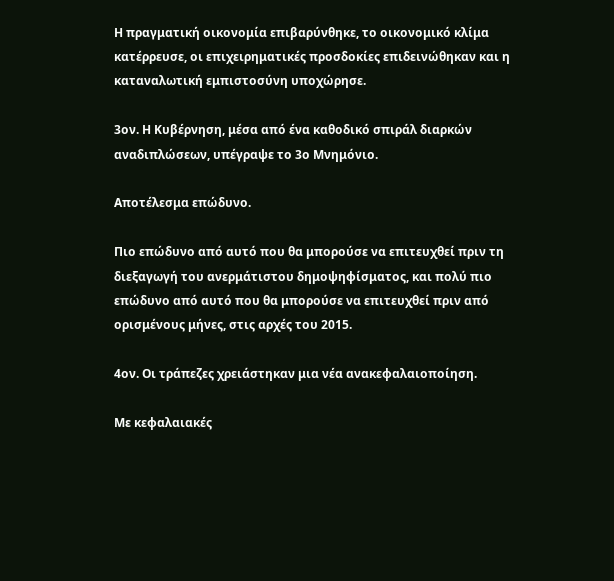Η πραγματική οικονομία επιβαρύνθηκε, το οικονομικό κλίμα κατέρρευσε, οι επιχειρηματικές προσδοκίες επιδεινώθηκαν και η καταναλωτική εμπιστοσύνη υποχώρησε.

3ον. Η Κυβέρνηση, μέσα από ένα καθοδικό σπιράλ διαρκών αναδιπλώσεων, υπέγραψε το 3ο Μνημόνιο.

Αποτέλεσμα επώδυνο.

Πιο επώδυνο από αυτό που θα μπορούσε να επιτευχθεί πριν τη διεξαγωγή του ανερμάτιστου δημοψηφίσματος, και πολύ πιο επώδυνο από αυτό που θα μπορούσε να επιτευχθεί πριν από ορισμένους μήνες, στις αρχές του 2015.

4ον. Οι τράπεζες χρειάστηκαν μια νέα ανακεφαλαιοποίηση.

Με κεφαλαιακές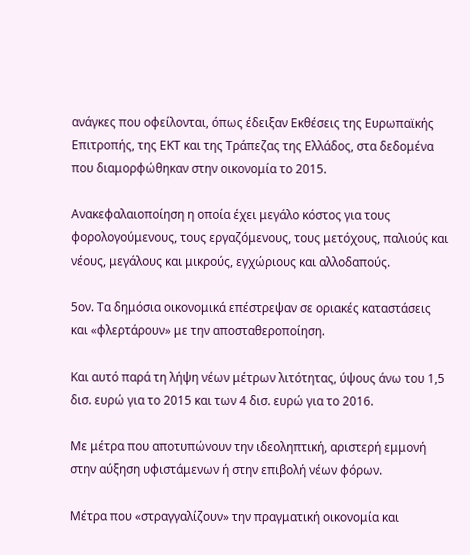ανάγκες που οφείλονται, όπως έδειξαν Εκθέσεις της Ευρωπαϊκής Επιτροπής, της ΕΚΤ και της Τράπεζας της Ελλάδος, στα δεδομένα που διαμορφώθηκαν στην οικονομία το 2015.

Ανακεφαλαιοποίηση η οποία έχει μεγάλο κόστος για τους φορολογούμενους, τους εργαζόμενους, τους μετόχους, παλιούς και νέους, μεγάλους και μικρούς, εγχώριους και αλλοδαπούς.

5ον. Τα δημόσια οικονομικά επέστρεψαν σε οριακές καταστάσεις και «φλερτάρουν» με την αποσταθεροποίηση.

Και αυτό παρά τη λήψη νέων μέτρων λιτότητας, ύψους άνω του 1,5 δισ. ευρώ για το 2015 και των 4 δισ. ευρώ για το 2016.

Με μέτρα που αποτυπώνουν την ιδεοληπτική, αριστερή εμμονή στην αύξηση υφιστάμενων ή στην επιβολή νέων φόρων.

Μέτρα που «στραγγαλίζουν» την πραγματική οικονομία και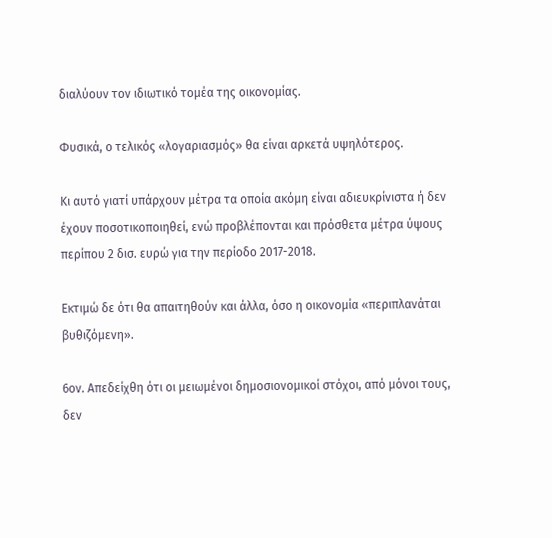διαλύουν τον ιδιωτικό τομέα της οικονομίας.

Φυσικά, ο τελικός «λογαριασμός» θα είναι αρκετά υψηλότερος.

Κι αυτό γιατί υπάρχουν μέτρα τα οποία ακόμη είναι αδιευκρίνιστα ή δεν έχουν ποσοτικοποιηθεί, ενώ προβλέπονται και πρόσθετα μέτρα ύψους περίπου 2 δισ. ευρώ για την περίοδο 2017-2018.

Εκτιμώ δε ότι θα απαιτηθούν και άλλα, όσο η οικονομία «περιπλανάται βυθιζόμενη».

6ον. Απεδείχθη ότι οι μειωμένοι δημοσιονομικοί στόχοι, από μόνοι τους, δεν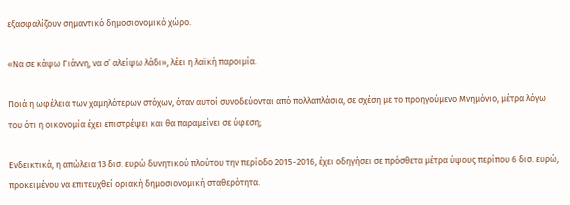εξασφαλίζουν σημαντικό δημοσιονομικό χώρο.

«Να σε κάψω Γιάννη, να σ’ αλείψω λάδι», λέει η λαϊκή παροιμία.

Ποιά η ωφέλεια των χαμηλότερων στόχων, όταν αυτοί συνοδεύονται από πολλαπλάσια, σε σχέση με το προηγούμενο Μνημόνιο, μέτρα λόγω του ότι η οικονομία έχει επιστρέψει και θα παραμείνει σε ύφεση;

Ενδεικτικά, η απώλεια 13 δισ. ευρώ δυνητικού πλούτου την περίοδο 2015-2016, έχει οδηγήσει σε πρόσθετα μέτρα ύψους περίπου 6 δισ. ευρώ, προκειμένου να επιτευχθεί οριακή δημοσιονομική σταθερότητα.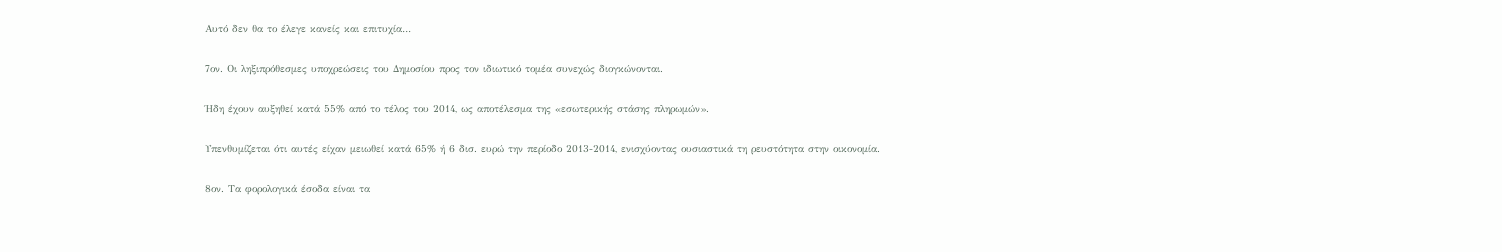Αυτό δεν θα το έλεγε κανείς και επιτυχία…

7ον. Οι ληξιπρόθεσμες υποχρεώσεις του Δημοσίου προς τον ιδιωτικό τομέα συνεχώς διογκώνονται.

Ήδη έχουν αυξηθεί κατά 55% από το τέλος του 2014, ως αποτέλεσμα της «εσωτερικής στάσης πληρωμών».

Υπενθυμίζεται ότι αυτές είχαν μειωθεί κατά 65% ή 6 δισ. ευρώ την περίοδο 2013-2014, ενισχύοντας ουσιαστικά τη ρευστότητα στην οικονομία.

8ον. Τα φορολογικά έσοδα είναι τα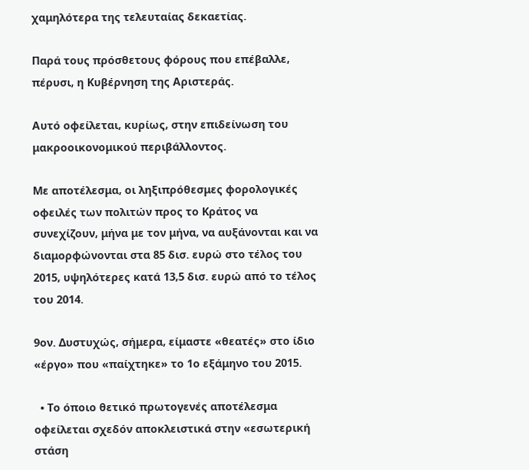χαμηλότερα της τελευταίας δεκαετίας.

Παρά τους πρόσθετους φόρους που επέβαλλε, πέρυσι, η Κυβέρνηση της Αριστεράς.

Αυτό οφείλεται, κυρίως, στην επιδείνωση του μακροοικονομικού περιβάλλοντος.

Με αποτέλεσμα, οι ληξιπρόθεσμες φορολογικές οφειλές των πολιτών προς το Κράτος να συνεχίζουν, μήνα με τον μήνα, να αυξάνονται και να διαμορφώνονται στα 85 δισ. ευρώ στο τέλος του 2015, υψηλότερες κατά 13,5 δισ. ευρώ από το τέλος του 2014.

9ον. Δυστυχώς, σήμερα, είμαστε «θεατές» στο ίδιο «έργο» που «παίχτηκε» το 1ο εξάμηνο του 2015.

  • Το όποιο θετικό πρωτογενές αποτέλεσμα οφείλεται σχεδόν αποκλειστικά στην «εσωτερική στάση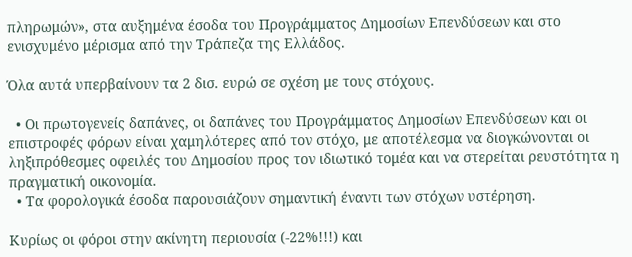πληρωμών», στα αυξημένα έσοδα του Προγράμματος Δημοσίων Επενδύσεων και στο ενισχυμένο μέρισμα από την Τράπεζα της Ελλάδος.

Όλα αυτά υπερβαίνουν τα 2 δισ. ευρώ σε σχέση με τους στόχους.

  • Οι πρωτογενείς δαπάνες, οι δαπάνες του Προγράμματος Δημοσίων Επενδύσεων και οι επιστροφές φόρων είναι χαμηλότερες από τον στόχο, με αποτέλεσμα να διογκώνονται οι ληξιπρόθεσμες οφειλές του Δημοσίου προς τον ιδιωτικό τομέα και να στερείται ρευστότητα η πραγματική οικονομία.
  • Τα φορολογικά έσοδα παρουσιάζουν σημαντική έναντι των στόχων υστέρηση.

Κυρίως οι φόροι στην ακίνητη περιουσία (-22%!!!) και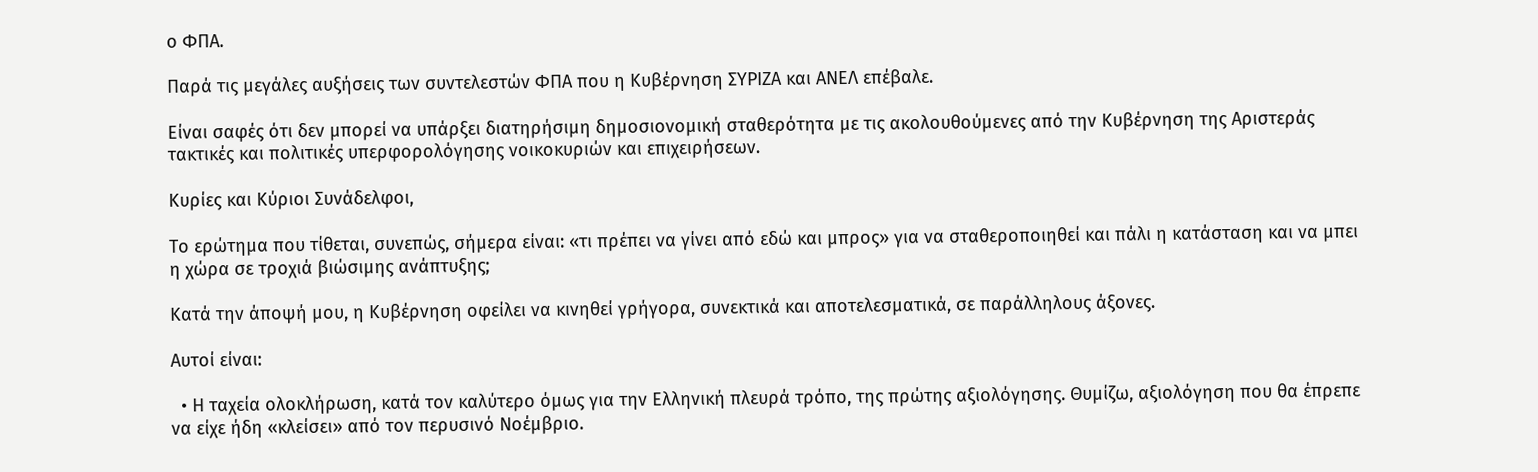ο ΦΠΑ.

Παρά τις μεγάλες αυξήσεις των συντελεστών ΦΠΑ που η Κυβέρνηση ΣΥΡΙΖΑ και ΑΝΕΛ επέβαλε.

Είναι σαφές ότι δεν μπορεί να υπάρξει διατηρήσιμη δημοσιονομική σταθερότητα με τις ακολουθούμενες από την Κυβέρνηση της Αριστεράς τακτικές και πολιτικές υπερφορολόγησης νοικοκυριών και επιχειρήσεων.

Κυρίες και Κύριοι Συνάδελφοι,

Το ερώτημα που τίθεται, συνεπώς, σήμερα είναι: «τι πρέπει να γίνει από εδώ και μπρος» για να σταθεροποιηθεί και πάλι η κατάσταση και να μπει η χώρα σε τροχιά βιώσιμης ανάπτυξης;

Κατά την άποψή μου, η Κυβέρνηση οφείλει να κινηθεί γρήγορα, συνεκτικά και αποτελεσματικά, σε παράλληλους άξονες.

Αυτοί είναι:

  • Η ταχεία ολοκλήρωση, κατά τον καλύτερο όμως για την Ελληνική πλευρά τρόπο, της πρώτης αξιολόγησης. Θυμίζω, αξιολόγηση που θα έπρεπε να είχε ήδη «κλείσει» από τον περυσινό Νοέμβριο.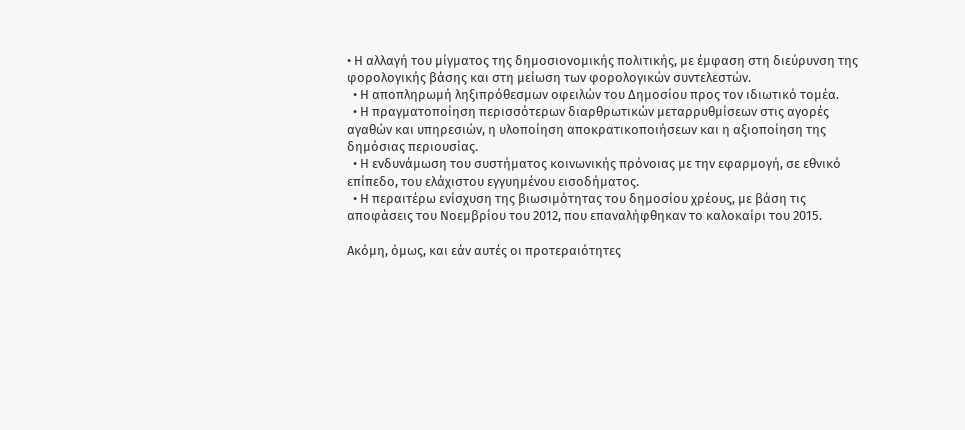• Η αλλαγή του μίγματος της δημοσιονομικής πολιτικής, με έμφαση στη διεύρυνση της φορολογικής βάσης και στη μείωση των φορολογικών συντελεστών.
  • Η αποπληρωμή ληξιπρόθεσμων οφειλών του Δημοσίου προς τον ιδιωτικό τομέα.
  • Η πραγματοποίηση περισσότερων διαρθρωτικών μεταρρυθμίσεων στις αγορές αγαθών και υπηρεσιών, η υλοποίηση αποκρατικοποιήσεων και η αξιοποίηση της δημόσιας περιουσίας.
  • Η ενδυνάμωση του συστήματος κοινωνικής πρόνοιας με την εφαρμογή, σε εθνικό επίπεδο, του ελάχιστου εγγυημένου εισοδήματος.
  • Η περαιτέρω ενίσχυση της βιωσιμότητας του δημοσίου χρέους, με βάση τις αποφάσεις του Νοεμβρίου του 2012, που επαναλήφθηκαν το καλοκαίρι του 2015.

Ακόμη, όμως, και εάν αυτές οι προτεραιότητες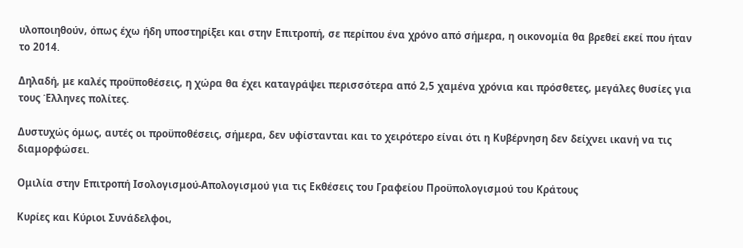υλοποιηθούν, όπως έχω ήδη υποστηρίξει και στην Επιτροπή, σε περίπου ένα χρόνο από σήμερα, η οικονομία θα βρεθεί εκεί που ήταν το 2014.

Δηλαδή, με καλές προϋποθέσεις, η χώρα θα έχει καταγράψει περισσότερα από 2,5 χαμένα χρόνια και πρόσθετες, μεγάλες θυσίες για τους Έλληνες πολίτες.

Δυστυχώς όμως, αυτές οι προϋποθέσεις, σήμερα, δεν υφίστανται και το χειρότερο είναι ότι η Κυβέρνηση δεν δείχνει ικανή να τις διαμορφώσει.

Ομιλία στην Επιτροπή Ισολογισμού-Απολογισμού για τις Εκθέσεις του Γραφείου Προϋπολογισμού του Κράτους

Κυρίες και Κύριοι Συνάδελφοι,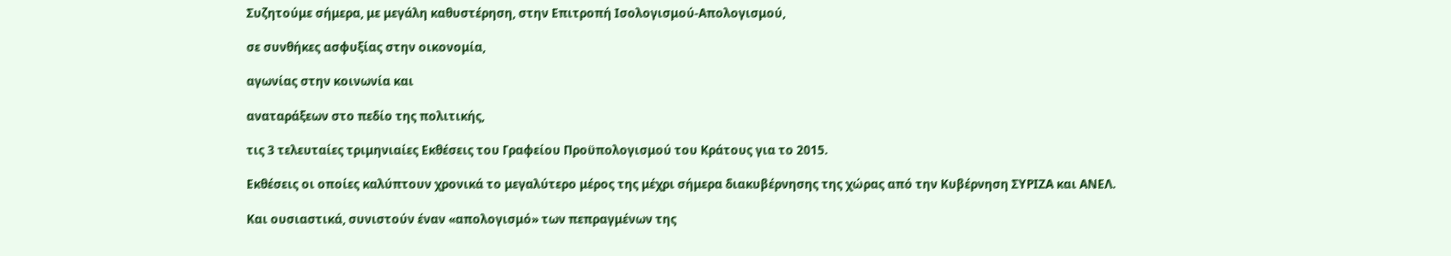Συζητούμε σήμερα, με μεγάλη καθυστέρηση, στην Επιτροπή Ισολογισμού-Απολογισμού,

σε συνθήκες ασφυξίας στην οικονομία,

αγωνίας στην κοινωνία και

αναταράξεων στο πεδίο της πολιτικής,

τις 3 τελευταίες τριμηνιαίες Εκθέσεις του Γραφείου Προϋπολογισμού του Κράτους για το 2015.

Εκθέσεις οι οποίες καλύπτουν χρονικά το μεγαλύτερο μέρος της μέχρι σήμερα διακυβέρνησης της χώρας από την Κυβέρνηση ΣΥΡΙΖΑ και ΑΝΕΛ.

Και ουσιαστικά, συνιστούν έναν «απολογισμό» των πεπραγμένων της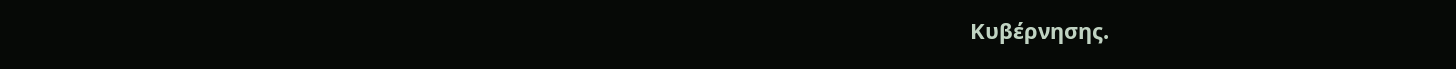Κυβέρνησης.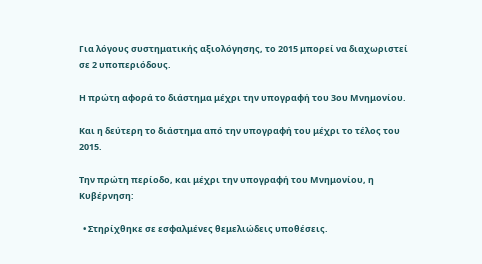Για λόγους συστηματικής αξιολόγησης, το 2015 μπορεί να διαχωριστεί σε 2 υποπεριόδους.

Η πρώτη αφορά το διάστημα μέχρι την υπογραφή του 3ου Μνημονίου.

Και η δεύτερη το διάστημα από την υπογραφή του μέχρι το τέλος του 2015.

Την πρώτη περίοδο, και μέχρι την υπογραφή του Μνημονίου, η Κυβέρνηση:

  • Στηρίχθηκε σε εσφαλμένες θεμελιώδεις υποθέσεις.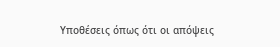Υποθέσεις όπως ότι οι απόψεις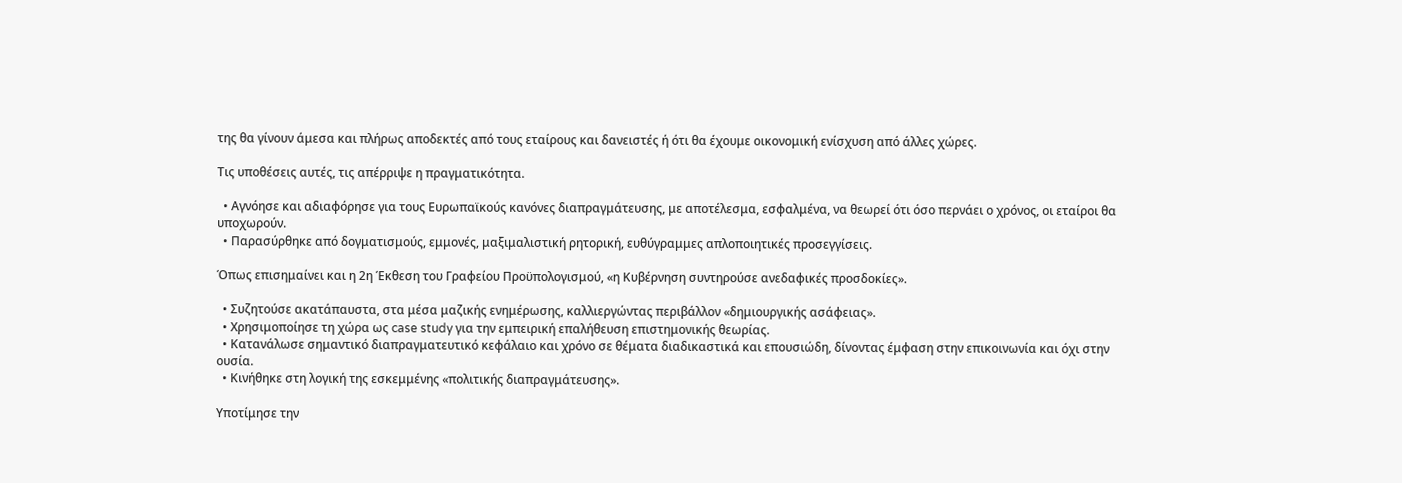της θα γίνουν άμεσα και πλήρως αποδεκτές από τους εταίρους και δανειστές ή ότι θα έχουμε οικονομική ενίσχυση από άλλες χώρες.

Τις υποθέσεις αυτές, τις απέρριψε η πραγματικότητα.

  • Αγνόησε και αδιαφόρησε για τους Ευρωπαϊκούς κανόνες διαπραγμάτευσης, με αποτέλεσμα, εσφαλμένα, να θεωρεί ότι όσο περνάει ο χρόνος, οι εταίροι θα υποχωρούν.
  • Παρασύρθηκε από δογματισμούς, εμμονές, μαξιμαλιστική ρητορική, ευθύγραμμες απλοποιητικές προσεγγίσεις.

Όπως επισημαίνει και η 2η Έκθεση του Γραφείου Προϋπολογισμού, «η Κυβέρνηση συντηρούσε ανεδαφικές προσδοκίες».

  • Συζητούσε ακατάπαυστα, στα μέσα μαζικής ενημέρωσης, καλλιεργώντας περιβάλλον «δημιουργικής ασάφειας».
  • Χρησιμοποίησε τη χώρα ως case study για την εμπειρική επαλήθευση επιστημονικής θεωρίας.
  • Κατανάλωσε σημαντικό διαπραγματευτικό κεφάλαιο και χρόνο σε θέματα διαδικαστικά και επουσιώδη, δίνοντας έμφαση στην επικοινωνία και όχι στην ουσία.
  • Κινήθηκε στη λογική της εσκεμμένης «πολιτικής διαπραγμάτευσης».

Υποτίμησε την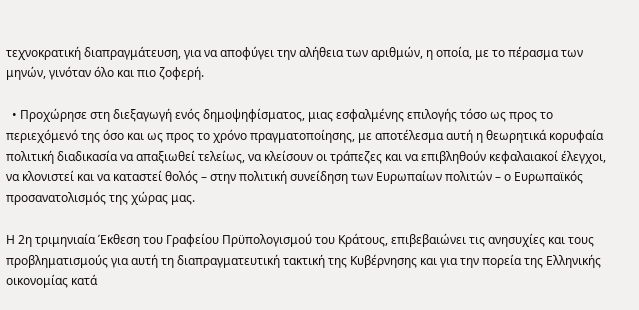τεχνοκρατική διαπραγμάτευση, για να αποφύγει την αλήθεια των αριθμών, η οποία, με το πέρασμα των μηνών, γινόταν όλο και πιο ζοφερή.

  • Προχώρησε στη διεξαγωγή ενός δημοψηφίσματος, μιας εσφαλμένης επιλογής τόσο ως προς το περιεχόμενό της όσο και ως προς το χρόνο πραγματοποίησης, με αποτέλεσμα αυτή η θεωρητικά κορυφαία πολιτική διαδικασία να απαξιωθεί τελείως, να κλείσουν οι τράπεζες και να επιβληθούν κεφαλαιακοί έλεγχοι, να κλονιστεί και να καταστεί θολός – στην πολιτική συνείδηση των Ευρωπαίων πολιτών – ο Ευρωπαϊκός προσανατολισμός της χώρας μας.

Η 2η τριμηνιαία Έκθεση του Γραφείου Πρϋπολογισμού του Κράτους, επιβεβαιώνει τις ανησυχίες και τους προβληματισμούς για αυτή τη διαπραγματευτική τακτική της Κυβέρνησης και για την πορεία της Ελληνικής οικονομίας κατά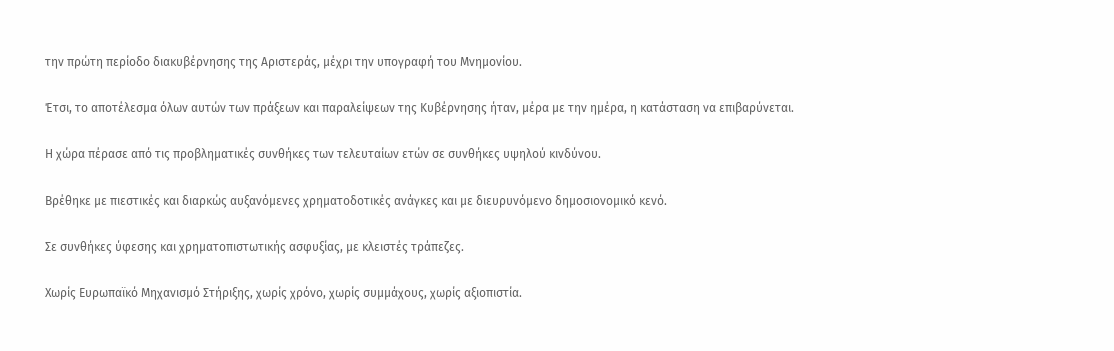την πρώτη περίοδο διακυβέρνησης της Αριστεράς, μέχρι την υπογραφή του Μνημονίου.

Έτσι, το αποτέλεσμα όλων αυτών των πράξεων και παραλείψεων της Κυβέρνησης ήταν, μέρα με την ημέρα, η κατάσταση να επιβαρύνεται.

Η χώρα πέρασε από τις προβληματικές συνθήκες των τελευταίων ετών σε συνθήκες υψηλού κινδύνου.

Βρέθηκε με πιεστικές και διαρκώς αυξανόμενες χρηματοδοτικές ανάγκες και με διευρυνόμενο δημοσιονομικό κενό.

Σε συνθήκες ύφεσης και χρηματοπιστωτικής ασφυξίας, με κλειστές τράπεζες.

Χωρίς Ευρωπαϊκό Μηχανισμό Στήριξης, χωρίς χρόνο, χωρίς συμμάχους, χωρίς αξιοπιστία.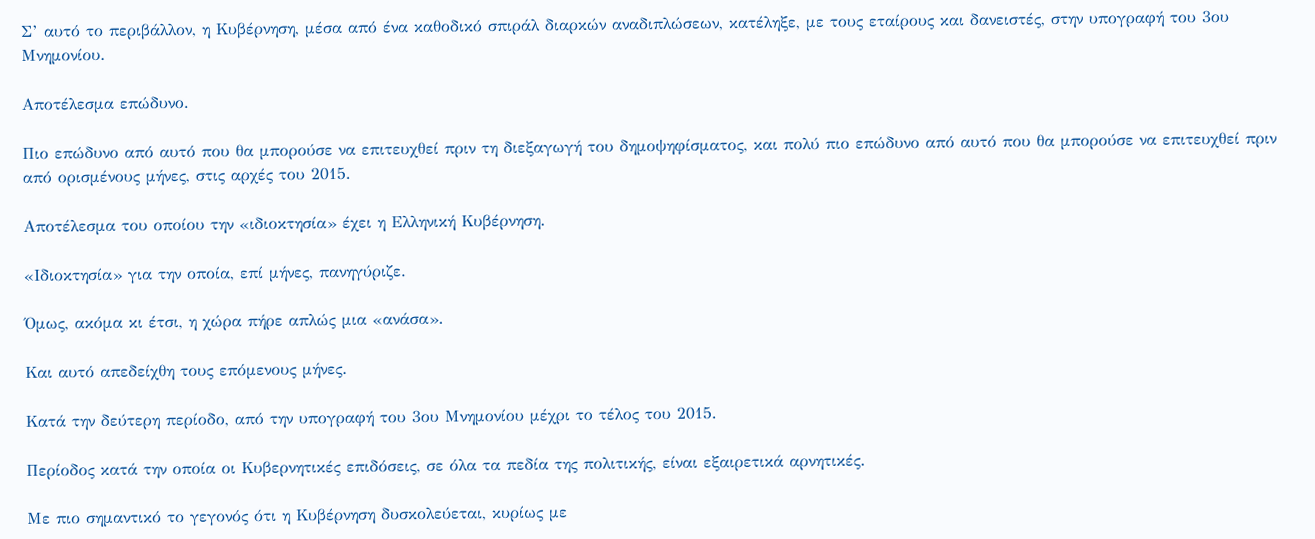Σ’ αυτό το περιβάλλον, η Κυβέρνηση, μέσα από ένα καθοδικό σπιράλ διαρκών αναδιπλώσεων, κατέληξε, με τους εταίρους και δανειστές, στην υπογραφή του 3ου Μνημονίου.

Αποτέλεσμα επώδυνο.

Πιο επώδυνο από αυτό που θα μπορούσε να επιτευχθεί πριν τη διεξαγωγή του δημοψηφίσματος, και πολύ πιο επώδυνο από αυτό που θα μπορούσε να επιτευχθεί πριν από ορισμένους μήνες, στις αρχές του 2015.

Αποτέλεσμα του οποίου την «ιδιοκτησία» έχει η Ελληνική Κυβέρνηση.

«Ιδιοκτησία» για την οποία, επί μήνες, πανηγύριζε.

Όμως, ακόμα κι έτσι, η χώρα πήρε απλώς μια «ανάσα».

Και αυτό απεδείχθη τους επόμενους μήνες.

Κατά την δεύτερη περίοδο, από την υπογραφή του 3ου Μνημονίου μέχρι το τέλος του 2015.

Περίοδος κατά την οποία οι Κυβερνητικές επιδόσεις, σε όλα τα πεδία της πολιτικής, είναι εξαιρετικά αρνητικές.

Με πιο σημαντικό το γεγονός ότι η Κυβέρνηση δυσκολεύεται, κυρίως με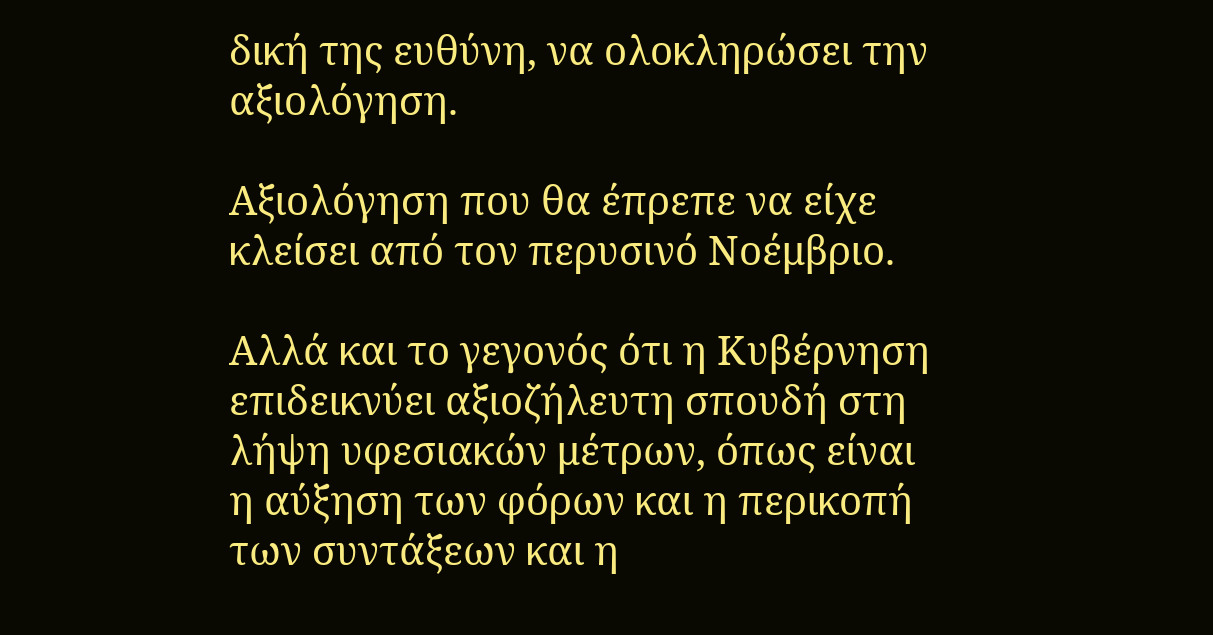δική της ευθύνη, να ολοκληρώσει την αξιολόγηση.

Αξιολόγηση που θα έπρεπε να είχε κλείσει από τον περυσινό Νοέμβριο.

Αλλά και το γεγονός ότι η Κυβέρνηση επιδεικνύει αξιοζήλευτη σπουδή στη λήψη υφεσιακών μέτρων, όπως είναι η αύξηση των φόρων και η περικοπή των συντάξεων και η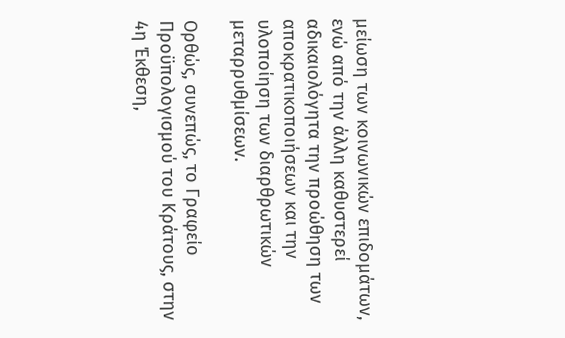μείωση των κοινωνικών επιδομάτων, ενώ από την άλλη καθυστερεί αδικαιολόγητα την προώθηση των αποκρατικοποιήσεων και την υλοποίηση των διαρθρωτικών μεταρρυθμίσεων.

Ορθώς, συνεπώς, το Γραφείο Προϋπολογισμού του Κράτους, στην 4η Έκθεση,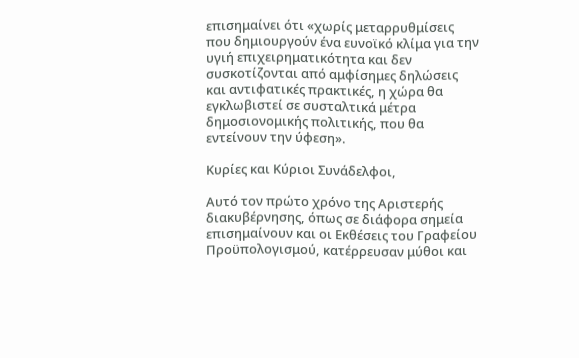επισημαίνει ότι «χωρίς μεταρρυθμίσεις που δημιουργούν ένα ευνοϊκό κλίμα για την υγιή επιχειρηματικότητα και δεν συσκοτίζονται από αμφίσημες δηλώσεις και αντιφατικές πρακτικές, η χώρα θα εγκλωβιστεί σε συσταλτικά μέτρα δημοσιονομικής πολιτικής, που θα εντείνουν την ύφεση».

Κυρίες και Κύριοι Συνάδελφοι,

Αυτό τον πρώτο χρόνο της Αριστερής διακυβέρνησης, όπως σε διάφορα σημεία επισημαίνουν και οι Εκθέσεις του Γραφείου Προϋπολογισμού, κατέρρευσαν μύθοι και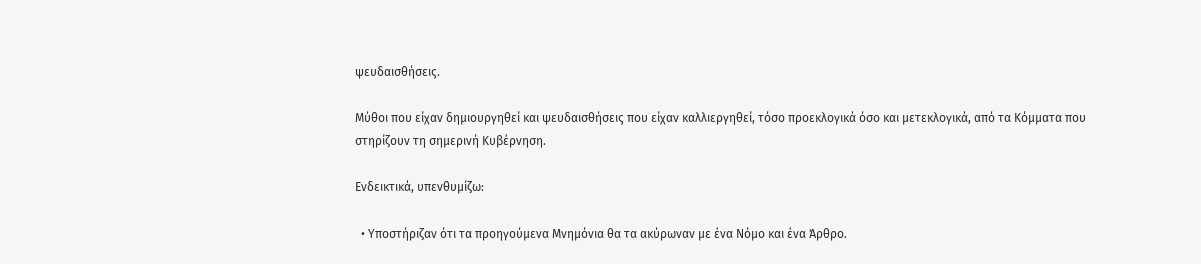ψευδαισθήσεις.

Μύθοι που είχαν δημιουργηθεί και ψευδαισθήσεις που είχαν καλλιεργηθεί, τόσο προεκλογικά όσο και μετεκλογικά, από τα Κόμματα που στηρίζουν τη σημερινή Κυβέρνηση.

Ενδεικτικά, υπενθυμίζω:

  • Υποστήριζαν ότι τα προηγούμενα Μνημόνια θα τα ακύρωναν με ένα Νόμο και ένα Άρθρο.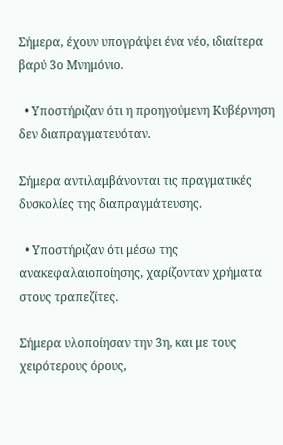Σήμερα, έχουν υπογράψει ένα νέο, ιδιαίτερα βαρύ 3ο Μνημόνιο.

  • Υποστήριζαν ότι η προηγούμενη Κυβέρνηση δεν διαπραγματευόταν.

Σήμερα αντιλαμβάνονται τις πραγματικές δυσκολίες της διαπραγμάτευσης.

  • Υποστήριζαν ότι μέσω της ανακεφαλαιοποίησης, χαρίζονταν χρήματα στους τραπεζίτες.

Σήμερα υλοποίησαν την 3η, και με τους χειρότερους όρους,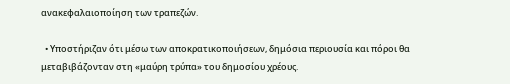ανακεφαλαιοποίηση των τραπεζών.

  • Υποστήριζαν ότι μέσω των αποκρατικοποιήσεων, δημόσια περιουσία και πόροι θα μεταβιβάζονταν στη «μαύρη τρύπα» του δημοσίου χρέους.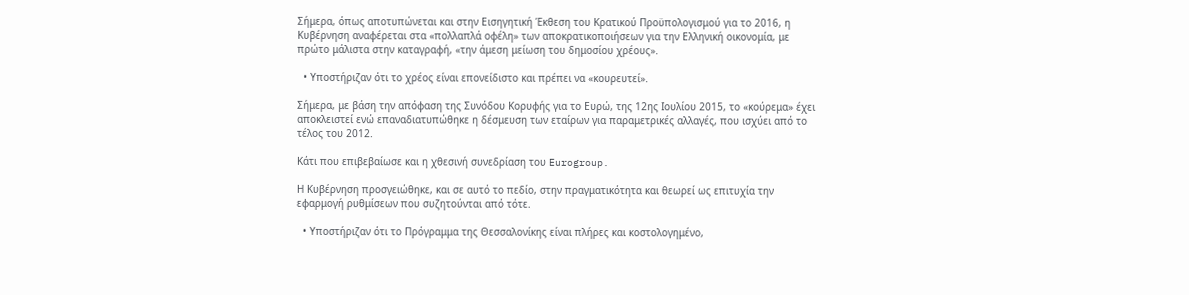Σήμερα, όπως αποτυπώνεται και στην Εισηγητική Έκθεση του Κρατικού Προϋπολογισμού για το 2016, η Κυβέρνηση αναφέρεται στα «πολλαπλά οφέλη» των αποκρατικοποιήσεων για την Ελληνική οικονομία, με πρώτο μάλιστα στην καταγραφή, «την άμεση μείωση του δημοσίου χρέους».

  • Υποστήριζαν ότι το χρέος είναι επονείδιστο και πρέπει να «κουρευτεί».

Σήμερα, με βάση την απόφαση της Συνόδου Κορυφής για το Ευρώ, της 12ης Ιουλίου 2015, το «κούρεμα» έχει αποκλειστεί ενώ επαναδιατυπώθηκε η δέσμευση των εταίρων για παραμετρικές αλλαγές, που ισχύει από το τέλος του 2012.

Κάτι που επιβεβαίωσε και η χθεσινή συνεδρίαση του Eurogroup.

Η Κυβέρνηση προσγειώθηκε, και σε αυτό το πεδίο, στην πραγματικότητα και θεωρεί ως επιτυχία την εφαρμογή ρυθμίσεων που συζητούνται από τότε.

  • Υποστήριζαν ότι το Πρόγραμμα της Θεσσαλονίκης είναι πλήρες και κοστολογημένο,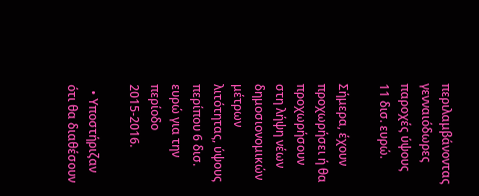περιλαμβάνοντας γενναιόδωρες παροχές ύψους 11 δισ. ευρώ.

Σήμερα, έχουν προχωρήσει ή θα προχωρήσουν στη λήψη νέων δημοσιονομικών μέτρων λιτότητας, ύψους περίπου 6 δισ. ευρώ για την περίοδο 2015-2016.

  • Υποστήριζαν ότι θα διαθέσουν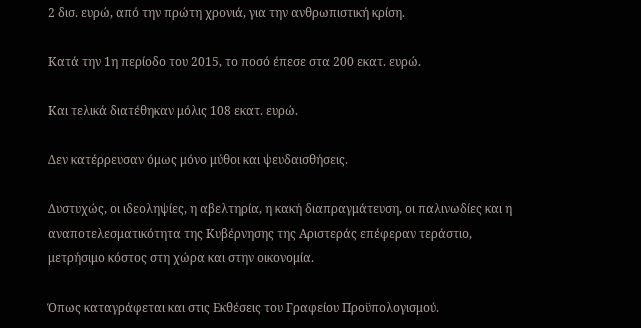2 δισ. ευρώ, από την πρώτη χρονιά, για την ανθρωπιστική κρίση.

Κατά την 1η περίοδο του 2015, το ποσό έπεσε στα 200 εκατ. ευρώ.

Και τελικά διατέθηκαν μόλις 108 εκατ. ευρώ.

Δεν κατέρρευσαν όμως μόνο μύθοι και ψευδαισθήσεις.

Δυστυχώς, οι ιδεοληψίες, η αβελτηρία, η κακή διαπραγμάτευση, οι παλινωδίες και η αναποτελεσματικότητα της Κυβέρνησης της Αριστεράς επέφεραν τεράστιο, μετρήσιμο κόστος στη χώρα και στην οικονομία.

Όπως καταγράφεται και στις Εκθέσεις του Γραφείου Προϋπολογισμού.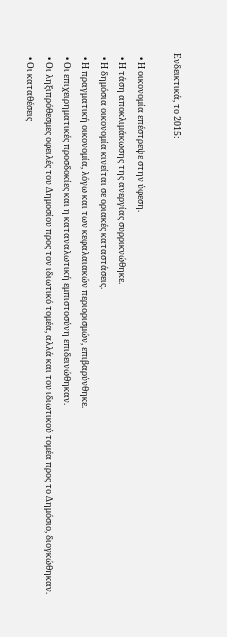Ενδεικτικά, το 2015:

  • Η οικονομία επέστρεψε στην ύφεση.
  • Η τάση αποκλιμάκωσης της ανεργίας συρρικνώθηκε.
  • Η δημόσια οικονομία κινείται σε οριακές καταστάσεις.
  • Η πραγματική οικονομία, λόγω και των κεφαλαιακών περιορισμών, επιβαρύνθηκε.
  • Οι επιχειρηματικές προσδοκίες και η καταναλωτική εμπιστοσύνη επιδεινώθηκαν.
  • Οι ληξιπρόθεσμες οφειλές του Δημοσίου προς τον ιδιωτικό τομέα, αλλά και του ιδιωτικού τομέα προς το Δημόσιο, διογκώθηκαν.
  • Οι καταθέσεις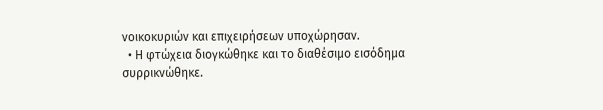νοικοκυριών και επιχειρήσεων υποχώρησαν.
  • Η φτώχεια διογκώθηκε και το διαθέσιμο εισόδημα συρρικνώθηκε.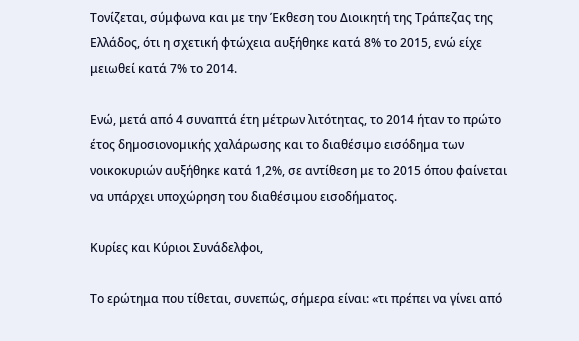Τονίζεται, σύμφωνα και με την Έκθεση του Διοικητή της Τράπεζας της Ελλάδος, ότι η σχετική φτώχεια αυξήθηκε κατά 8% το 2015, ενώ είχε μειωθεί κατά 7% το 2014.

Ενώ, μετά από 4 συναπτά έτη µέτρων λιτότητας, το 2014 ήταν το πρώτο έτος δηµοσιονοµικής χαλάρωσης και το διαθέσιµο εισόδηµα των νοικοκυριών αυξήθηκε κατά 1,2%, σε αντίθεση με το 2015 όπου φαίνεται να υπάρχει υποχώρηση του διαθέσιμου εισοδήματος.

Κυρίες και Κύριοι Συνάδελφοι,

Το ερώτημα που τίθεται, συνεπώς, σήμερα είναι: «τι πρέπει να γίνει από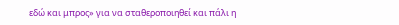εδώ και μπρος» για να σταθεροποιηθεί και πάλι η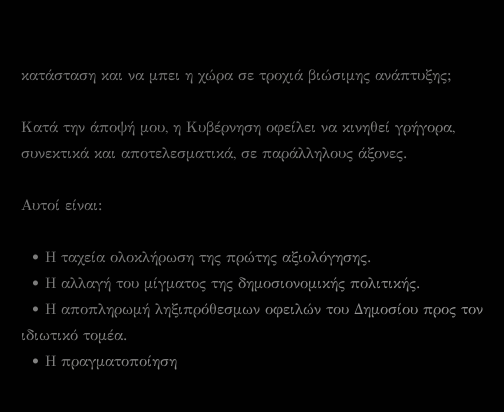κατάσταση και να μπει η χώρα σε τροχιά βιώσιμης ανάπτυξης;

Κατά την άποψή μου, η Κυβέρνηση οφείλει να κινηθεί γρήγορα, συνεκτικά και αποτελεσματικά, σε παράλληλους άξονες.

Αυτοί είναι:

  • Η ταχεία ολοκλήρωση της πρώτης αξιολόγησης.
  • Η αλλαγή του μίγματος της δημοσιονομικής πολιτικής.
  • Η αποπληρωμή ληξιπρόθεσμων οφειλών του Δημοσίου προς τον ιδιωτικό τομέα.
  • Η πραγματοποίηση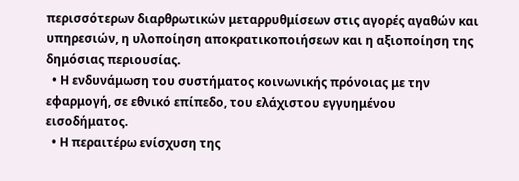περισσότερων διαρθρωτικών μεταρρυθμίσεων στις αγορές αγαθών και υπηρεσιών, η υλοποίηση αποκρατικοποιήσεων και η αξιοποίηση της δημόσιας περιουσίας.
  • Η ενδυνάμωση του συστήματος κοινωνικής πρόνοιας με την εφαρμογή, σε εθνικό επίπεδο, του ελάχιστου εγγυημένου εισοδήματος.
  • Η περαιτέρω ενίσχυση της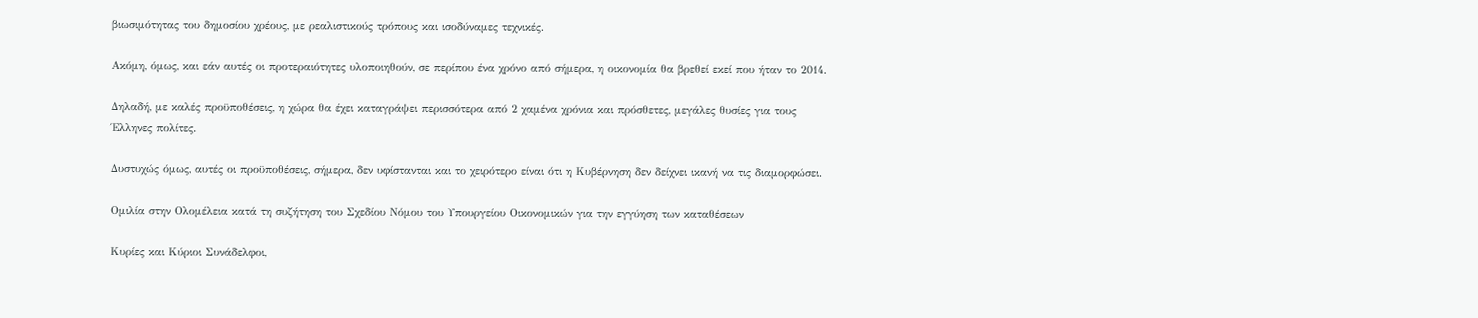βιωσιμότητας του δημοσίου χρέους, με ρεαλιστικούς τρόπους και ισοδύναμες τεχνικές.

Ακόμη, όμως, και εάν αυτές οι προτεραιότητες υλοποιηθούν, σε περίπου ένα χρόνο από σήμερα, η οικονομία θα βρεθεί εκεί που ήταν το 2014.

Δηλαδή, με καλές προϋποθέσεις, η χώρα θα έχει καταγράψει περισσότερα από 2 χαμένα χρόνια και πρόσθετες, μεγάλες θυσίες για τους Έλληνες πολίτες.

Δυστυχώς όμως, αυτές οι προϋποθέσεις, σήμερα, δεν υφίστανται και το χειρότερο είναι ότι η Κυβέρνηση δεν δείχνει ικανή να τις διαμορφώσει.

Ομιλία στην Ολομέλεια κατά τη συζήτηση του Σχεδίου Νόμου του Υπουργείου Οικονομικών για την εγγύηση των καταθέσεων

Κυρίες και Κύριοι Συνάδελφοι,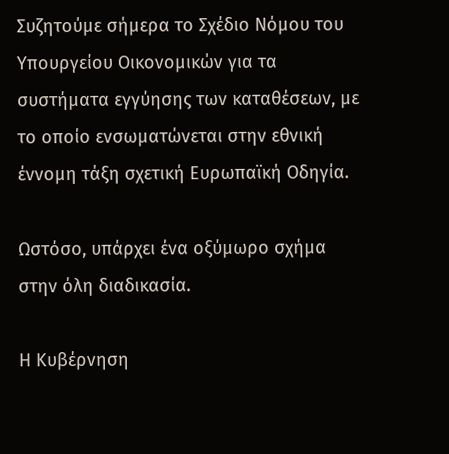Συζητούμε σήμερα το Σχέδιο Νόμου του Υπουργείου Οικονομικών για τα συστήματα εγγύησης των καταθέσεων, με το οποίο ενσωματώνεται στην εθνική έννομη τάξη σχετική Ευρωπαϊκή Οδηγία.

Ωστόσο, υπάρχει ένα οξύμωρο σχήμα στην όλη διαδικασία.

Η Κυβέρνηση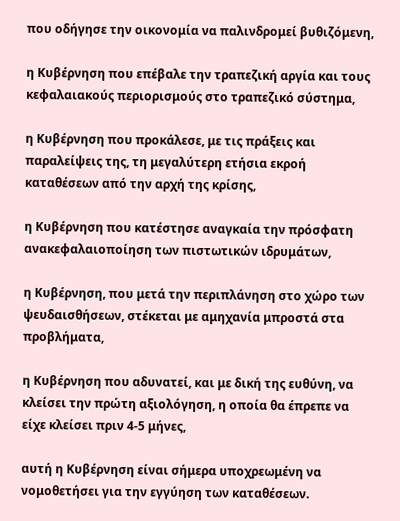που οδήγησε την οικονομία να παλινδρομεί βυθιζόμενη,

η Κυβέρνηση που επέβαλε την τραπεζική αργία και τους κεφαλαιακούς περιορισμούς στο τραπεζικό σύστημα,

η Κυβέρνηση που προκάλεσε, με τις πράξεις και παραλείψεις της, τη μεγαλύτερη ετήσια εκροή καταθέσεων από την αρχή της κρίσης,

η Κυβέρνηση που κατέστησε αναγκαία την πρόσφατη ανακεφαλαιοποίηση των πιστωτικών ιδρυμάτων,

η Κυβέρνηση, που μετά την περιπλάνηση στο χώρο των ψευδαισθήσεων, στέκεται με αμηχανία μπροστά στα προβλήματα,

η Κυβέρνηση που αδυνατεί, και με δική της ευθύνη, να κλείσει την πρώτη αξιολόγηση, η οποία θα έπρεπε να είχε κλείσει πριν 4-5 μήνες,

αυτή η Κυβέρνηση είναι σήμερα υποχρεωμένη να νομοθετήσει για την εγγύηση των καταθέσεων.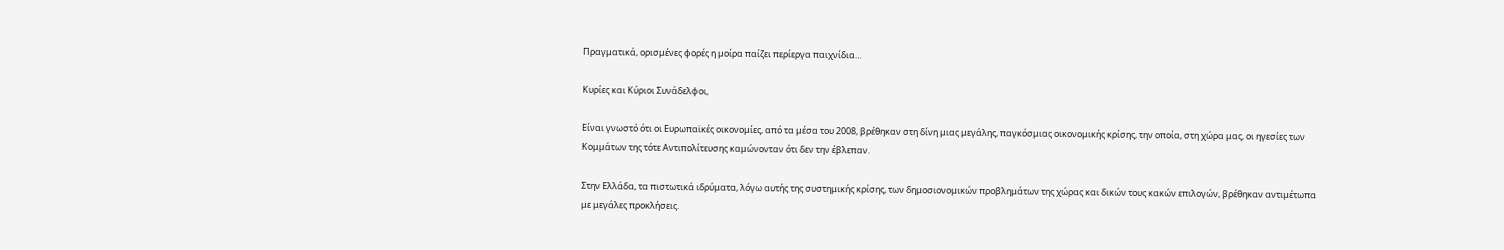Πραγματικά, ορισμένες φορές η μοίρα παίζει περίεργα παιχνίδια…

Κυρίες και Κύριοι Συνάδελφοι,

Είναι γνωστό ότι οι Ευρωπαϊκές οικονομίες, από τα μέσα του 2008, βρέθηκαν στη δίνη μιας μεγάλης, παγκόσμιας οικονομικής κρίσης, την οποία, στη χώρα μας, οι ηγεσίες των Κομμάτων της τότε Αντιπολίτευσης καμώνονταν ότι δεν την έβλεπαν.

Στην Ελλάδα, τα πιστωτικά ιδρύματα, λόγω αυτής της συστημικής κρίσης, των δημοσιονομικών προβλημάτων της χώρας και δικών τους κακών επιλογών, βρέθηκαν αντιμέτωπα με μεγάλες προκλήσεις.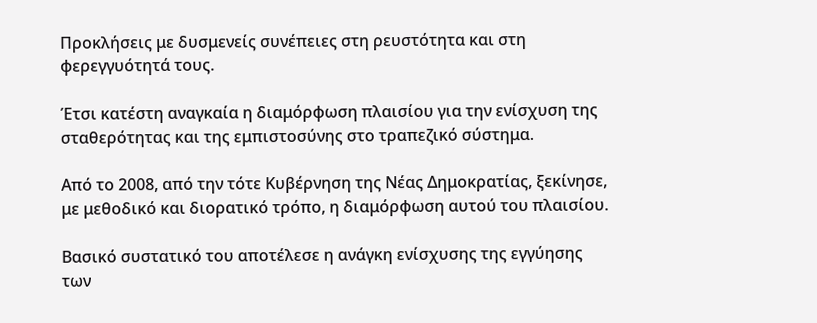Προκλήσεις με δυσμενείς συνέπειες στη ρευστότητα και στη φερεγγυότητά τους.

Έτσι κατέστη αναγκαία η διαμόρφωση πλαισίου για την ενίσχυση της σταθερότητας και της εμπιστοσύνης στο τραπεζικό σύστημα.

Από το 2008, από την τότε Κυβέρνηση της Νέας Δημοκρατίας, ξεκίνησε, με μεθοδικό και διορατικό τρόπο, η διαμόρφωση αυτού του πλαισίου.

Βασικό συστατικό του αποτέλεσε η ανάγκη ενίσχυσης της εγγύησης των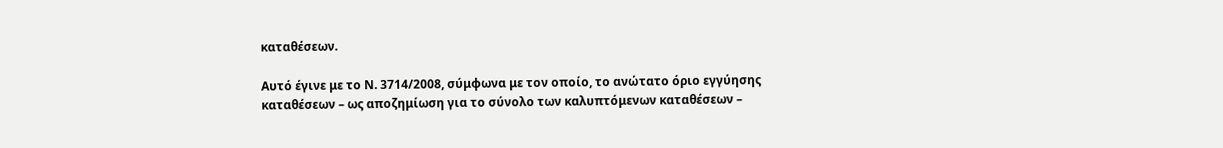καταθέσεων.

Αυτό έγινε με το Ν. 3714/2008, σύμφωνα με τον οποίο, το ανώτατο όριο εγγύησης καταθέσεων – ως αποζημίωση για το σύνολο των καλυπτόμενων καταθέσεων –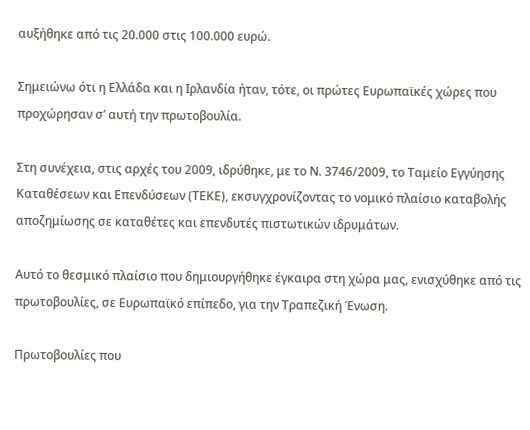αυξήθηκε από τις 20.000 στις 100.000 ευρώ.

Σημειώνω ότι η Ελλάδα και η Ιρλανδία ήταν, τότε, οι πρώτες Ευρωπαϊκές χώρες που προχώρησαν σ’ αυτή την πρωτοβουλία.

Στη συνέχεια, στις αρχές του 2009, ιδρύθηκε, με το Ν. 3746/2009, το Ταμείο Εγγύησης Καταθέσεων και Επενδύσεων (ΤΕΚΕ), εκσυγχρονίζοντας το νομικό πλαίσιο καταβολής αποζημίωσης σε καταθέτες και επενδυτές πιστωτικών ιδρυμάτων.

Αυτό το θεσμικό πλαίσιο που δημιουργήθηκε έγκαιρα στη χώρα μας, ενισχύθηκε από τις πρωτοβουλίες, σε Ευρωπαϊκό επίπεδο, για την Τραπεζική Ένωση.

Πρωτοβουλίες που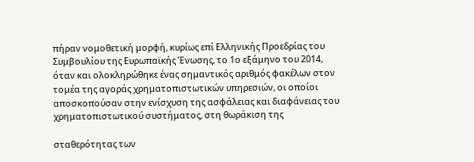πήραν νομοθετική μορφή, κυρίως επί Ελληνικής Προεδρίας του Συμβουλίου της Ευρωπαϊκής Ένωσης, το 1ο εξάμηνο του 2014, όταν και ολοκληρώθηκε ένας σημαντικός αριθμός φακέλων στον τομέα της αγοράς χρηματοπιστωτικών υπηρεσιών, οι οποίοι αποσκοπούσαν στην ενίσχυση της ασφάλειας και διαφάνειας του χρηματοπιστωτικού συστήματος, στη θωράκιση της

σταθερότητας των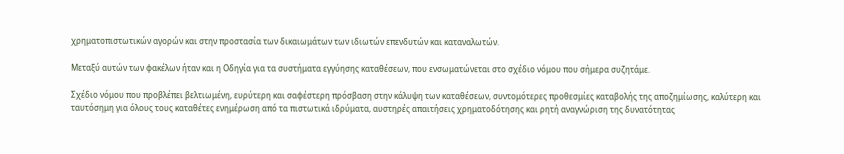χρηματοπιστωτικών αγορών και στην προστασία των δικαιωμάτων των ιδιωτών επενδυτών και καταναλωτών.

Μεταξύ αυτών των φακέλων ήταν και η Οδηγία για τα συστήματα εγγύησης καταθέσεων, που ενσωματώνεται στο σχέδιο νόμου που σήμερα συζητάμε.

Σχέδιο νόμου που προβλέπει βελτιωμένη, ευρύτερη και σαφέστερη πρόσβαση στην κάλυψη των καταθέσεων, συντομότερες προθεσμίες καταβολής της αποζημίωσης, καλύτερη και ταυτόσημη για όλους τους καταθέτες ενημέρωση από τα πιστωτικά ιδρύματα, αυστηρές απαιτήσεις χρηματοδότησης και ρητή αναγνώριση της δυνατότητας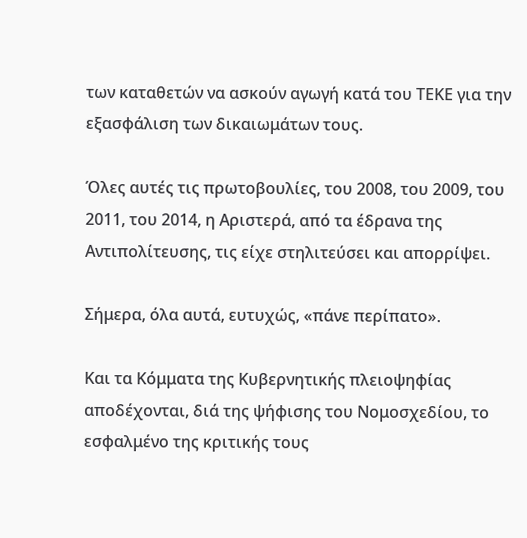των καταθετών να ασκούν αγωγή κατά του ΤΕΚΕ για την εξασφάλιση των δικαιωμάτων τους.

Όλες αυτές τις πρωτοβουλίες, του 2008, του 2009, του 2011, του 2014, η Αριστερά, από τα έδρανα της Αντιπολίτευσης, τις είχε στηλιτεύσει και απορρίψει.

Σήμερα, όλα αυτά, ευτυχώς, «πάνε περίπατο».

Και τα Κόμματα της Κυβερνητικής πλειοψηφίας αποδέχονται, διά της ψήφισης του Νομοσχεδίου, το εσφαλμένο της κριτικής τους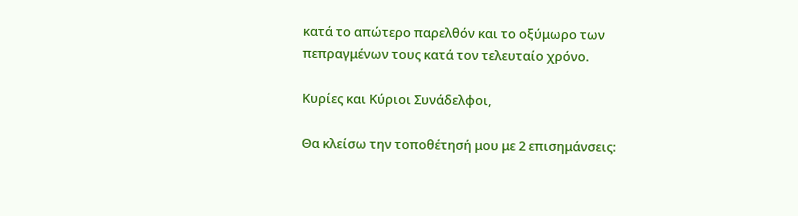κατά το απώτερο παρελθόν και το οξύμωρο των πεπραγμένων τους κατά τον τελευταίο χρόνο.

Κυρίες και Κύριοι Συνάδελφοι,

Θα κλείσω την τοποθέτησή μου με 2 επισημάνσεις: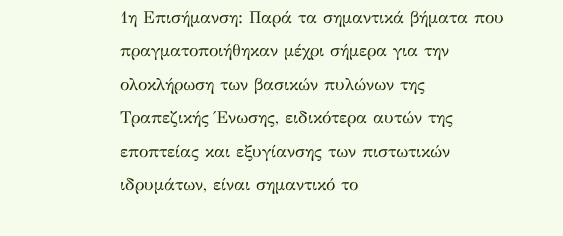1η Επισήμανση: Παρά τα σημαντικά βήματα που πραγματοποιήθηκαν μέχρι σήμερα για την ολοκλήρωση των βασικών πυλώνων της Τραπεζικής Ένωσης, ειδικότερα αυτών της εποπτείας και εξυγίανσης των πιστωτικών ιδρυμάτων, είναι σημαντικό το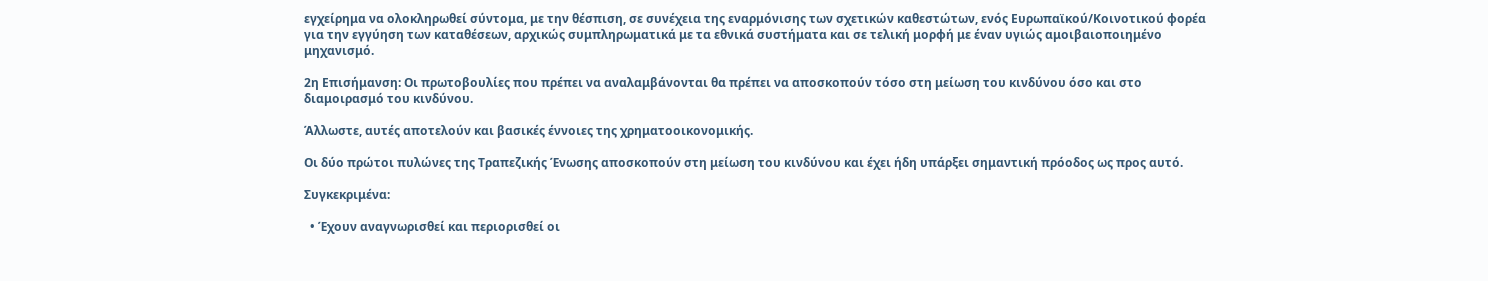εγχείρημα να ολοκληρωθεί σύντομα, με την θέσπιση, σε συνέχεια της εναρμόνισης των σχετικών καθεστώτων, ενός Ευρωπαϊκού/Κοινοτικού φορέα για την εγγύηση των καταθέσεων, αρχικώς συμπληρωματικά με τα εθνικά συστήματα και σε τελική μορφή με έναν υγιώς αμοιβαιοποιημένο μηχανισμό.

2η Επισήμανση: Οι πρωτοβουλίες που πρέπει να αναλαμβάνονται θα πρέπει να αποσκοπούν τόσο στη μείωση του κινδύνου όσο και στο διαμοιρασμό του κινδύνου.

Άλλωστε, αυτές αποτελούν και βασικές έννοιες της χρηματοοικονομικής.

Οι δύο πρώτοι πυλώνες της Τραπεζικής Ένωσης αποσκοπούν στη μείωση του κινδύνου και έχει ήδη υπάρξει σημαντική πρόοδος ως προς αυτό.

Συγκεκριμένα:

  • Έχουν αναγνωρισθεί και περιορισθεί οι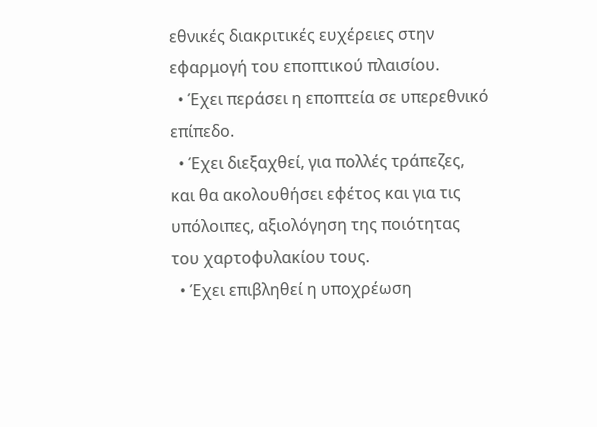εθνικές διακριτικές ευχέρειες στην εφαρμογή του εποπτικού πλαισίου.
  • Έχει περάσει η εποπτεία σε υπερεθνικό επίπεδο.
  • Έχει διεξαχθεί, για πολλές τράπεζες, και θα ακολουθήσει εφέτος και για τις υπόλοιπες, αξιολόγηση της ποιότητας του χαρτοφυλακίου τους.
  • Έχει επιβληθεί η υποχρέωση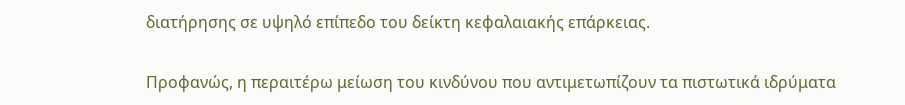διατήρησης σε υψηλό επίπεδο του δείκτη κεφαλαιακής επάρκειας.

Προφανώς, η περαιτέρω μείωση του κινδύνου που αντιμετωπίζουν τα πιστωτικά ιδρύματα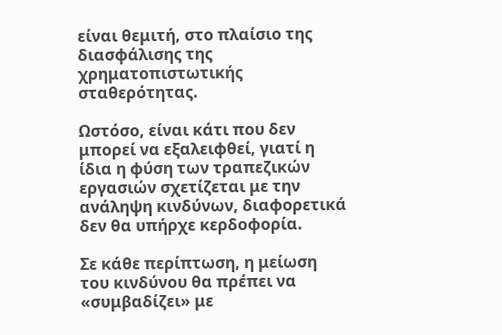είναι θεμιτή, στο πλαίσιο της διασφάλισης της χρηματοπιστωτικής σταθερότητας.

Ωστόσο, είναι κάτι που δεν μπορεί να εξαλειφθεί, γιατί η ίδια η φύση των τραπεζικών εργασιών σχετίζεται με την ανάληψη κινδύνων, διαφορετικά δεν θα υπήρχε κερδοφορία.

Σε κάθε περίπτωση, η μείωση του κινδύνου θα πρέπει να «συμβαδίζει» με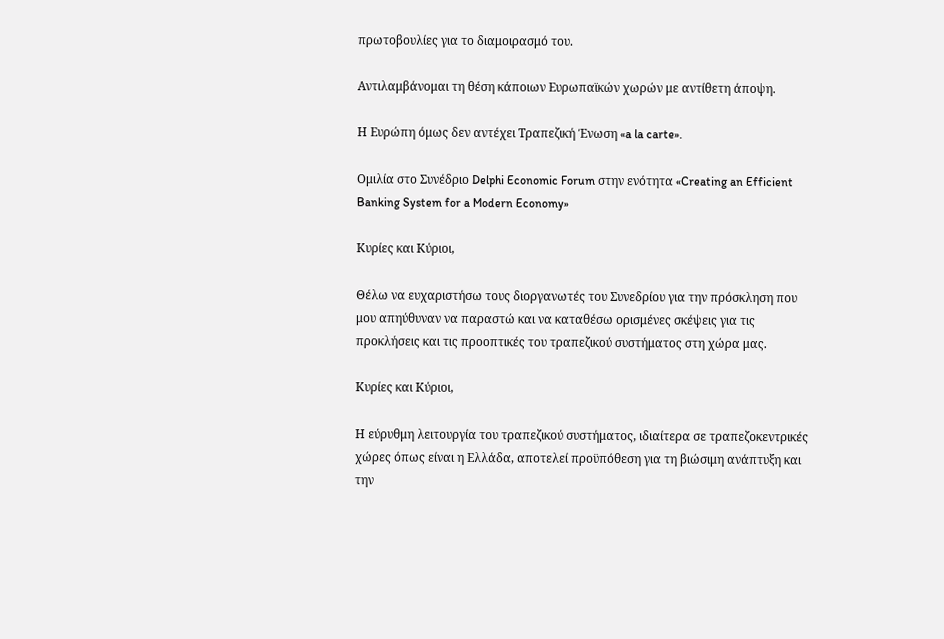πρωτοβουλίες για το διαμοιρασμό του.

Αντιλαμβάνομαι τη θέση κάποιων Ευρωπαϊκών χωρών με αντίθετη άποψη.

Η Ευρώπη όμως δεν αντέχει Τραπεζική Ένωση «a la carte».

Ομιλία στο Συνέδριο Delphi Economic Forum στην ενότητα «Creating an Efficient Banking System for a Modern Economy»

Κυρίες και Κύριοι,

Θέλω να ευχαριστήσω τους διοργανωτές του Συνεδρίου για την πρόσκληση που μου απηύθυναν να παραστώ και να καταθέσω ορισμένες σκέψεις για τις προκλήσεις και τις προοπτικές του τραπεζικού συστήματος στη χώρα μας.

Κυρίες και Κύριοι,

Η εύρυθμη λειτουργία του τραπεζικού συστήματος, ιδιαίτερα σε τραπεζοκεντρικές χώρες όπως είναι η Ελλάδα, αποτελεί προϋπόθεση για τη βιώσιμη ανάπτυξη και την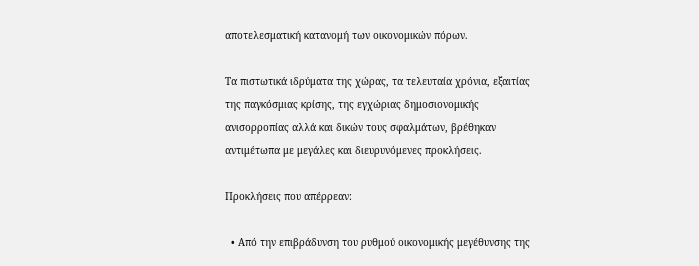αποτελεσματική κατανομή των οικονομικών πόρων.

Τα πιστωτικά ιδρύματα της χώρας, τα τελευταία χρόνια, εξαιτίας της παγκόσμιας κρίσης, της εγχώριας δημοσιονομικής ανισορροπίας αλλά και δικών τους σφαλμάτων, βρέθηκαν αντιμέτωπα με μεγάλες και διευρυνόμενες προκλήσεις.

Προκλήσεις που απέρρεαν:

  • Από την επιβράδυνση του ρυθμού οικονομικής μεγέθυνσης της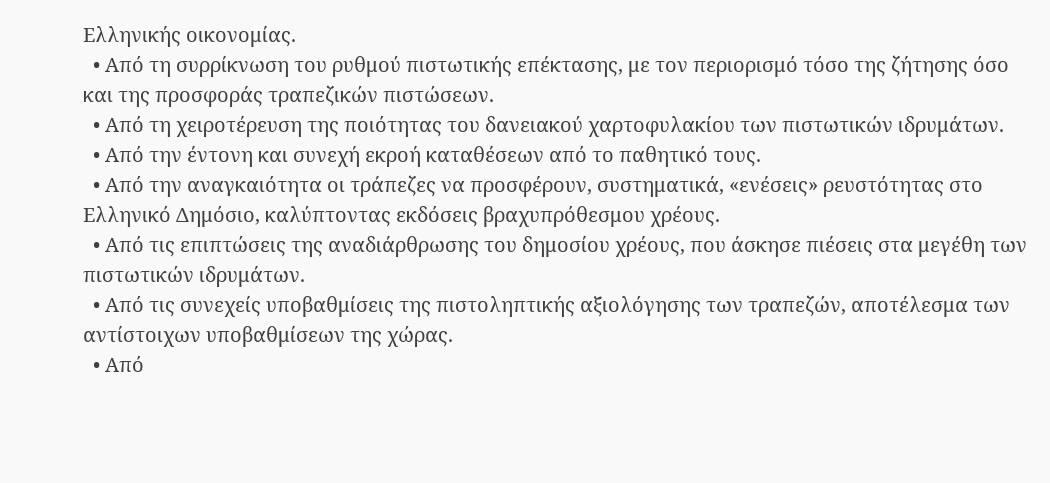Ελληνικής οικονομίας.
  • Από τη συρρίκνωση του ρυθμού πιστωτικής επέκτασης, με τον περιορισμό τόσο της ζήτησης όσο και της προσφοράς τραπεζικών πιστώσεων.
  • Από τη χειροτέρευση της ποιότητας του δανειακού χαρτοφυλακίου των πιστωτικών ιδρυμάτων.
  • Από την έντονη και συνεχή εκροή καταθέσεων από το παθητικό τους.
  • Από την αναγκαιότητα οι τράπεζες να προσφέρουν, συστηματικά, «ενέσεις» ρευστότητας στο Ελληνικό Δημόσιο, καλύπτοντας εκδόσεις βραχυπρόθεσμου χρέους.
  • Από τις επιπτώσεις της αναδιάρθρωσης του δημοσίου χρέους, που άσκησε πιέσεις στα μεγέθη των πιστωτικών ιδρυμάτων.
  • Από τις συνεχείς υποβαθμίσεις της πιστοληπτικής αξιολόγησης των τραπεζών, αποτέλεσμα των αντίστοιχων υποβαθμίσεων της χώρας.
  • Από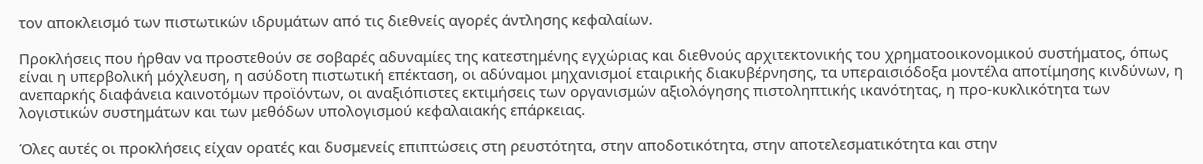τον αποκλεισμό των πιστωτικών ιδρυμάτων από τις διεθνείς αγορές άντλησης κεφαλαίων.

Προκλήσεις που ήρθαν να προστεθούν σε σοβαρές αδυναμίες της κατεστημένης εγχώριας και διεθνούς αρχιτεκτονικής του χρηματοοικονομικού συστήματος, όπως είναι η υπερβολική μόχλευση, η ασύδοτη πιστωτική επέκταση, οι αδύναμοι μηχανισμοί εταιρικής διακυβέρνησης, τα υπεραισιόδοξα μοντέλα αποτίμησης κινδύνων, η ανεπαρκής διαφάνεια καινοτόμων προϊόντων, οι αναξιόπιστες εκτιμήσεις των οργανισμών αξιολόγησης πιστοληπτικής ικανότητας, η προ-κυκλικότητα των λογιστικών συστημάτων και των μεθόδων υπολογισμού κεφαλαιακής επάρκειας.

Όλες αυτές οι προκλήσεις είχαν ορατές και δυσμενείς επιπτώσεις στη ρευστότητα, στην αποδοτικότητα, στην αποτελεσματικότητα και στην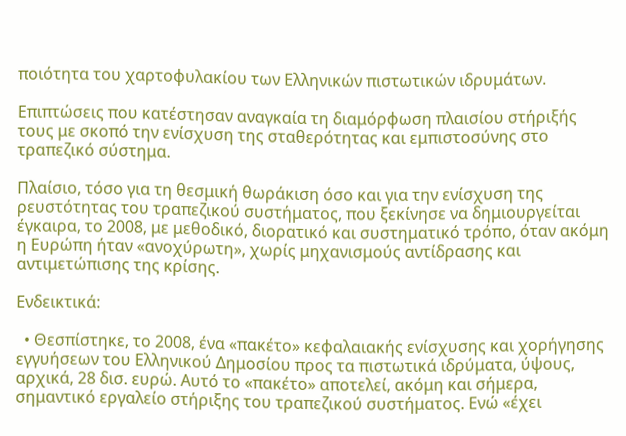ποιότητα του χαρτοφυλακίου των Ελληνικών πιστωτικών ιδρυμάτων.

Επιπτώσεις που κατέστησαν αναγκαία τη διαμόρφωση πλαισίου στήριξής τους με σκοπό την ενίσχυση της σταθερότητας και εμπιστοσύνης στο τραπεζικό σύστημα.

Πλαίσιο, τόσο για τη θεσμική θωράκιση όσο και για την ενίσχυση της ρευστότητας του τραπεζικού συστήματος, που ξεκίνησε να δημιουργείται έγκαιρα, το 2008, με μεθοδικό, διορατικό και συστηματικό τρόπο, όταν ακόμη η Ευρώπη ήταν «ανοχύρωτη», χωρίς μηχανισμούς αντίδρασης και αντιμετώπισης της κρίσης.

Ενδεικτικά:

  • Θεσπίστηκε, το 2008, ένα «πακέτο» κεφαλαιακής ενίσχυσης και χορήγησης εγγυήσεων του Ελληνικού Δημοσίου προς τα πιστωτικά ιδρύματα, ύψους, αρχικά, 28 δισ. ευρώ. Αυτό το «πακέτο» αποτελεί, ακόμη και σήμερα, σημαντικό εργαλείο στήριξης του τραπεζικού συστήματος. Ενώ «έχει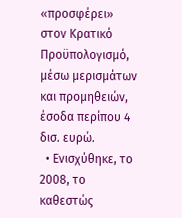«προσφέρει» στον Κρατικό Προϋπολογισμό, μέσω μερισμάτων και προμηθειών, έσοδα περίπου 4 δισ. ευρώ.
  • Ενισχύθηκε, το 2008, το καθεστώς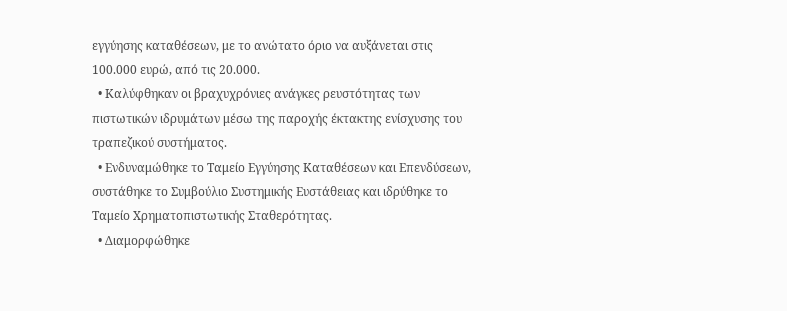εγγύησης καταθέσεων, με το ανώτατο όριο να αυξάνεται στις 100.000 ευρώ, από τις 20.000.
  • Καλύφθηκαν οι βραχυχρόνιες ανάγκες ρευστότητας των πιστωτικών ιδρυμάτων μέσω της παροχής έκτακτης ενίσχυσης του τραπεζικού συστήματος.
  • Ενδυναμώθηκε το Ταμείο Εγγύησης Καταθέσεων και Επενδύσεων, συστάθηκε το Συμβούλιο Συστημικής Ευστάθειας και ιδρύθηκε το Ταμείο Χρηματοπιστωτικής Σταθερότητας.
  • Διαμορφώθηκε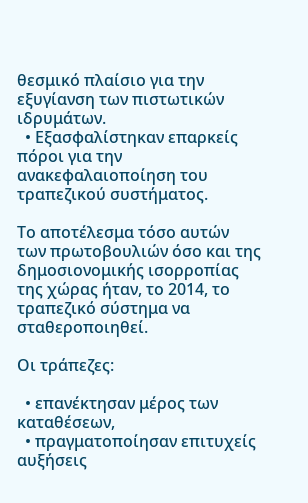θεσμικό πλαίσιο για την εξυγίανση των πιστωτικών ιδρυμάτων.
  • Εξασφαλίστηκαν επαρκείς πόροι για την ανακεφαλαιοποίηση του τραπεζικού συστήματος.

Το αποτέλεσμα τόσο αυτών των πρωτοβουλιών όσο και της δημοσιονομικής ισορροπίας της χώρας ήταν, το 2014, το τραπεζικό σύστημα να σταθεροποιηθεί.

Οι τράπεζες:

  • επανέκτησαν μέρος των καταθέσεων,
  • πραγματοποίησαν επιτυχείς αυξήσεις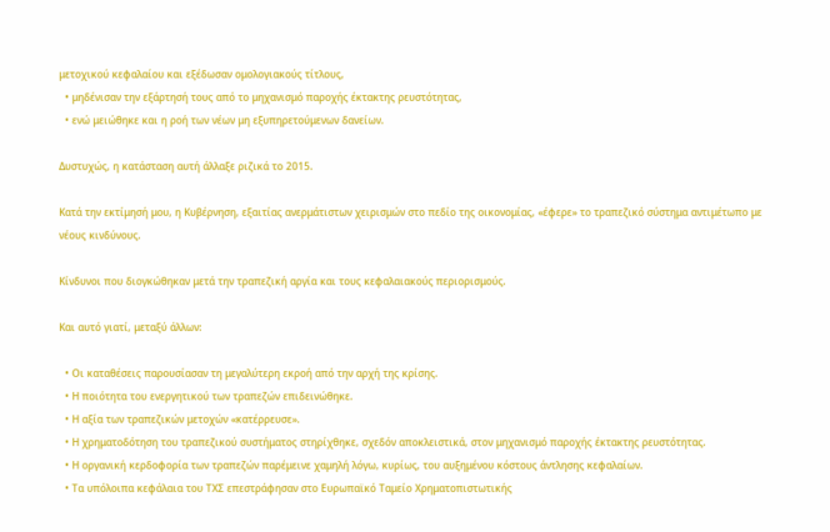μετοχικού κεφαλαίου και εξέδωσαν ομολογιακούς τίτλους,
  • μηδένισαν την εξάρτησή τους από το μηχανισμό παροχής έκτακτης ρευστότητας,
  • ενώ μειώθηκε και η ροή των νέων μη εξυπηρετούμενων δανείων.

Δυστυχώς, η κατάσταση αυτή άλλαξε ριζικά το 2015.

Κατά την εκτίμησή μου, η Κυβέρνηση, εξαιτίας ανερμάτιστων χειρισμών στο πεδίο της οικονομίας, «έφερε» το τραπεζικό σύστημα αντιμέτωπο με νέους κινδύνους.

Κίνδυνοι που διογκώθηκαν μετά την τραπεζική αργία και τους κεφαλαιακούς περιορισμούς.

Και αυτό γιατί, μεταξύ άλλων:

  • Οι καταθέσεις παρουσίασαν τη μεγαλύτερη εκροή από την αρχή της κρίσης.
  • Η ποιότητα του ενεργητικού των τραπεζών επιδεινώθηκε.
  • Η αξία των τραπεζικών μετοχών «κατέρρευσε».
  • Η χρηματοδότηση του τραπεζικού συστήματος στηρίχθηκε, σχεδόν αποκλειστικά, στον μηχανισμό παροχής έκτακτης ρευστότητας.
  • Η οργανική κερδοφορία των τραπεζών παρέμεινε χαμηλή λόγω, κυρίως, του αυξημένου κόστους άντλησης κεφαλαίων.
  • Τα υπόλοιπα κεφάλαια του ΤΧΣ επεστράφησαν στο Ευρωπαϊκό Ταμείο Χρηματοπιστωτικής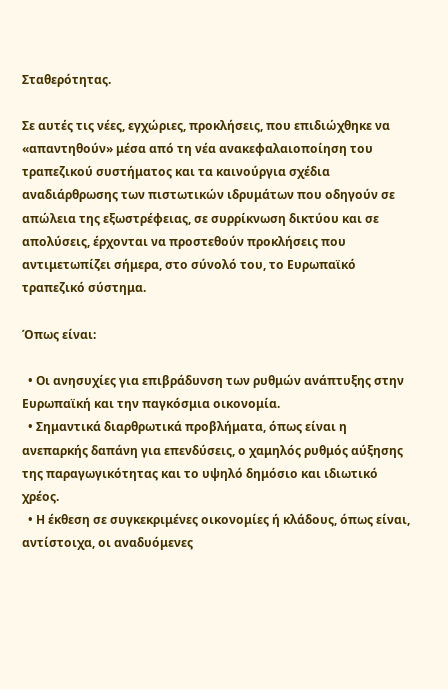Σταθερότητας.

Σε αυτές τις νέες, εγχώριες, προκλήσεις, που επιδιώχθηκε να «απαντηθούν» μέσα από τη νέα ανακεφαλαιοποίηση του τραπεζικού συστήματος και τα καινούργια σχέδια αναδιάρθρωσης των πιστωτικών ιδρυμάτων που οδηγούν σε απώλεια της εξωστρέφειας, σε συρρίκνωση δικτύου και σε απολύσεις, έρχονται να προστεθούν προκλήσεις που αντιμετωπίζει σήμερα, στο σύνολό του, το Ευρωπαϊκό τραπεζικό σύστημα.

Όπως είναι:

  • Οι ανησυχίες για επιβράδυνση των ρυθμών ανάπτυξης στην Ευρωπαϊκή και την παγκόσμια οικονομία.
  • Σημαντικά διαρθρωτικά προβλήματα, όπως είναι η ανεπαρκής δαπάνη για επενδύσεις, ο χαμηλός ρυθμός αύξησης της παραγωγικότητας και το υψηλό δημόσιο και ιδιωτικό χρέος.
  • Η έκθεση σε συγκεκριμένες οικονομίες ή κλάδους, όπως είναι, αντίστοιχα, οι αναδυόμενες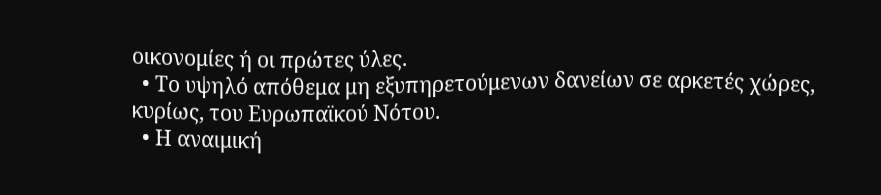οικονομίες ή οι πρώτες ύλες.
  • Το υψηλό απόθεμα μη εξυπηρετούμενων δανείων σε αρκετές χώρες, κυρίως, του Ευρωπαϊκού Νότου.
  • Η αναιμική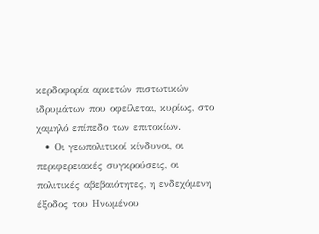κερδοφορία αρκετών πιστωτικών ιδρυμάτων που οφείλεται, κυρίως, στο χαμηλό επίπεδο των επιτοκίων.
  • Οι γεωπολιτικοί κίνδυνοι, οι περιφερειακές συγκρούσεις, οι πολιτικές αβεβαιότητες, η ενδεχόμενη έξοδος του Ηνωμένου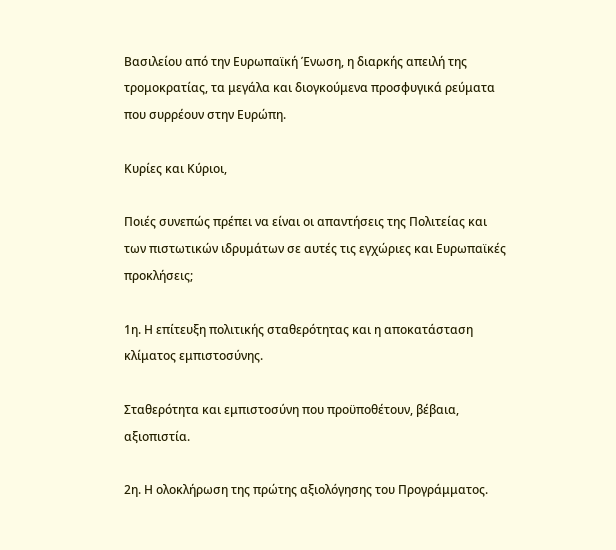Βασιλείου από την Ευρωπαϊκή Ένωση, η διαρκής απειλή της τρομοκρατίας, τα μεγάλα και διογκούμενα προσφυγικά ρεύματα που συρρέουν στην Ευρώπη.

Κυρίες και Κύριοι,

Ποιές συνεπώς πρέπει να είναι οι απαντήσεις της Πολιτείας και των πιστωτικών ιδρυμάτων σε αυτές τις εγχώριες και Ευρωπαϊκές προκλήσεις;

1η. Η επίτευξη πολιτικής σταθερότητας και η αποκατάσταση κλίματος εμπιστοσύνης.

Σταθερότητα και εμπιστοσύνη που προϋποθέτουν, βέβαια, αξιοπιστία.

2η. Η ολοκλήρωση της πρώτης αξιολόγησης του Προγράμματος.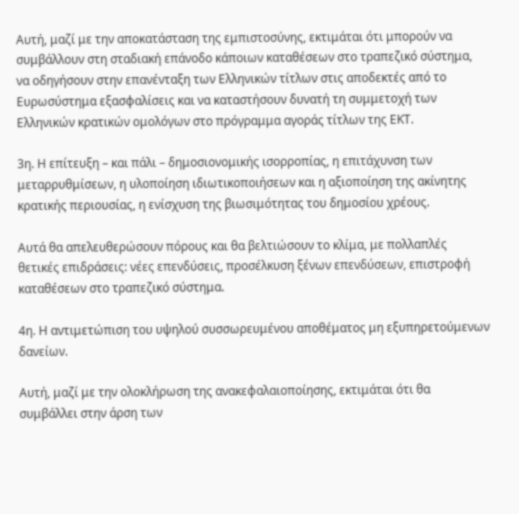Αυτή, μαζί με την αποκατάσταση της εμπιστοσύνης, εκτιμάται ότι μπορούν να συμβάλλουν στη σταδιακή επάνοδο κάποιων καταθέσεων στο τραπεζικό σύστημα, να οδηγήσουν στην επανένταξη των Ελληνικών τίτλων στις αποδεκτές από το Ευρωσύστημα εξασφαλίσεις και να καταστήσουν δυνατή τη συμμετοχή των Ελληνικών κρατικών ομολόγων στο πρόγραμμα αγοράς τίτλων της ΕΚΤ.

3η. Η επίτευξη – και πάλι – δημοσιονομικής ισορροπίας, η επιτάχυνση των μεταρρυθμίσεων, η υλοποίηση ιδιωτικοποιήσεων και η αξιοποίηση της ακίνητης κρατικής περιουσίας, η ενίσχυση της βιωσιμότητας του δημοσίου χρέους.

Αυτά θα απελευθερώσουν πόρους και θα βελτιώσουν το κλίμα, με πολλαπλές θετικές επιδράσεις: νέες επενδύσεις, προσέλκυση ξένων επενδύσεων, επιστροφή καταθέσεων στο τραπεζικό σύστημα.

4η. Η αντιμετώπιση του υψηλού συσσωρευμένου αποθέματος μη εξυπηρετούμενων δανείων.

Αυτή, μαζί με την ολοκλήρωση της ανακεφαλαιοποίησης, εκτιμάται ότι θα συμβάλλει στην άρση των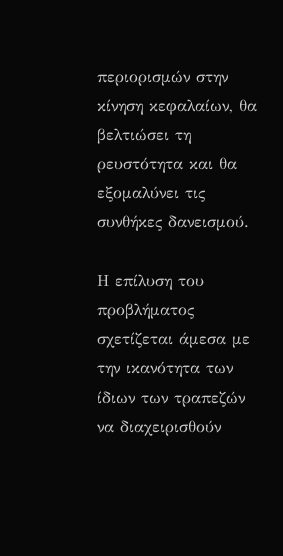περιορισμών στην κίνηση κεφαλαίων, θα βελτιώσει τη ρευστότητα και θα εξομαλύνει τις συνθήκες δανεισμού.

Η επίλυση του προβλήματος σχετίζεται άμεσα με την ικανότητα των ίδιων των τραπεζών να διαχειρισθούν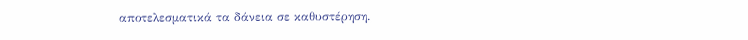αποτελεσματικά τα δάνεια σε καθυστέρηση.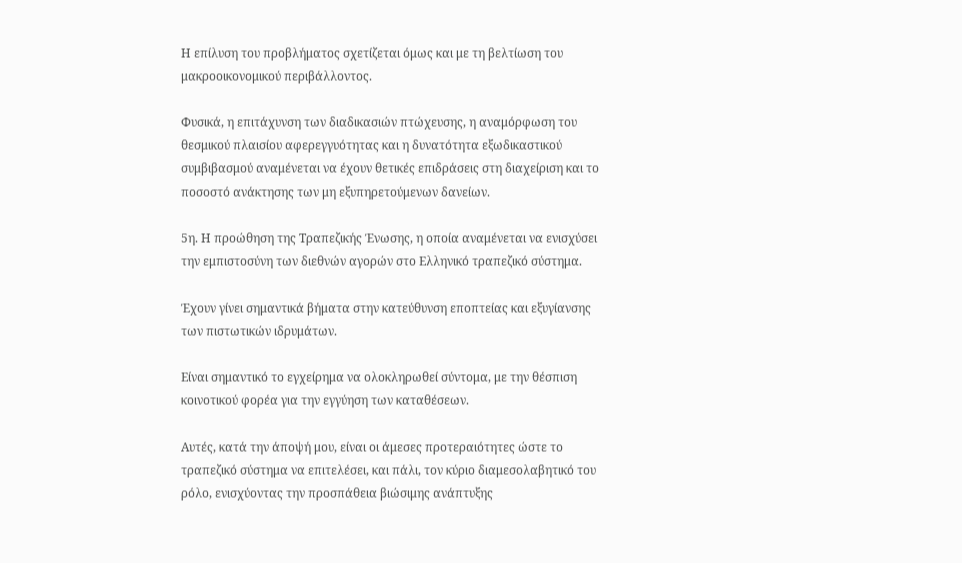Η επίλυση του προβλήματος σχετίζεται όμως και με τη βελτίωση του μακροοικονομικού περιβάλλοντος.

Φυσικά, η επιτάχυνση των διαδικασιών πτώχευσης, η αναμόρφωση του θεσμικού πλαισίου αφερεγγυότητας και η δυνατότητα εξωδικαστικού συμβιβασμού αναμένεται να έχουν θετικές επιδράσεις στη διαχείριση και το ποσοστό ανάκτησης των μη εξυπηρετούμενων δανείων.

5η. Η προώθηση της Τραπεζικής Ένωσης, η οποία αναμένεται να ενισχύσει την εμπιστοσύνη των διεθνών αγορών στο Ελληνικό τραπεζικό σύστημα.

Έχουν γίνει σημαντικά βήματα στην κατεύθυνση εποπτείας και εξυγίανσης των πιστωτικών ιδρυμάτων.

Είναι σημαντικό το εγχείρημα να ολοκληρωθεί σύντομα, με την θέσπιση κοινοτικού φορέα για την εγγύηση των καταθέσεων.

Αυτές, κατά την άποψή μου, είναι οι άμεσες προτεραιότητες ώστε το τραπεζικό σύστημα να επιτελέσει, και πάλι, τον κύριο διαμεσολαβητικό του ρόλο, ενισχύοντας την προσπάθεια βιώσιμης ανάπτυξης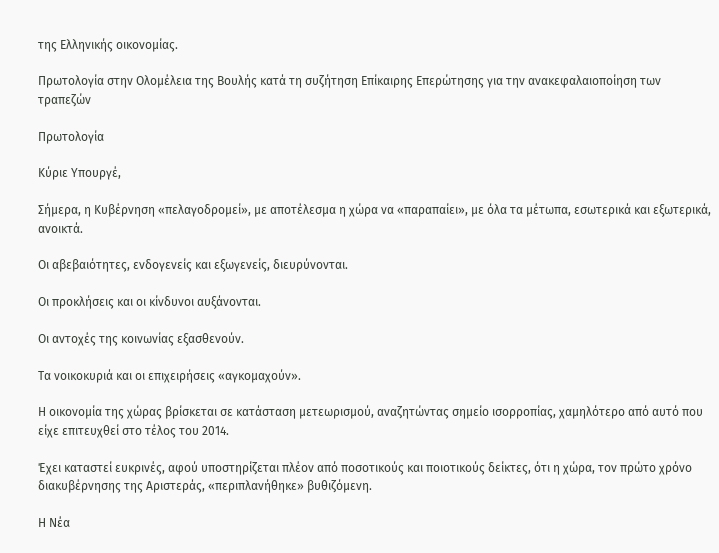της Ελληνικής οικονομίας.

Πρωτολογία στην Ολομέλεια της Βουλής κατά τη συζήτηση Επίκαιρης Επερώτησης για την ανακεφαλαιοποίηση των τραπεζών

Πρωτολογία

Κύριε Υπουργέ,

Σήμερα, η Κυβέρνηση «πελαγοδρομεί», με αποτέλεσμα η χώρα να «παραπαίει», με όλα τα μέτωπα, εσωτερικά και εξωτερικά, ανοικτά.

Οι αβεβαιότητες, ενδογενείς και εξωγενείς, διευρύνονται.

Οι προκλήσεις και οι κίνδυνοι αυξάνονται.

Οι αντοχές της κοινωνίας εξασθενούν.

Τα νοικοκυριά και οι επιχειρήσεις «αγκομαχούν».

Η οικονομία της χώρας βρίσκεται σε κατάσταση μετεωρισμού, αναζητώντας σημείο ισορροπίας, χαμηλότερο από αυτό που είχε επιτευχθεί στο τέλος του 2014.

Έχει καταστεί ευκρινές, αφού υποστηρίζεται πλέον από ποσοτικούς και ποιοτικούς δείκτες, ότι η χώρα, τον πρώτο χρόνο διακυβέρνησης της Αριστεράς, «περιπλανήθηκε» βυθιζόμενη.

Η Νέα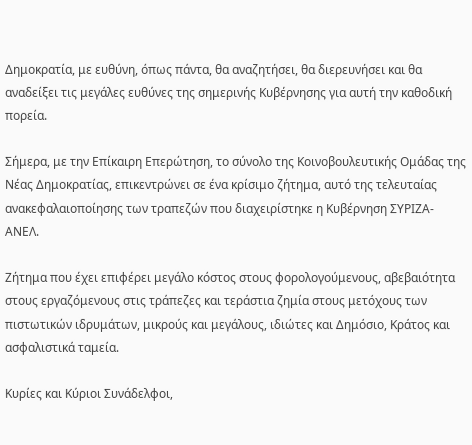Δημοκρατία, με ευθύνη, όπως πάντα, θα αναζητήσει, θα διερευνήσει και θα αναδείξει τις μεγάλες ευθύνες της σημερινής Κυβέρνησης για αυτή την καθοδική πορεία.

Σήμερα, με την Επίκαιρη Επερώτηση, το σύνολο της Κοινοβουλευτικής Ομάδας της Νέας Δημοκρατίας, επικεντρώνει σε ένα κρίσιμο ζήτημα, αυτό της τελευταίας ανακεφαλαιοποίησης των τραπεζών που διαχειρίστηκε η Kυβέρνηση ΣΥΡΙΖΑ-ΑΝΕΛ.

Ζήτημα που έχει επιφέρει μεγάλο κόστος στους φορολογούμενους, αβεβαιότητα στους εργαζόμενους στις τράπεζες και τεράστια ζημία στους μετόχους των πιστωτικών ιδρυμάτων, μικρούς και μεγάλους, ιδιώτες και Δημόσιο, Κράτος και ασφαλιστικά ταμεία.

Κυρίες και Κύριοι Συνάδελφοι,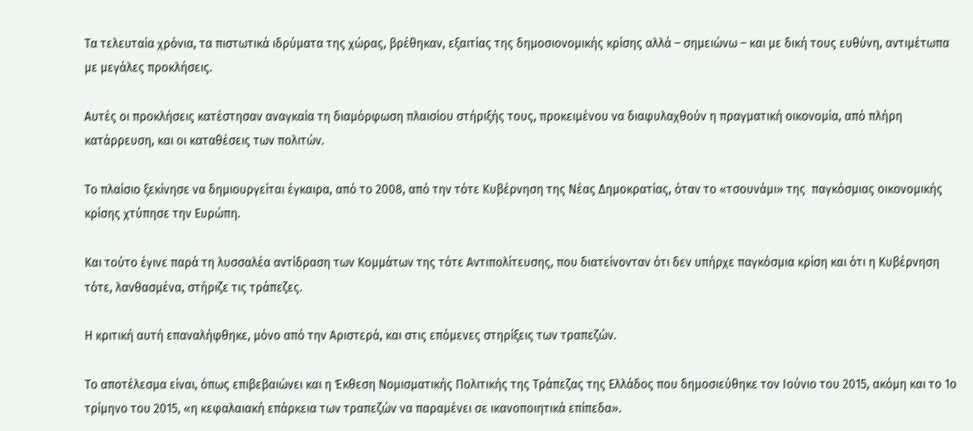Τα τελευταία χρόνια, τα πιστωτικά ιδρύματα της χώρας, βρέθηκαν, εξαιτίας της δημοσιονομικής κρίσης αλλά – σημειώνω – και με δική τους ευθύνη, αντιμέτωπα με μεγάλες προκλήσεις.

Αυτές οι προκλήσεις κατέστησαν αναγκαία τη διαμόρφωση πλαισίου στήριξής τους, προκειμένου να διαφυλαχθούν η πραγματική οικονομία, από πλήρη κατάρρευση, και οι καταθέσεις των πολιτών.

Το πλαίσιο ξεκίνησε να δημιουργείται έγκαιρα, από το 2008, από την τότε Κυβέρνηση της Νέας Δημοκρατίας, όταν το «τσουνάμι» της  παγκόσμιας οικονομικής κρίσης χτύπησε την Ευρώπη.

Και τούτο έγινε παρά τη λυσσαλέα αντίδραση των Κομμάτων της τότε Αντιπολίτευσης, που διατείνονταν ότι δεν υπήρχε παγκόσμια κρίση και ότι η Kυβέρνηση τότε, λανθασμένα, στήριζε τις τράπεζες.

Η κριτική αυτή επαναλήφθηκε, μόνο από την Αριστερά, και στις επόμενες στηρίξεις των τραπεζών.

Το αποτέλεσμα είναι, όπως επιβεβαιώνει και η Έκθεση Νομισματικής Πολιτικής της Τράπεζας της Ελλάδος που δημοσιεύθηκε τον Ιούνιο του 2015, ακόμη και το 1ο τρίμηνο του 2015, «η κεφαλαιακή επάρκεια των τραπεζών να παραμένει σε ικανοποιητικά επίπεδα».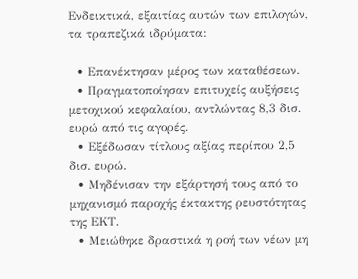Ενδεικτικά, εξαιτίας αυτών των επιλογών, τα τραπεζικά ιδρύματα:

  • Επανέκτησαν μέρος των καταθέσεων.
  • Πραγματοποίησαν επιτυχείς αυξήσεις μετοχικού κεφαλαίου, αντλώντας 8,3 δισ. ευρώ από τις αγορές.
  • Εξέδωσαν τίτλους αξίας περίπου 2,5 δισ. ευρώ.
  • Μηδένισαν την εξάρτησή τους από το μηχανισμό παροχής έκτακτης ρευστότητας της ΕΚΤ.
  • Μειώθηκε δραστικά η ροή των νέων μη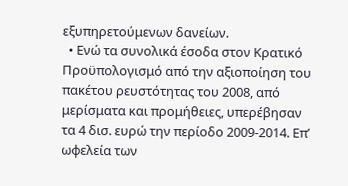εξυπηρετούμενων δανείων.
  • Ενώ τα συνολικά έσοδα στον Κρατικό Προϋπολογισμό από την αξιοποίηση του πακέτου ρευστότητας του 2008, από μερίσματα και προμήθειες, υπερέβησαν τα 4 δισ. ευρώ την περίοδο 2009-2014. Επ’ ωφελεία των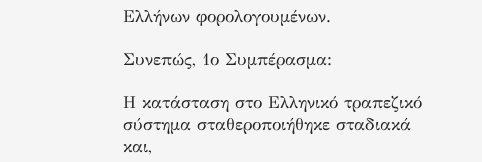Ελλήνων φορολογουμένων.

Συνεπώς, 1ο Συμπέρασμα:

Η κατάσταση στο Ελληνικό τραπεζικό σύστημα σταθεροποιήθηκε σταδιακά και,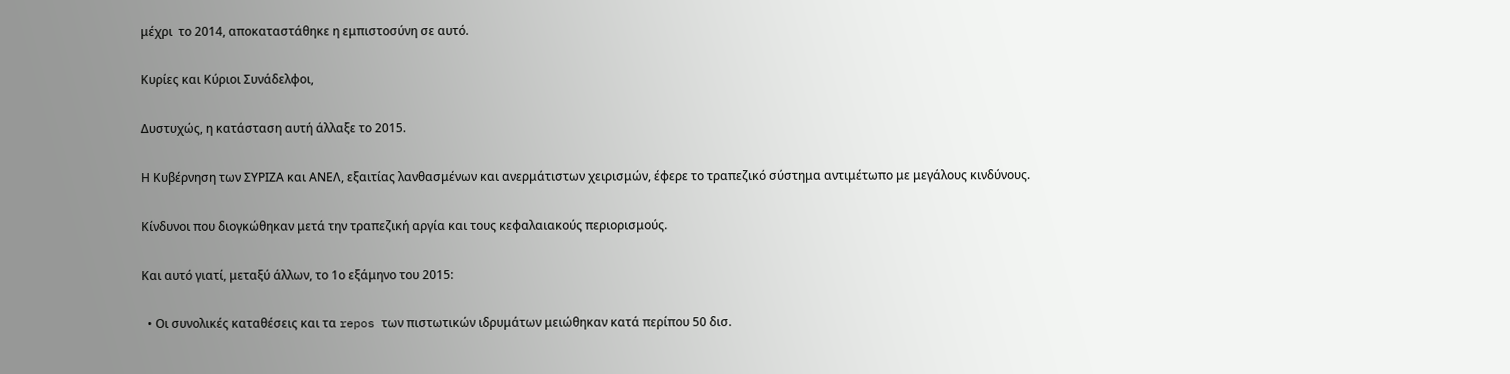μέχρι  το 2014, αποκαταστάθηκε η εμπιστοσύνη σε αυτό.

Κυρίες και Κύριοι Συνάδελφοι,

Δυστυχώς, η κατάσταση αυτή άλλαξε το 2015.

Η Κυβέρνηση των ΣΥΡΙΖΑ και ΑΝΕΛ, εξαιτίας λανθασμένων και ανερμάτιστων χειρισμών, έφερε το τραπεζικό σύστημα αντιμέτωπο με μεγάλους κινδύνους.

Κίνδυνοι που διογκώθηκαν μετά την τραπεζική αργία και τους κεφαλαιακούς περιορισμούς.

Και αυτό γιατί, μεταξύ άλλων, το 1ο εξάμηνο του 2015:

  • Οι συνολικές καταθέσεις και τα repos των πιστωτικών ιδρυμάτων μειώθηκαν κατά περίπου 50 δισ.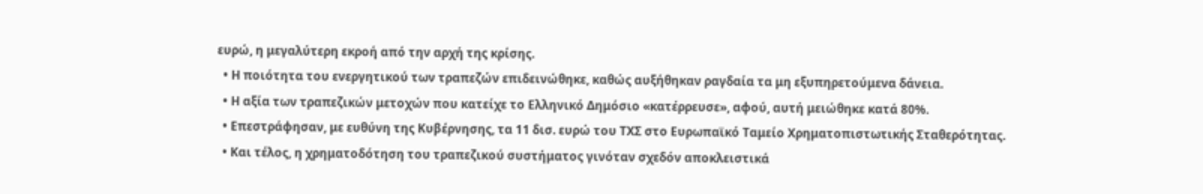ευρώ, η μεγαλύτερη εκροή από την αρχή της κρίσης.
  • Η ποιότητα του ενεργητικού των τραπεζών επιδεινώθηκε, καθώς αυξήθηκαν ραγδαία τα μη εξυπηρετούμενα δάνεια.
  • Η αξία των τραπεζικών μετοχών που κατείχε το Ελληνικό Δημόσιο «κατέρρευσε», αφού, αυτή μειώθηκε κατά 80%.
  • Επεστράφησαν, με ευθύνη της Κυβέρνησης, τα 11 δισ. ευρώ του ΤΧΣ στο Ευρωπαϊκό Ταμείο Χρηματοπιστωτικής Σταθερότητας.
  • Και τέλος, η χρηματοδότηση του τραπεζικού συστήματος γινόταν σχεδόν αποκλειστικά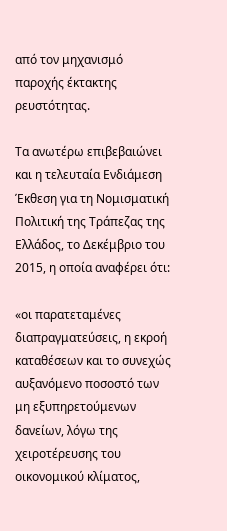από τον μηχανισμό παροχής έκτακτης ρευστότητας.

Τα ανωτέρω επιβεβαιώνει και η τελευταία Ενδιάμεση Έκθεση για τη Νομισματική Πολιτική της Τράπεζας της Ελλάδος, το Δεκέμβριο του 2015, η οποία αναφέρει ότι:

«οι παρατεταμένες διαπραγματεύσεις, η εκροή καταθέσεων και το συνεχώς αυξανόμενο ποσοστό των μη εξυπηρετούμενων δανείων, λόγω της χειροτέρευσης του οικονομικού κλίματος,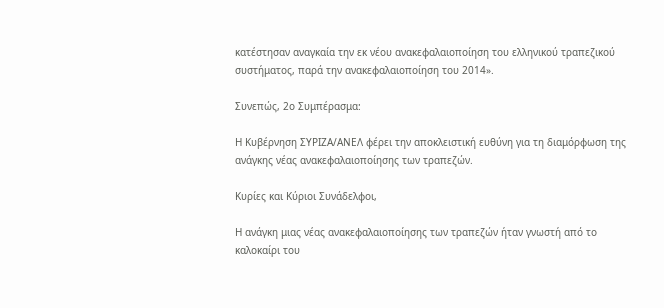κατέστησαν αναγκαία την εκ νέου ανακεφαλαιοποίηση του ελληνικού τραπεζικού συστήματος, παρά την ανακεφαλαιοποίηση του 2014».

Συνεπώς, 2ο Συμπέρασμα:

Η Κυβέρνηση ΣΥΡΙΖΑ/ΑΝΕΛ φέρει την αποκλειστική ευθύνη για τη διαμόρφωση της ανάγκης νέας ανακεφαλαιοποίησης των τραπεζών.

Κυρίες και Κύριοι Συνάδελφοι,

Η ανάγκη μιας νέας ανακεφαλαιοποίησης των τραπεζών ήταν γνωστή από το καλοκαίρι του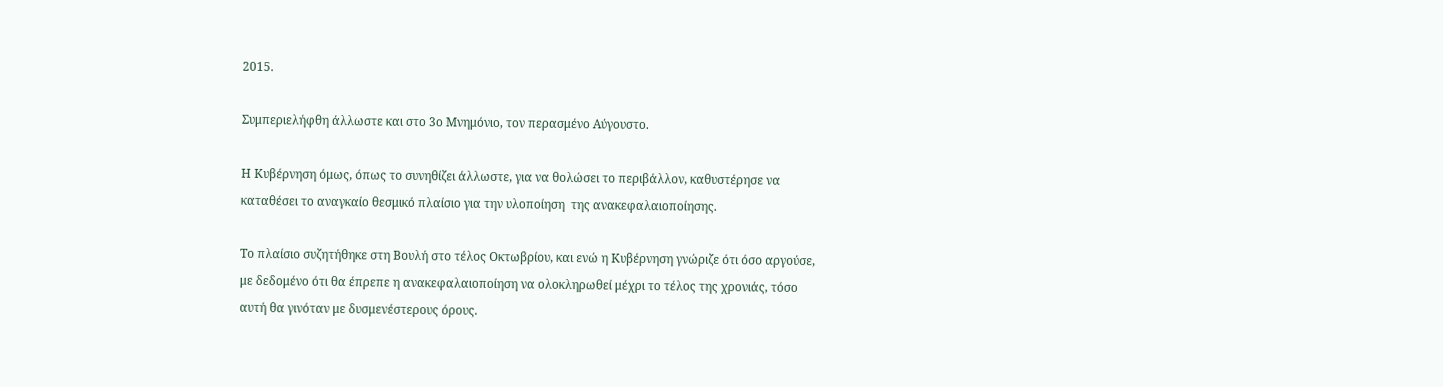2015.

Συμπεριελήφθη άλλωστε και στο 3ο Μνημόνιο, τον περασμένο Αύγουστο.

Η Κυβέρνηση όμως, όπως το συνηθίζει άλλωστε, για να θολώσει το περιβάλλον, καθυστέρησε να καταθέσει το αναγκαίο θεσμικό πλαίσιο για την υλοποίηση  της ανακεφαλαιοποίησης.

Το πλαίσιο συζητήθηκε στη Βουλή στο τέλος Οκτωβρίου, και ενώ η Κυβέρνηση γνώριζε ότι όσο αργούσε, με δεδομένο ότι θα έπρεπε η ανακεφαλαιοποίηση να ολοκληρωθεί μέχρι το τέλος της χρονιάς, τόσο αυτή θα γινόταν με δυσμενέστερους όρους.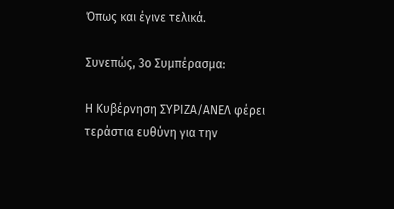Όπως και έγινε τελικά.

Συνεπώς, 3ο Συμπέρασμα:

Η Κυβέρνηση ΣΥΡΙΖΑ/ΑΝΕΛ φέρει τεράστια ευθύνη για την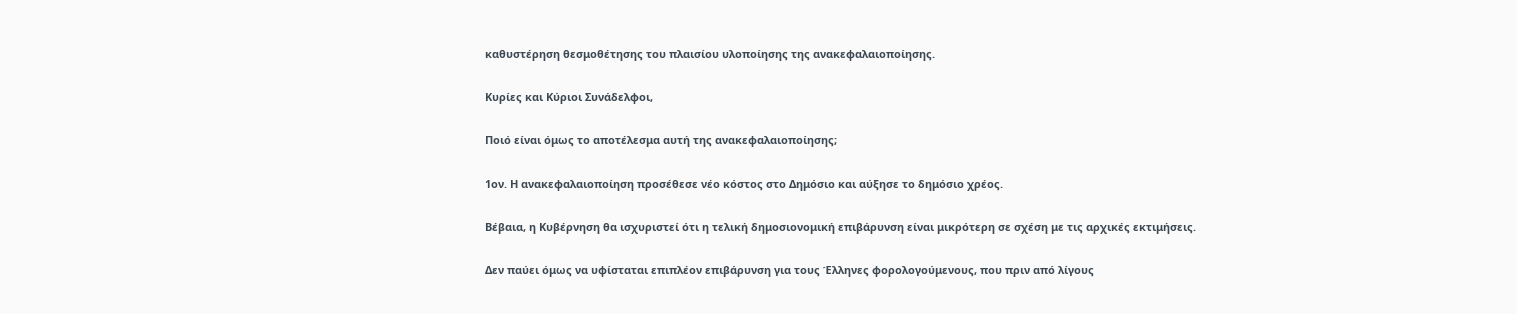καθυστέρηση θεσμοθέτησης του πλαισίου υλοποίησης της ανακεφαλαιοποίησης.

Κυρίες και Κύριοι Συνάδελφοι,

Ποιό είναι όμως το αποτέλεσμα αυτή της ανακεφαλαιοποίησης;

1ον. Η ανακεφαλαιοποίηση προσέθεσε νέο κόστος στο Δημόσιο και αύξησε το δημόσιο χρέος.

Βέβαια, η Κυβέρνηση θα ισχυριστεί ότι η τελική δημοσιονομική επιβάρυνση είναι μικρότερη σε σχέση με τις αρχικές εκτιμήσεις.

Δεν παύει όμως να υφίσταται επιπλέον επιβάρυνση για τους Έλληνες φορολογούμενους, που πριν από λίγους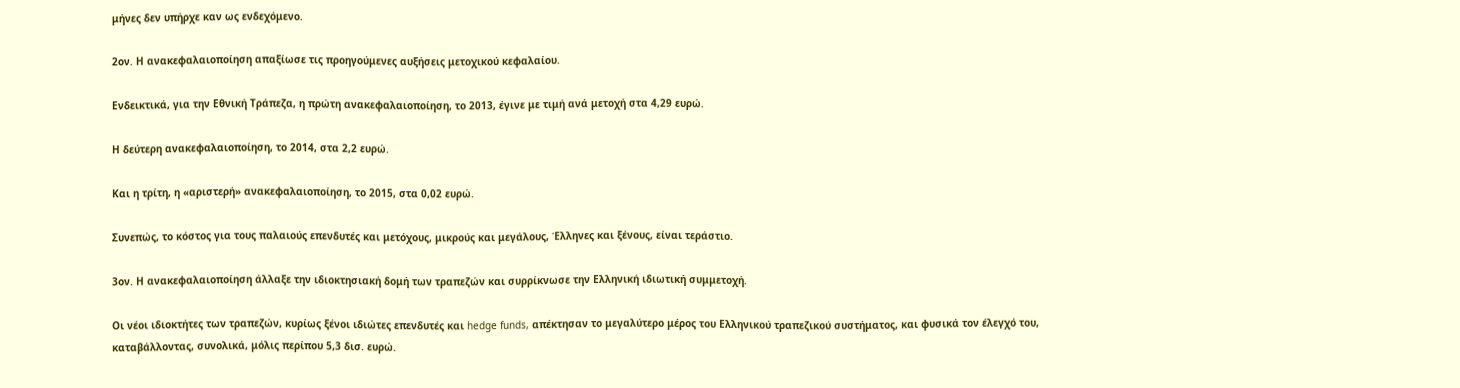μήνες δεν υπήρχε καν ως ενδεχόμενο.

2ον. Η ανακεφαλαιοποίηση απαξίωσε τις προηγούμενες αυξήσεις μετοχικού κεφαλαίου.

Ενδεικτικά, για την Εθνική Τράπεζα, η πρώτη ανακεφαλαιοποίηση, το 2013, έγινε με τιμή ανά μετοχή στα 4,29 ευρώ.

Η δεύτερη ανακεφαλαιοποίηση, το 2014, στα 2,2 ευρώ.

Και η τρίτη, η «αριστερή» ανακεφαλαιοποίηση, το 2015, στα 0,02 ευρώ.

Συνεπώς, το κόστος για τους παλαιούς επενδυτές και μετόχους, μικρούς και μεγάλους, Έλληνες και ξένους, είναι τεράστιο.

3ον. Η ανακεφαλαιοποίηση άλλαξε την ιδιοκτησιακή δομή των τραπεζών και συρρίκνωσε την Ελληνική ιδιωτική συμμετοχή.

Οι νέοι ιδιοκτήτες των τραπεζών, κυρίως ξένοι ιδιώτες επενδυτές και hedge funds, απέκτησαν το μεγαλύτερο μέρος του Ελληνικού τραπεζικού συστήματος, και φυσικά τον έλεγχό του, καταβάλλοντας, συνολικά, μόλις περίπου 5,3 δισ. ευρώ.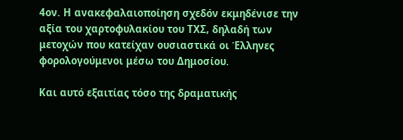4ον. Η ανακεφαλαιοποίηση σχεδόν εκμηδένισε την αξία του χαρτοφυλακίου του ΤΧΣ, δηλαδή των μετοχών που κατείχαν ουσιαστικά οι Έλληνες φορολογούμενοι μέσω του Δημοσίου.

Και αυτό εξαιτίας τόσο της δραματικής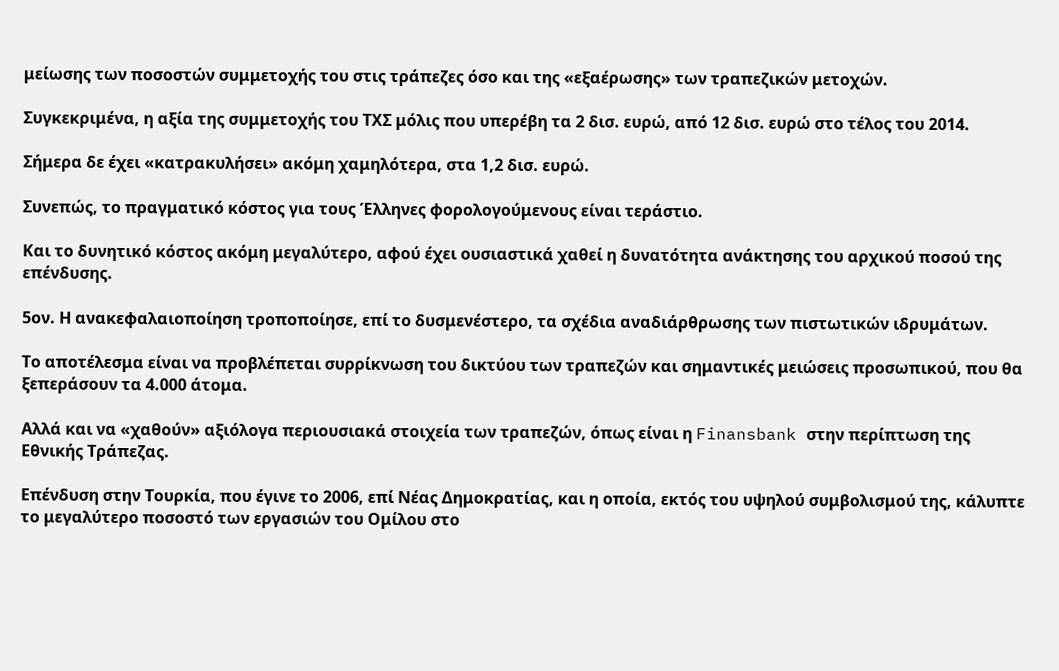μείωσης των ποσοστών συμμετοχής του στις τράπεζες όσο και της «εξαέρωσης» των τραπεζικών μετοχών.

Συγκεκριμένα, η αξία της συμμετοχής του ΤΧΣ μόλις που υπερέβη τα 2 δισ. ευρώ, από 12 δισ. ευρώ στο τέλος του 2014.

Σήμερα δε έχει «κατρακυλήσει» ακόμη χαμηλότερα, στα 1,2 δισ. ευρώ.

Συνεπώς, το πραγματικό κόστος για τους Έλληνες φορολογούμενους είναι τεράστιο.

Και το δυνητικό κόστος ακόμη μεγαλύτερο, αφού έχει ουσιαστικά χαθεί η δυνατότητα ανάκτησης του αρχικού ποσού της επένδυσης.

5ον. Η ανακεφαλαιοποίηση τροποποίησε, επί το δυσμενέστερο, τα σχέδια αναδιάρθρωσης των πιστωτικών ιδρυμάτων.

Το αποτέλεσμα είναι να προβλέπεται συρρίκνωση του δικτύου των τραπεζών και σημαντικές μειώσεις προσωπικού, που θα ξεπεράσουν τα 4.000 άτομα.

Αλλά και να «χαθούν» αξιόλογα περιουσιακά στοιχεία των τραπεζών, όπως είναι η Finansbank στην περίπτωση της Εθνικής Τράπεζας.

Επένδυση στην Τουρκία, που έγινε το 2006, επί Νέας Δημοκρατίας, και η οποία, εκτός του υψηλού συμβολισμού της, κάλυπτε το μεγαλύτερο ποσοστό των εργασιών του Ομίλου στο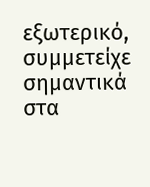εξωτερικό, συμμετείχε σημαντικά στα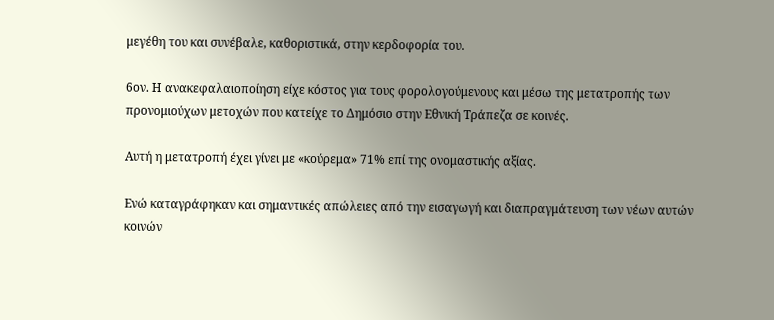μεγέθη του και συνέβαλε, καθοριστικά, στην κερδοφορία του.

6ον. Η ανακεφαλαιοποίηση είχε κόστος για τους φορολογούμενους και μέσω της μετατροπής των προνομιούχων μετοχών που κατείχε το Δημόσιο στην Εθνική Τράπεζα σε κοινές.

Αυτή η μετατροπή έχει γίνει με «κούρεμα» 71% επί της ονομαστικής αξίας.

Ενώ καταγράφηκαν και σημαντικές απώλειες από την εισαγωγή και διαπραγμάτευση των νέων αυτών κοινών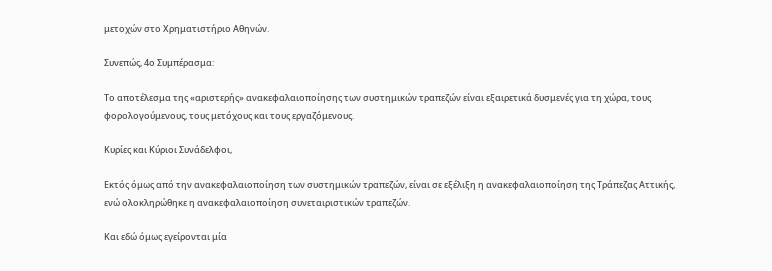μετοχών στο Χρηματιστήριο Αθηνών.

Συνεπώς, 4ο Συμπέρασμα:

Το αποτέλεσμα της «αριστερής» ανακεφαλαιοποίησης των συστημικών τραπεζών είναι εξαιρετικά δυσμενές για τη χώρα, τους φορολογούμενους, τους μετόχους και τους εργαζόμενους.

Κυρίες και Κύριοι Συνάδελφοι,

Εκτός όμως από την ανακεφαλαιοποίηση των συστημικών τραπεζών, είναι σε εξέλιξη η ανακεφαλαιοποίηση της Τράπεζας Αττικής, ενώ ολοκληρώθηκε η ανακεφαλαιοποίηση συνεταιριστικών τραπεζών.

Και εδώ όμως εγείρονται μία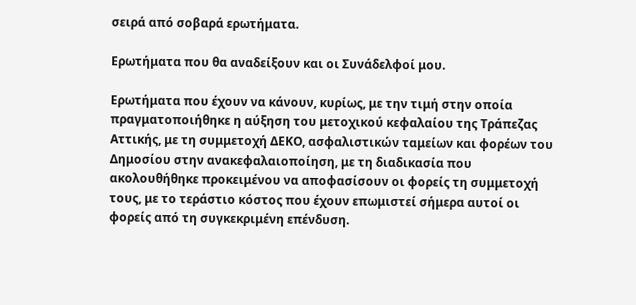σειρά από σοβαρά ερωτήματα.

Ερωτήματα που θα αναδείξουν και οι Συνάδελφοί μου.

Ερωτήματα που έχουν να κάνουν, κυρίως, με την τιμή στην οποία πραγματοποιήθηκε η αύξηση του μετοχικού κεφαλαίου της Τράπεζας Αττικής, με τη συμμετοχή ΔΕΚΟ, ασφαλιστικών ταμείων και φορέων του Δημοσίου στην ανακεφαλαιοποίηση, με τη διαδικασία που ακολουθήθηκε προκειμένου να αποφασίσουν οι φορείς τη συμμετοχή τους, με το τεράστιο κόστος που έχουν επωμιστεί σήμερα αυτοί οι φορείς από τη συγκεκριμένη επένδυση.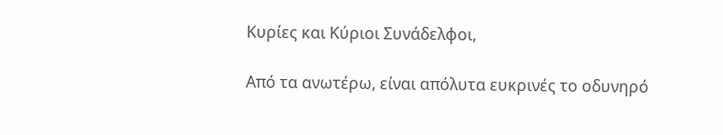Κυρίες και Κύριοι Συνάδελφοι,

Από τα ανωτέρω, είναι απόλυτα ευκρινές το οδυνηρό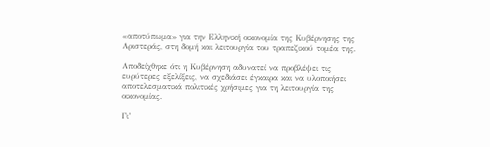«αποτύπωμα» για την Ελληνική οικονομία της Κυβέρνησης της Αριστεράς, στη δομή και λειτουργία του τραπεζικού τομέα της.

Αποδείχθηκε ότι η Κυβέρνηση αδυνατεί να προβλέψει τις ευρύτερες εξελίξεις, να σχεδιάσει έγκαιρα και να υλοποιήσει αποτελεσματικά πολιτικές χρήσιμες για τη λειτουργία της οικονομίας.

Γι’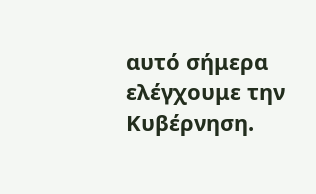αυτό σήμερα ελέγχουμε την Κυβέρνηση.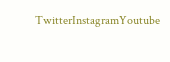TwitterInstagramYoutube